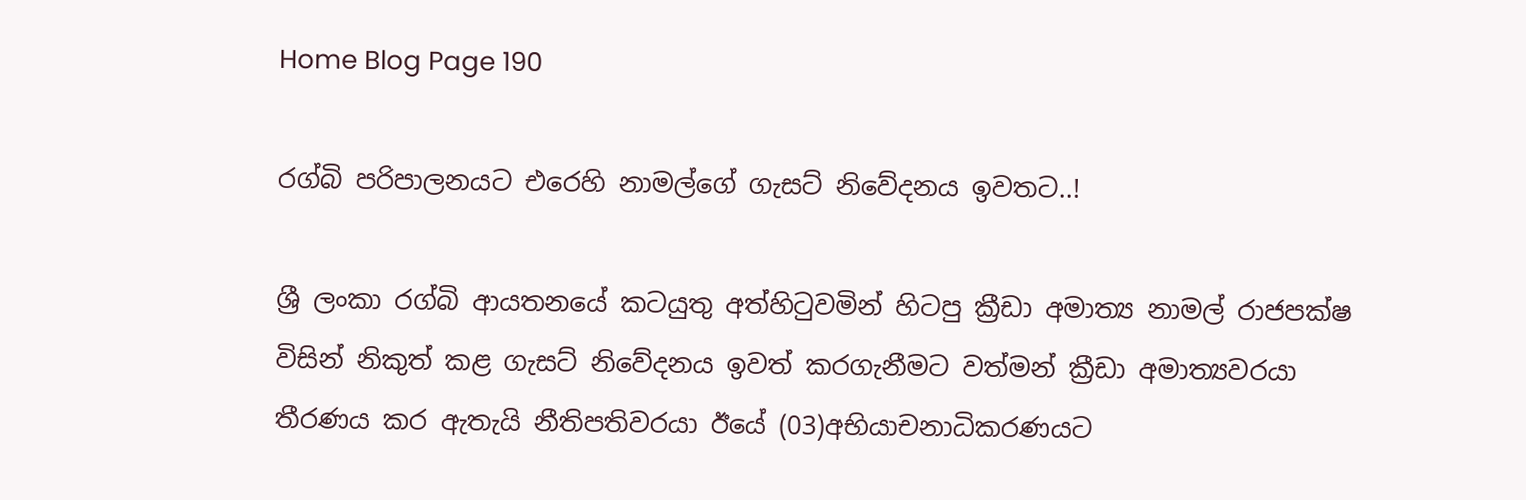Home Blog Page 190

රග්බි පරිපාලනයට එරෙහි නාමල්ගේ ගැසට් නිවේදනය ඉවතට..!

ශ්‍රී ලංකා රග්බි ආයතනයේ කටයුතු අත්හිටුවමින් හිටපු ක්‍රීඩා අමාත්‍ය නාමල් රාජපක්ෂ විසින් නිකුත් කළ ගැසට් නිවේදනය ඉවත් කරගැනීමට වත්මන් ක්‍රීඩා අමාත්‍යවරයා තීරණය කර ඇතැයි නීතිපතිවරයා ඊයේ (03)අභියාචනාධිකරණයට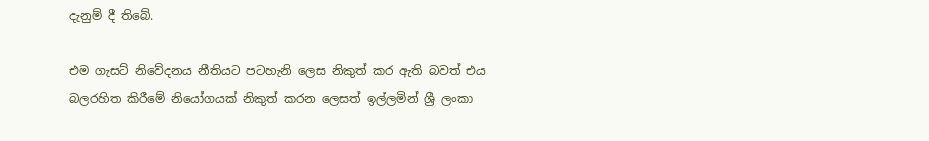දැනුම් දී තිබේ.

එම ගැසට් නිවේදනය නීතියට පටහැනි ලෙස නිකුත් කර ඇති බවත් එය බලරහිත කිරීමේ නියෝගයක් නිකුත් කරන ලෙසත් ඉල්ලමින් ශ්‍රී ලංකා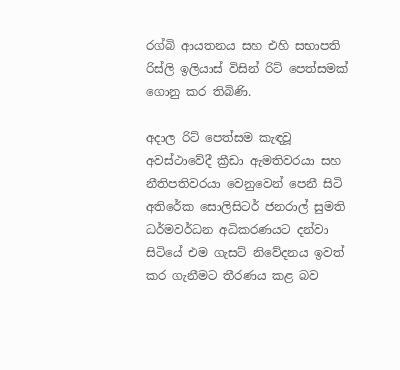රග්බි ආයතනය සහ එහි සභාපති රිස්ලි ඉලියාස් විසින් රිට් පෙත්සමක් ගොනු කර තිබිණි.

අදාල රිට් පෙත්සම කැඳවූ අවස්ථාවේදී ක්‍රීඩා ඇමතිවරයා සහ නීතිපතිවරයා වෙනුවෙන් පෙනී සිටි අතිරේක සොලිසිටර් ජනරාල් සුමති ධර්මවර්ධන අධිකරණයට දන්වා සිටියේ එම ගැසට් නිවේදනය ඉවත් කර ගැනීමට තීරණය කළ බව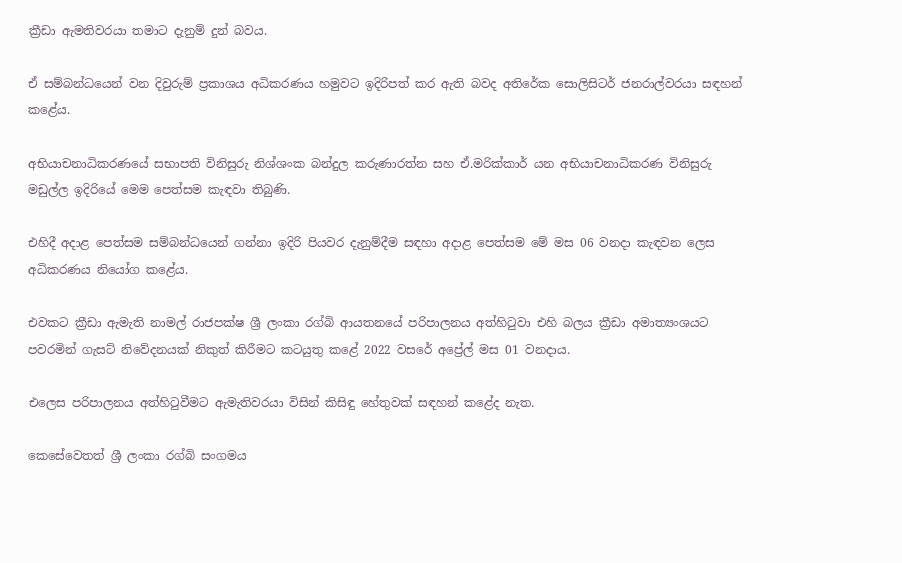ක්‍රීඩා ඇමතිවරයා තමාට දැනුම් දුන් බවය.

ඒ සම්බන්ධයෙන් වන දිවුරුම් ප්‍රකාශය අධිකරණය හමුවට ඉදිරිපත් කර ඇති බවද අතිරේක සොලිසිටර් ජනරාල්වරයා සඳහන් කළේය.

අභියාචනාධිකරණයේ සභාපති විනිසුරු නිශ්ශංක බන්දුල කරුණාරත්න සහ ඒ.මරික්කාර් යන අභියාචනාධිකරණ විනිසුරු මඩුල්ල ඉදිරියේ මෙම පෙත්සම කැඳවා තිබුණි.

එහිදී අදාළ පෙත්සම සම්බන්ධයෙන් ගන්නා ඉදිරි පියවර දැනුම්දීම සඳහා අදාළ පෙත්සම මේ මස 06 වනදා කැඳවන ලෙස අධිකරණය නියෝග කළේය.

එවකට ක්‍රීඩා ඇමැති නාමල් රාජපක්ෂ ශ්‍රී ලංකා රග්බි ආයතනයේ පරිපාලනය අත්හිටුවා එහි බලය ක්‍රීඩා අමාත්‍යංශයට පවරමින් ගැසට් නිවේදනයක් නිකුත් කිරීමට කටයුතු කළේ 2022 වසරේ අප්‍රේල් මස 01 වනදාය.

එලෙස පරිපාලනය අත්හිටුවීමට ඇමැතිවරයා විසින් කිසිඳු හේතුවක් සඳහන් කළේද නැත.

කෙසේවෙතත් ශ්‍රී ලංකා රග්බි සංගමය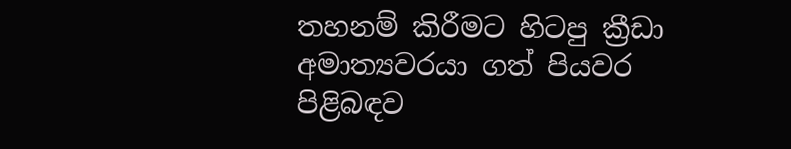තහනම් කිරීමට හිටපු ක්‍රීඩා අමාත්‍යවරයා ගත් පියවර පිළිබඳව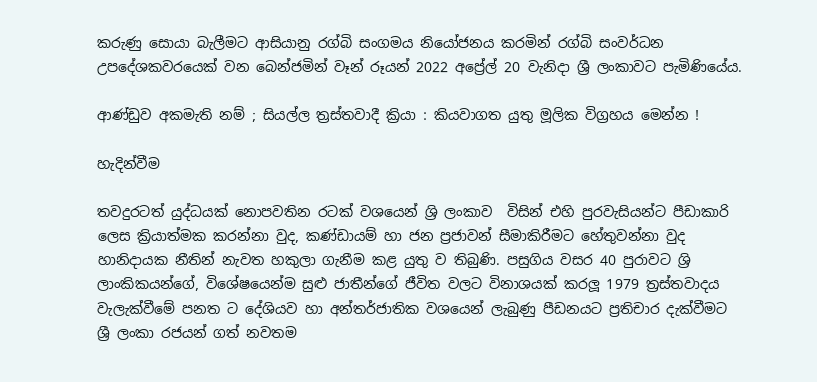කරුණු සොයා බැලීමට ආසියානු රග්බි සංගමය නියෝජනය කරමින් රග්බි සංවර්ධන උපදේශකවරයෙක් වන බෙන්ජමින් වෑන් රූයන් 2022 අප්‍රේල් 20 වැනිදා ශ්‍රී ලංකාවට පැමිණියේය.

ආණ්ඩුව අකමැති නම් ; සියල්ල ත්‍රස්තවාදී ක්‍රියා : කියවාගත යුතු මූලික විග්‍රහය මෙන්න !

හැදින්වීම

තවදුරටත් යුද්ධයක් නොපවතින රටක් වශයෙන් ශ්‍රි ලංකාව  විසින් එහි පුරවැසියන්ට පීඩාකාරි ලෙස ක්‍රියාත්මක කරන්නා වුද, කණ්ඩායම් හා ජන ප්‍රජාවන් සීමාකිරීමට හේතුවන්නා වුද හානිදායක නීතින් නැවත හකුලා ගැනීම කළ යුතු ව තිබුණි. පසුගිය වසර 40 පුරාවට ශ්‍රි ලාංකිකයන්ගේ, විශේෂයෙන්ම සුළු ජාතීන්ගේ ජීවිත වලට විනාශයක් කරලූ 1979 ත්‍රස්තවාදය වැලැක්වීමේ පනත ට දේශියව හා අන්තර්ජාතික වශයෙන් ලැබුණු පීඩනයට ප්‍රතිචාර දැක්වීමට ශ්‍රී ලංකා රජයන් ගත් නවතම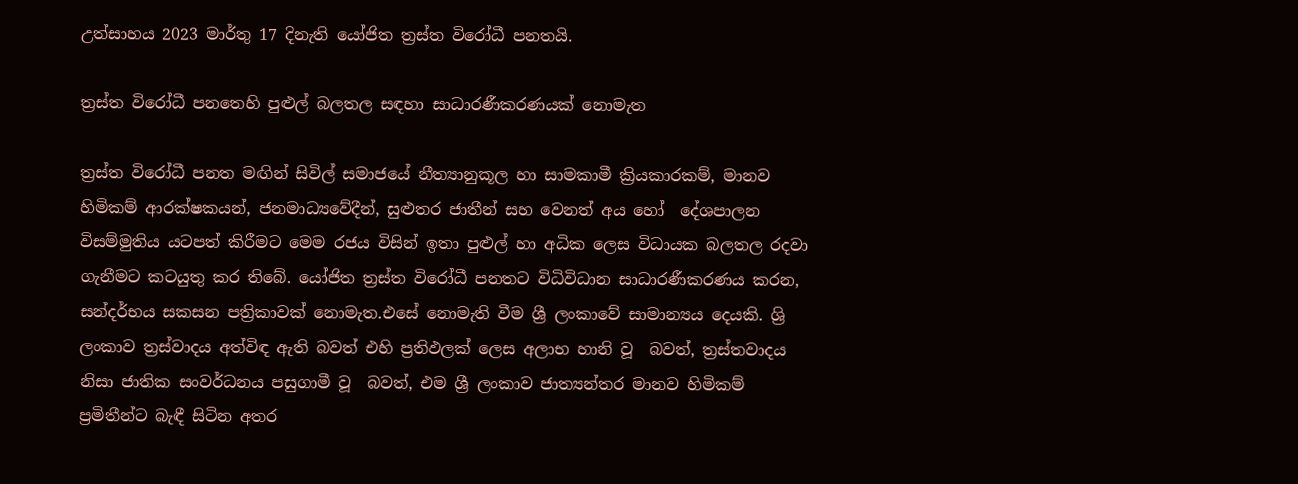උත්සාහය 2023 මාර්තු 17 දිනැති යෝජිත ත්‍රස්ත විරෝධී පනතයි.

ත්‍රස්ත විරෝධී පනතෙහි පුළුල් බලතල සඳහා සාධාරණීකරණයක් නොමැත

ත්‍රස්ත විරෝධී පනත මඟින් සිවිල් සමාජයේ නීත්‍යානුකූල හා සාමකාමී ක්‍රියකාරකම්, මානව හිමිකම් ආරක්ෂකයන්, ජනමාධ්‍යවේදීන්, සුළුතර ජාතීන් සහ වෙනත් අය හෝ  දේශපාලන විසම්මුතිය යටපත් කිරීමට මෙම රජය විසින් ඉතා පුළුල් හා අධික ලෙස විධායක බලතල රදවා ගැනීමට කටයුතු කර තිබේ. යෝජිත ත්‍රස්ත විරෝධී පනතට විධිවිධාන සාධාරණීකරණය කරන, සන්දර්භය සකසන පත්‍රිකාවක් නොමැත.එසේ නොමැති වීම ශ්‍රී ලංකාවේ සාමාන්‍යය දෙයකි. ශ්‍රි ලංකාව ත්‍රස්වාදය අත්විඳ ඇති බවත් එහි ප්‍රතිඵලක් ලෙස අලාභ හානි වූ  බවත්, ත්‍රස්තවාදය  නිසා ජාතික සංවර්ධනය පසුගාමී වූ  බවත්, එම ශ්‍රී ලංකාව ජාත්‍යන්තර මානව හිමිකම් ප්‍රමිතීන්ට බැඳී සිටින අතර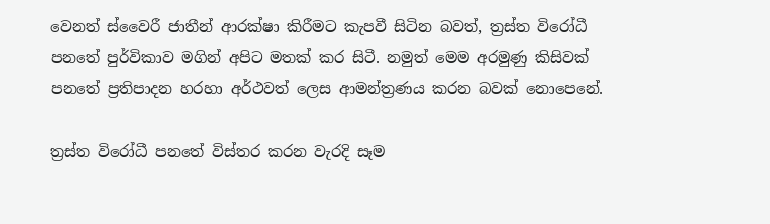වෙනත් ස්වෛරී ජාතීන් ආරක්ෂා කිරීමට කැපවී සිටින බවත්, ත්‍රස්ත විරෝධී පනතේ පුර්විකාව මගින් අපිට මතක් කර සිටී. නමුත් මෙම අරමුණු කිසිවක්  පනතේ ප්‍රතිපාදන හරහා අර්ථවත් ලෙස ආමන්ත්‍රණය කරන බවක් නොපෙනේ.

ත්‍රස්ත විරෝධී පනතේ විස්තර කරන වැරදි සෑම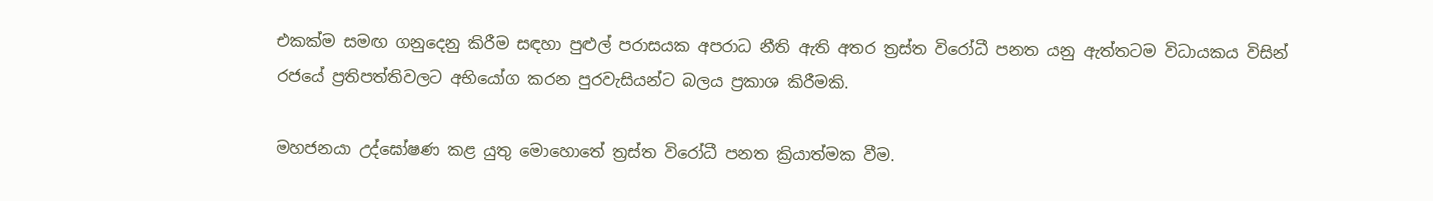එකක්ම සමඟ ගනුදෙනු කිරීම සඳහා පුළුල් පරාසයක අපරාධ නීති ඇති අතර ත්‍රස්ත විරෝධී පනත යනු ඇත්තටම විධායකය විසින් රජයේ ප්‍රතිපත්තිවලට අභියෝග කරන පුරවැසියන්ට බලය ප්‍රකාශ කිරීමකි.

මහජනයා උද්ඝෝෂණ කළ යුතු මොහොතේ ත්‍රස්ත විරෝධී පනත ක්‍රියාත්මක වීම.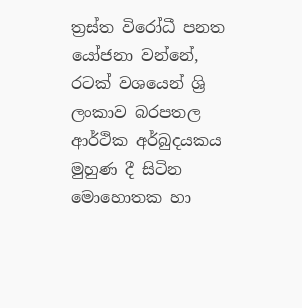ත්‍රස්ත විරෝධී පනත යෝජනා වන්නේ, රටක් වශයෙන් ශ්‍රි ලංකාව බරපතල ආර්ථික අර්බුදයකය මුහුණ දී සිටින මොහොතක හා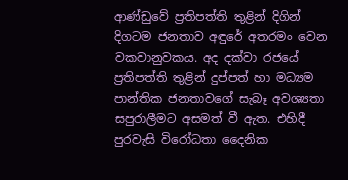ආණ්ඩුවේ ප්‍රතිපත්ති තුළින් දිගින් දිගටම ජනතාව අඳුරේ අතරමං වෙන වකවානුවකය. අද දක්වා රජයේ ප්‍රතිපත්ති තුළින් දුප්පත් හා මධ්‍යම පාන්තික ජනතාවගේ සැබෑ අවශ්‍යතා සපුරාලීමට අසමත් වී ඇත. එහිදී පුරවැසි විරෝධතා දෛනික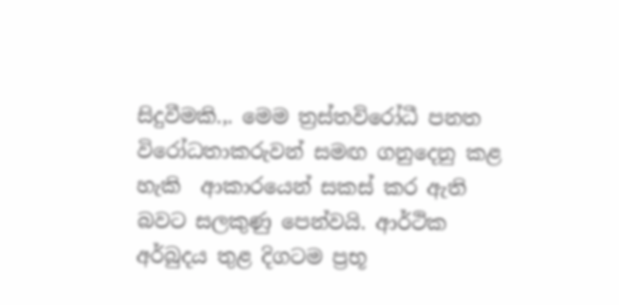සිදුවීමකි.,. මෙම ත්‍රස්තවිරෝධී පනත විරෝධතාකරුවන් සමඟ ගනුදෙනු කළ හැකි  ආකාරයෙන් සකස් කර ඇති බවට සලකුණු පෙන්වයි. ආර්ථික අර්බුදය තුළ දිගටම ප්‍රභූ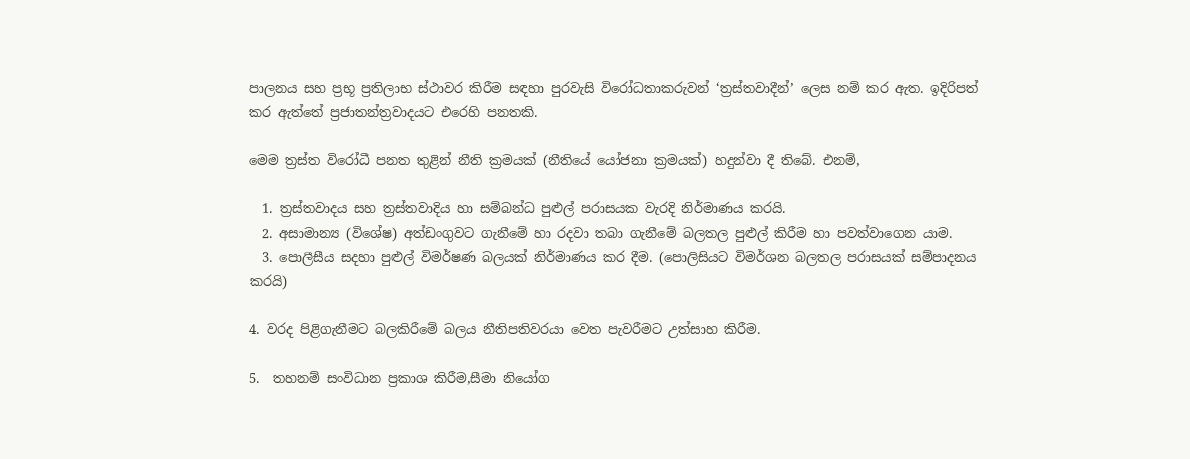පාලනය සහ ප්‍රභූ ප්‍රතිලාභ ස්ථාවර කිරීම සඳහා පුරවැසි විරෝධතාකරුවන් ‘ත්‍රස්තවාදීන්’ ලෙස නම් කර ඇත. ඉදිරිපත් කර ඇත්තේ ප්‍රජාතන්ත්‍රවාදයට එරෙහි පනතකි.

මෙම ත්‍රස්ත විරෝධී පනත තුළින් නීති ක්‍රමයක් (නීතියේ යෝජනා ක්‍රමයක්) හදුන්වා දී තිබේ. එනම්,

  1. ත්‍රස්තවාදය සහ ත්‍රස්තවාදිය හා සම්බන්ධ පුළුල් පරාසයක වැරදි නිර්මාණය කරයි.
  2. අසාමාන්‍ය (විශේෂ) අත්ඩංගුවට ගැනීමේ හා රදවා තබා ගැනීමේ බලතල පුළුල් කිරීම හා පවත්වාගෙන යාම.
  3. පොලීසීය සදහා පුළුල් විමර්ෂණ බලයක් නිර්මාණය කර දීම. (පොලිසියට විමර්ශන බලතල පරාසයක් සම්පාදනය කරයි)

4. වරද පිළිගැනීමට බලකිරීමේ බලය නීතිපතිවරයා වෙත පැවරීමට උත්සාහ කිරීම.

5.  තහනම් සංවිධාන ප්‍රකාශ කිරීම,සීමා නියෝග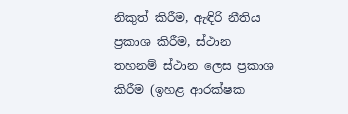නිකුත් කිරීම, ඇඳිරි නීතිය ප්‍රකාශ කිරීම, ස්ථාන තහනම් ස්ථාන ලෙස ප්‍රකාශ කිරීම (ඉහළ ආරක්ෂක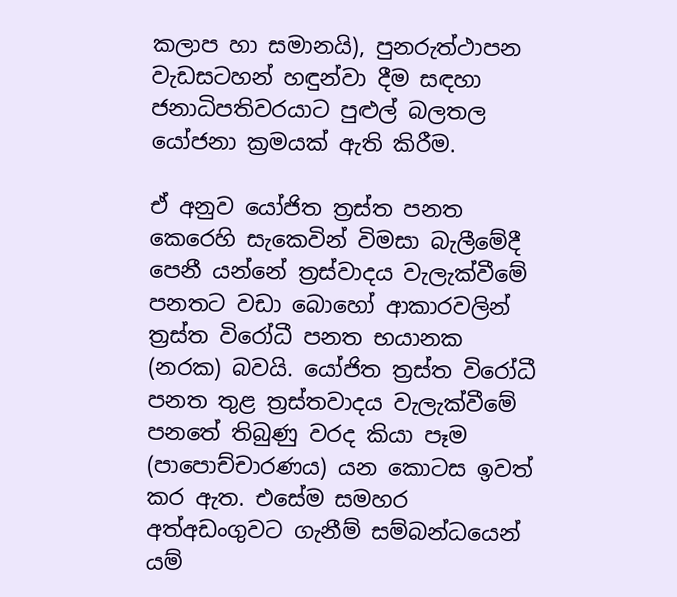කලාප හා සමානයි), පුනරුත්ථාපන වැඩසටහන් හඳුන්වා දීම සඳහා ජනාධිපතිවරයාට පුළුල් බලතල යෝජනා ක්‍රමයක් ඇති කිරීම.

ඒ අනුව යෝජිත ත්‍රස්ත පනත කෙරෙහි සැකෙවින් විමසා බැලීමේදී පෙනී යන්නේ ත්‍රස්වාදය වැලැක්වීමේ පනතට වඩා බොහෝ ආකාරවලින් ත්‍රස්ත විරෝධී පනත භයානක (නරක) බවයි. යෝජිත ත්‍රස්ත විරෝධී පනත තුළ ත්‍රස්තවාදය වැලැක්වීමේ පනතේ තිබුණු වරද කියා පෑම (පාපොච්චාරණය) යන කොටස ඉවත් කර ඇත. එසේම සමහර අත්අඩංගුවට ගැනීම් සම්බන්ධයෙන් යම්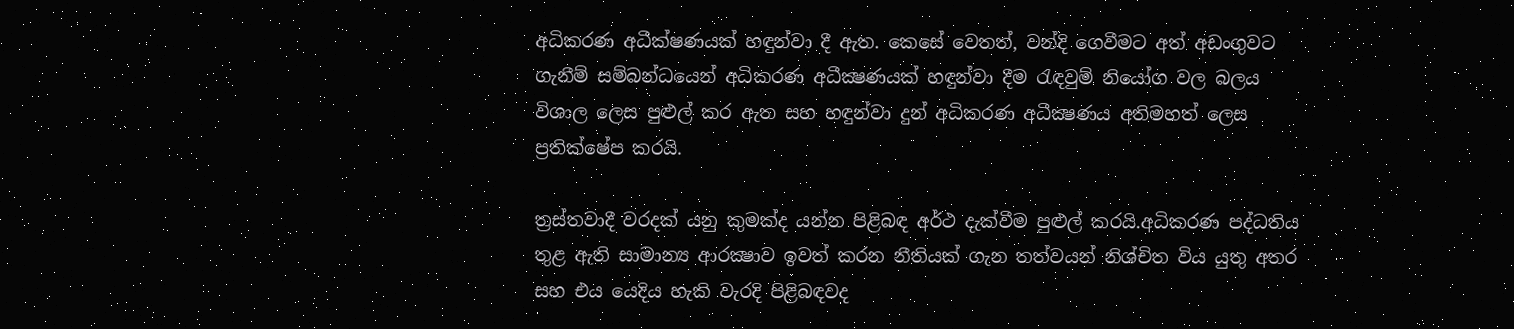අධිකරණ අධීක්ෂණයක් හඳුන්වා දී ඇත. කෙසේ වෙතත්, වන්දි ගෙවීමට අත් අඩංගුවට ගැනීම් සම්බන්ධයෙන් අධිකරණ අධීක්‍ෂණයක් හඳුන්වා දීම රැඳවුම් නියෝග වල බලය විශාල ලෙස පුළුල් කර ඇත සහ හඳුන්වා දුන් අධිකරණ අධීක්‍ෂණය අතිමහත් ලෙස ප්‍රතික්ෂේප කරයි.

ත්‍රස්තවාදී වරදක් යනු කුමක්ද යන්න පිළිබඳ අර්ථ දැක්වීම පුළුල් කරයි.අධිකරණ පද්ධතිය තුළ ඇති සාමාන්‍ය ආරක්‍ෂාව ඉවත් කරන නීතියක් ගැන තත්වයන් නිශ්චිත විය යුතු අතර සහ එය යෙදිය හැකි වැරදි පිළිබඳවද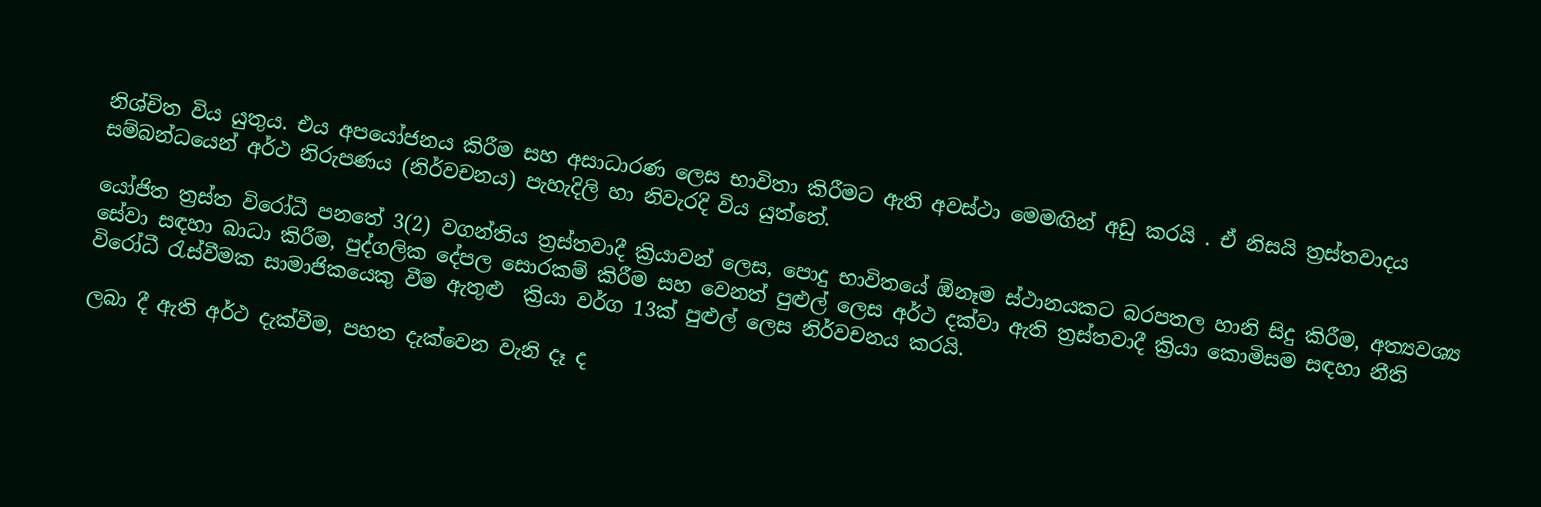නිශ්චිත විය යුතුය. එය අපයෝජනය කිරීම සහ අසාධාරණ ලෙස භාවිතා කිරීමට ඇති අවස්ථා මෙමඟින් අඩු කරයි . ඒ නිසයි ත්‍රස්තවාදය සම්බන්ධයෙන් අර්ථ නිරුපණය (නිර්වචනය) පැහැදිලි හා නිවැරදි විය යුත්තේ.

යෝජිත ත්‍රස්ත විරෝධී පනතේ 3(2) වගන්තිය ත්‍රස්තවාදී ක්‍රියාවන් ලෙස, පොදු භාවිතයේ ඕනෑම ස්ථානයකට බරපතල හානි සිදු කිරීම, අත්‍යවශ්‍ය සේවා සඳහා බාධා කිරීම, පුද්ගලික දේපල සොරකම් කිරීම සහ වෙනත් පුළුල් ලෙස අර්ථ දක්වා ඇති ත්‍රස්තවාදී ක්‍රියා කොමිසම සඳහා නීති විරෝධී රැස්වීමක සාමාජිකයෙකු වීම ඇතුළු  ක්‍රියා වර්ග 13ක් පුළුල් ලෙස නිර්වචනය කරයි.

ලබා දී ඇති අර්ථ දැක්වීම, පහත දැක්වෙන වැනි දෑ ද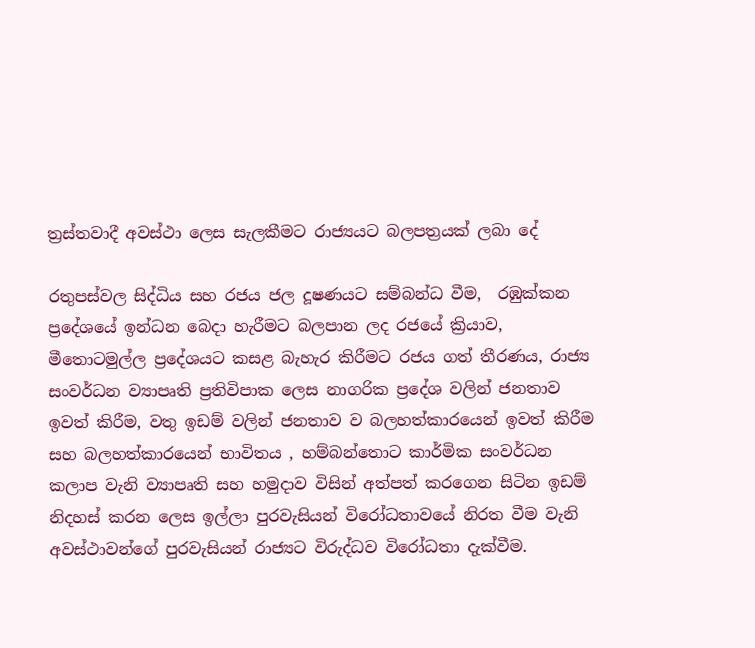ත්‍රස්තවාදී අවස්ථා ලෙස සැලකීමට රාජ්‍යයට බලපත්‍රයක් ලබා දේ

රතුපස්වල සිද්ධිය සහ රජය ජල දූෂණයට සම්බන්ධ වීම,  රඹුක්කන ප්‍රදේශයේ ඉන්ධන බෙදා හැරීමට බලපාන ලද රජයේ ක්‍රියාව, මීතොටමුල්ල ප්‍රදේශයට කසළ බැහැර කිරීමට රජය ගත් තීරණය, රාජ්‍ය සංවර්ධන ව්‍යාපෘති ප්‍රතිවිපාක ලෙස නාගරික ප්‍රදේශ වලින් ජනතාව ඉවත් කිරීම, වතු ඉඩම් වලින් ජනතාව ව බලහත්කාරයෙන් ඉවත් කිරීම සහ බලහත්කාරයෙන් භාවිතය , හම්බන්තොට කාර්මික සංවර්ධන කලාප වැනි ව්‍යාපෘති සහ හමුදාව විසින් අත්පත් කරගෙන සිටින ඉඩම් නිදහස් කරන ලෙස ඉල්ලා පුරවැසියන් විරෝධතාවයේ නිරත වීම වැනි අවස්ථාවන්ගේ පුරවැසියන් රාජ්‍යට විරුද්ධව විරෝධතා දැක්වීම.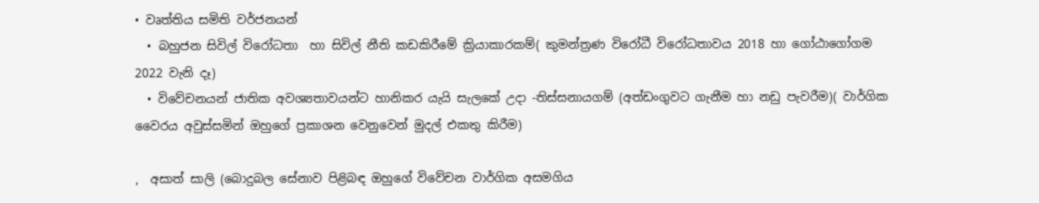• වෘත්තිය සමිති වර්ජනයන්
  • බහුජන සිවිල් විරෝධතා  හා සිවිල් නීති කඩකිරීමේ ක්‍රියාකාරකම්( කුමන්ත්‍රණ විරෝධී විරෝධතාවය 2018 හා ගෝඨාගෝගම 2022 වැනි දෑ)
  • විවේචනයන් ජාතික අවශ්‍යතාවයන්ට හානිකර යැයි සැලකේ උදා -තිස්සනායගම් (අත්ඩංගුවට ගැනීම හා නඩු පැවරීම)( වාර්ගික වෛරය අවුස්සමින් ඔහුගේ ප්‍රකාශන වෙනුවෙන් මුදල් එකතු කිරීම)

,  අසාත් සාලි (බොදුබල සේනාව පිළිබඳ ඔහුගේ විවේචන වාර්ගික අසමගිය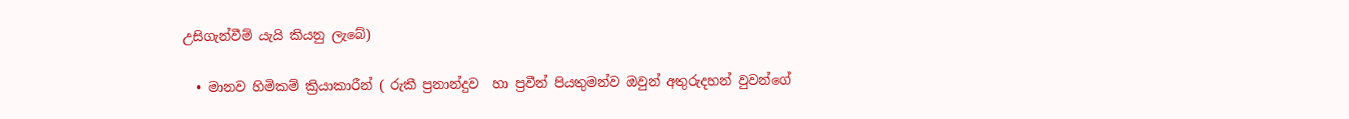උසිගැන්වීම් යැයි කියනු ලැබේ)

  • මානව හිමිකම් ක්‍රියාකාරීන් ( රුකී ප්‍රනාන්දුව  හා ප්‍රවීන් පියතුමන්ව ඔවුන් අතුරුදහන් වුවන්ගේ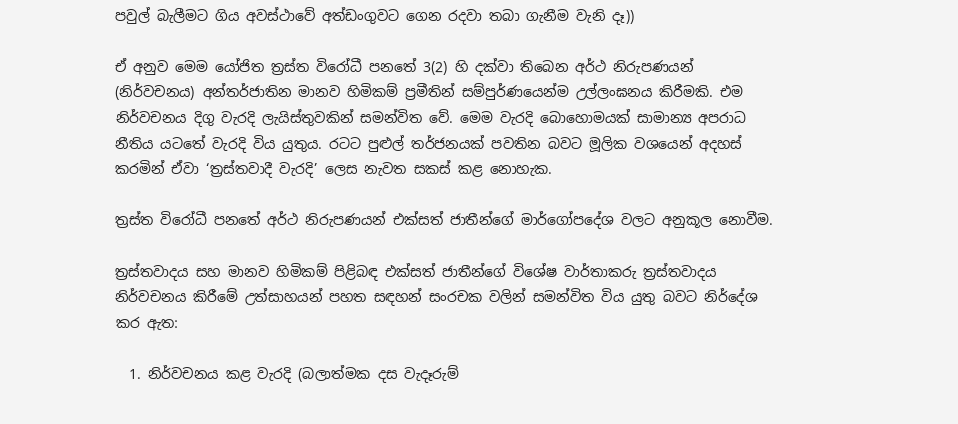පවුල් බැලීමට ගිය අවස්ථාවේ අත්ඩංගුවට ගෙන රදවා තබා ගැනීම වැනි දෑ))

ඒ අනුව මෙම යෝජිත ත්‍රස්ත විරෝධී පනතේ 3(2) හි දක්වා තිබෙන අර්ථ නිරුපණයන් (නිර්වචනය) අන්තර්ජාතින මානව හිමිකම් ප්‍රමීතින් සම්පුර්ණයෙන්ම උල්ලංඝනය කිරීමකි. එම නිර්වචනය දිගු වැරදි ලැයිස්තුවකින් සමන්විත වේ. මෙම වැරදි බොහොමයක් සාමාන්‍ය අපරාධ නීතිය යටතේ වැරදි විය යුතුය. රටට පුළුල් තර්ජනයක් පවතින බවට මූලික වශයෙන් අදහස් කරමින් ඒවා ‘ත්‍රස්තවාදී වැරදි’ ලෙස නැවත සකස් කළ නොහැක.

ත්‍රස්ත විරෝධී පනතේ අර්ථ නිරුපණයන් එක්සත් ජාතීන්ගේ මාර්ගෝපදේශ වලට අනුකූල නොවීම.

ත්‍රස්තවාදය සහ මානව හිමිකම් පිළිබඳ එක්සත් ජාතීන්ගේ විශේෂ වාර්තාකරු ත්‍රස්තවාදය නිර්වචනය කිරීමේ උත්සාහයන් පහත සඳහන් සංරචක වලින් සමන්විත විය යුතු බවට නිර්දේශ කර ඇත:

  1. නිර්වචනය කළ වැරදි (බලාත්මක දස වැදෑරුම්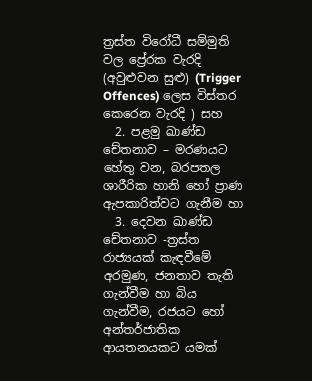ත්‍රස්ත විරෝධී සම්මුති වල ප්‍රේරක වැරදි (අවුළුවන සුළු) (Trigger Offences) ලෙස විස්තර කෙරෙන වැරදි ) සහ
  2. පළමු ඛාණ්ඩ චේතනාව – මරණයට හේතු වන, බරපතල ශාරීරික හානි හෝ ප්‍රාණ ඇපකාරිත්වට ගැනීම හා
  3. දෙවන ඛාණ්ඩ චේතනාව -ත්‍රස්ත රාජ්‍යයක් කැඳවීමේ අරමුණ, ජනතාව තැති ගැන්වීම හා බිය ගැන්වීම, රජයට හෝ අන්තර්ජාතික ආයතනයකට යමක්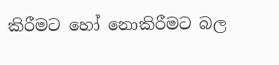කිරීමට හෝ නොකිරීමට බල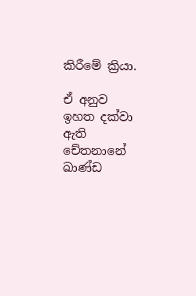කිරීමේ ක්‍රියා.

ඒ අනුව ඉහත දක්වා ඇති චේතනානේ ඛාණ්ඩ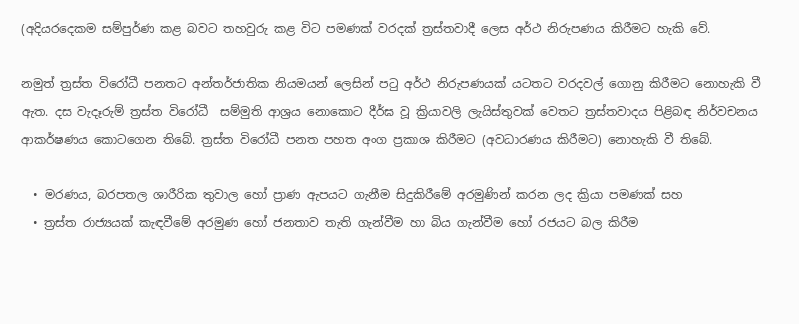(අදියරදෙකම සම්පුර්ණ කළ බවට තහවුරු කළ විට පමණක් වරදක් ත්‍රස්තවාදී ලෙස අර්ථ නිරුපණය කිරීමට හැකි වේ.

නමුත් ත්‍රස්ත විරෝධී පනතට අන්තර්ජාතික නියමයන් ලෙසින් පටු අර්ථ නිරුපණයක් යටතට වරදවල් ගොනු කිරීමට නොහැකි වී ඇත. දස වැදෑරුම් ත්‍රස්ත විරෝධී  සම්මුති ආශ්‍රය නොකොට දීර්ඝ වූ ක්‍රියාවලි ලැයිස්තුවක් වෙතට ත්‍රස්තවාදය පිළිබඳ නිර්වචනය ආකර්ෂණය කොටගෙන තිබේ. ත්‍රස්ත විරෝධී පනත පහත අංග ප්‍රකාශ කිරීමට (අවධාරණය කිරීමට) නොහැකි වී තිබේ.

  • මරණය, බරපතල ශාරීරික තුවාල හෝ ප්‍රාණ ඇපයට ගැනීම සිදුකිරීමේ අරමුණින් කරන ලද ක්‍රියා පමණක් සහ
  • ත්‍රස්ත රාජ්‍යයක් කැඳවීමේ අරමුණ හෝ ජනතාව තැති ගැන්වීම හා බිය ගැන්වීම හෝ රජයට බල කිරීම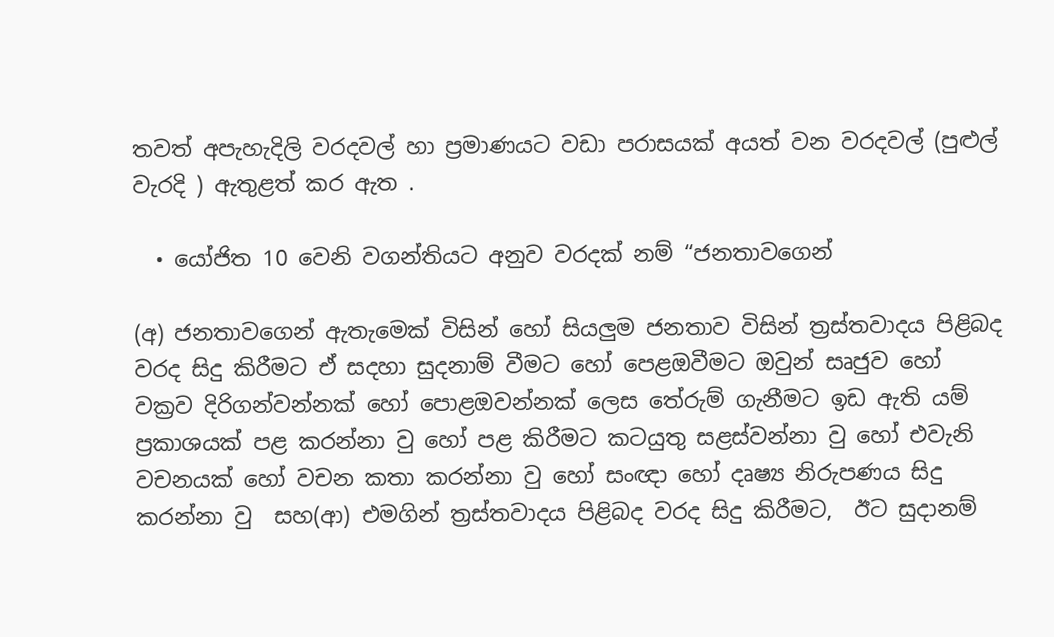තවත් අපැහැදිලි වරදවල් හා ප්‍රමාණයට වඩා පරාසයක් අයත් වන වරදවල් (පුළුල් වැරදි ) ඇතුළත් කර ඇත .

  • යෝජිත 10 වෙනි වගන්තියට අනුව වරදක් නම් “ජනතාවගෙන්

(අ) ජනතාවගෙන් ඇතැමෙක් විසින් හෝ සියලුම ජනතාව විසින් ත්‍රස්තවාදය පිළිබද වරද සිදු කිරීමට ඒ සදහා සුදනාම් වීමට හෝ පෙළඔවීමට ඔවුන් සෘජුව හෝ වක්‍රව දිරිගන්වන්නක් හෝ පොළඔවන්නක් ලෙස තේරුම් ගැනීමට ඉඩ ඇති යම් ප්‍රකාශයක් පළ කරන්නා වු හෝ පළ කිරීමට කටයුතු සළස්වන්නා වු හෝ එවැනි වචනයක් හෝ වචන කතා කරන්නා වු හෝ සංඥා හෝ දෘෂ්‍ය නිරුපණය සිදු කරන්නා වු  සහ(ආ) එමගින් ත්‍රස්තවාදය පිළිබද වරද සිදු කිරීමට,  ඊට සුදානම්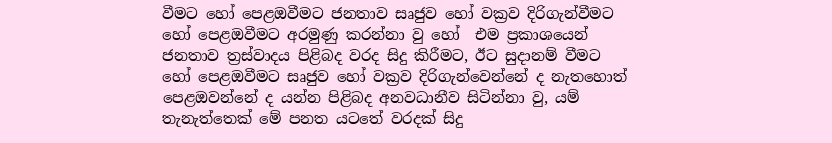වීමට හෝ පෙළඔවීමට ජනතාව සෘජුව හෝ වක්‍රව දිරිගැන්වීමට හෝ පෙළඔවීමට අරමුණු කරන්නා වු හෝ  එම ප්‍රකාශයෙන් ජනතාව ත්‍රස්වාදය පිළිබද වරද සිදු කිරීමට, ඊට සුදානම් වීමට හෝ පෙළඔවීමට සෘජුව හෝ වක්‍රව දිරිගැන්වෙන්නේ ද නැතහොත් පෙළඔවන්නේ ද යන්න පිළිබද අනවධානීව සිටින්නා වු, යම් තැනැත්තෙක් මේ පනත යටතේ වරදක් සිදු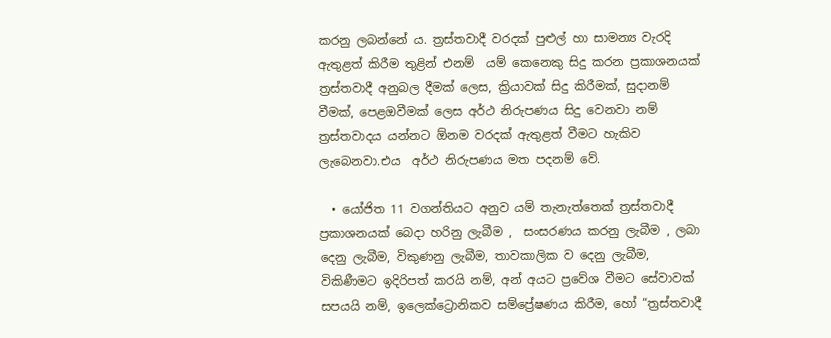කරනු ලබන්නේ ය. ත්‍රස්තවාදී වරදක් පුළුල් හා සාමන්‍ය වැරදි ඇතුළත් කිරීම තුළින් එනම්  යම් කෙනෙකු සිදු කරන ප්‍රකාශනයක් ත්‍රස්තවාදී අනුබල දීමක් ලෙස, ක්‍රියාවක් සිදු කිරීමක්, සුදානම් වීමක්, පෙළඔවීමක් ලෙස අර්ථ නිරුපණය සිදු වෙනවා නම් ත්‍රස්තවාදය යන්නට ඕනම වරදක් ඇතුළත් වීමට හැකිව ලැබෙනවා.එය  අර්ථ නිරුපණය මත පදනම් වේ.

  • යෝජිත 11 වගන්තියට අනුව යම් තැනැත්තෙක් ත්‍රස්තවාදී ප්‍රකාශනයක් බෙදා හරිනු ලැබීම ,  සංසරණය කරනු ලැබීම , ලබා දෙනු ලැබීම, විකුණනු ලැබීම, තාවකාලික ව දෙනු ලැබීම, විකිණීමට ඉදිරිපත් කරයි නම්, අන් අයට ප්‍රවේශ වීමට සේවාවක් සපයයි නම්, ඉලෙක්ට්‍රොනිකව සම්ප්‍රේෂණය කිරීම, හෝ “ත්‍රස්තවාදී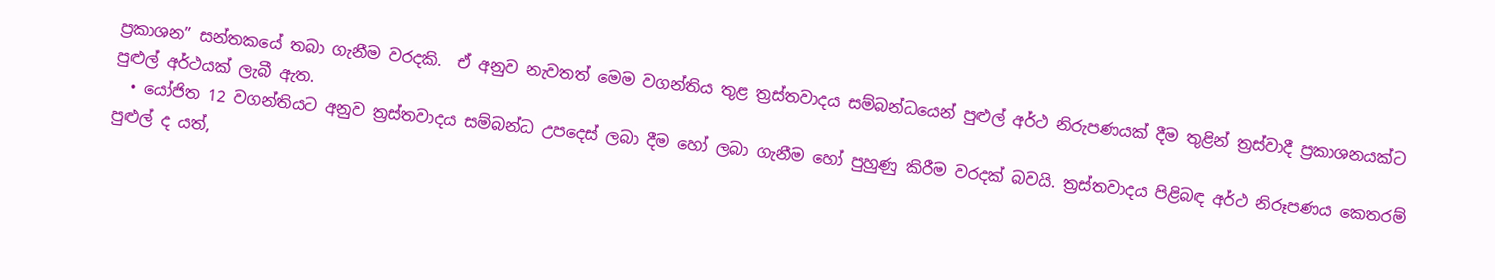ප්‍රකාශන” සන්තකයේ තබා ගැනීම වරදකි.  ඒ අනුව නැවතත් මෙම වගන්තිය තුළ ත්‍රස්තවාදය සම්බන්ධයෙන් පුළුල් අර්ථ නිරුපණයක් දීම තුළින් ත්‍රස්වාදී ප්‍රකාශනයක්ට පුළුල් අර්ථයක් ලැබී ඇත.
  • යෝජිත 12 වගන්තියට අනුව ත්‍රස්තවාදය සම්බන්ධ උපදෙස් ලබා දීම හෝ ලබා ගැනීම හෝ පුහුණු කිරීම වරදක් බවයි. ත්‍රස්තවාදය පිළිබඳ අර්ථ නිරූපණය කෙතරම් පුළුල් ද යත්,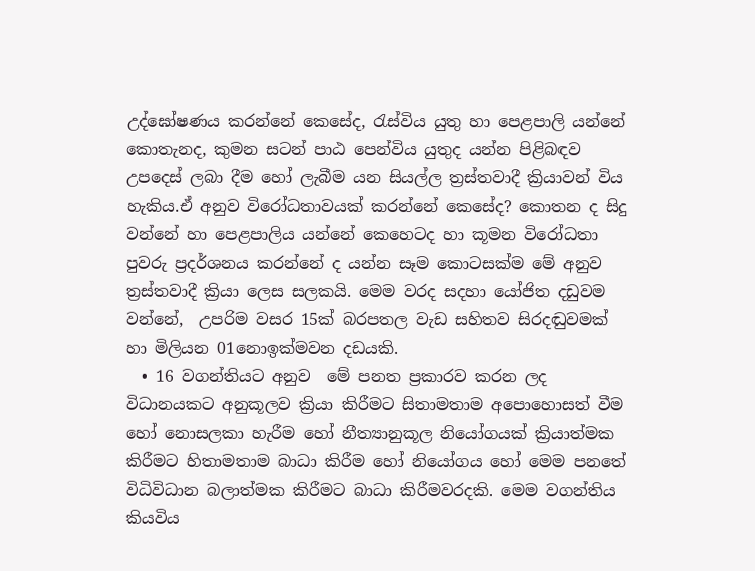උද්ඝෝෂණය කරන්නේ කෙසේද, රැස්විය යුතු හා පෙළපාලි යන්නේ කොතැනද, කුමන සටන් පාඨ පෙන්විය යුතුද යන්න පිළිබඳව උපදෙස් ලබා දීම හෝ ලැබීම යන සියල්ල ත්‍රස්තවාදී ක්‍රියාවන් විය හැකිය.ඒ අනුව විරෝධතාවයක් කරන්නේ කෙසේද? කොතන ද සිදු වන්නේ හා පෙළපාලිය යන්නේ කෙහෙටද හා කූමන විරෝධතා පුවරු ප්‍රදර්ශනය කරන්නේ ද යන්න සෑම කොටසක්ම මේ අනුව ත්‍රස්තවාදී ක්‍රියා ලෙස සලකයි. මෙම වරද සදහා යෝජිත දඩුවම වන්නේ,  උපරිම වසර 15ක් බරපතල වැඩ සහිතව සිරදඬුවමක්  හා මිලියන 01නොඉක්මවන දඩයකි.
  • 16 වගන්තියට අනුව ‌ මේ පනත ප්‍රකාරව කරන ලද විධානයකට අනුකූලව ක්‍රියා කිරීමට සිතාමතාම අපොහොසත් වීම හෝ නොසලකා හැරීම හෝ නීත්‍යානුකූල නියෝගයක් ක්‍රියාත්මක කිරීමට හිතාමතාම බාධා කිරීම හෝ නියෝගය හෝ මෙම පනතේ විධිවිධාන බලාත්මක කිරීමට බාධා කිරීමවරදකි. මෙම වගන්තිය කියවිය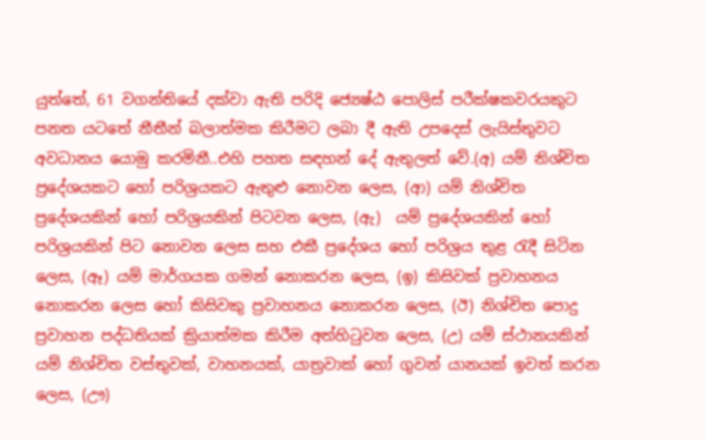යුත්තේ, 61 වගන්තියේ දක්වා ඇති පරිදි ජ්‍යෙෂ්ඨ පොලිස් පරීක්ෂකවරයකුට පනත යටතේ නීතීන් බලාත්මක කිරීමට ලබා දී ඇති උපදෙස් ලැයිස්තුවට අවධානය යොමු කරමිනී..එහි පහත සඳහන් දේ ඇතුලත් වේ.(අ) යම් නිශ්චිත ප්‍රදේශයකට හෝ පරිශ්‍රයකට ඇතුළු නොවන ලෙස, (ආ) යම් නිශ්චිත ප්‍රදේශයකින් හෝ පරිශ්‍රයකින් පිටවන ලෙස, (ඇ)  යම් ප්‍රදේශයකින් හෝ පරිශ්‍රයකින් පිට නොවන ලෙස සහ එකී ප්‍රදේශය හෝ පරිශ්‍රය තුළ රැදී සිටින ලෙස, (ඈ) යම් මාර්ගයක ගමන් නොකරන ලෙස, (ඉ) කිසිවක් ප්‍රවාහනය නොකරන ලෙස හෝ කිසිවකු ප්‍රවාහනය නොකරන ලෙස, (ඊ) නිශ්චිත පොදු ප්‍රවාහන පද්ධතියක් ක්‍රියාත්මක කිරීම අත්හිටුවන ලෙස, (උ) යම් ස්ථානයකින් යම් නිශ්චිත වස්තුවක්, වාහනයක්, යාත්‍රවාක් හෝ ගුවන් යානයක් ඉවත් කරන ලෙස, (ඌ)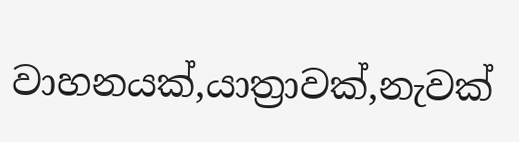වාහනයක්,යාත්‍රාවක්,නැවක්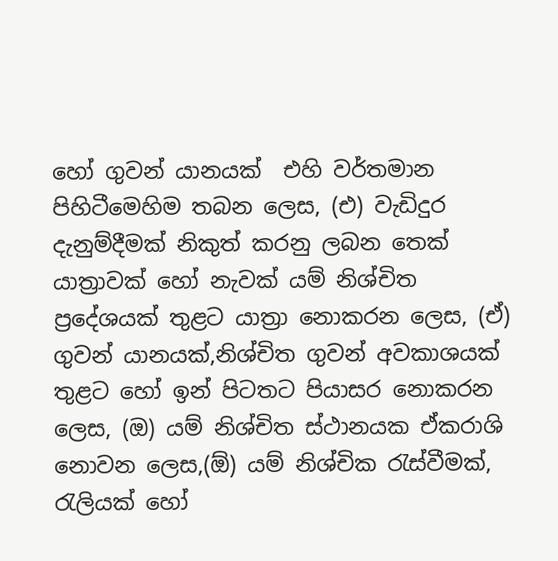හෝ ගුවන් යානයක්  එහි වර්තමාන පිහිටීමෙහිම තබන ලෙස, (එ) වැඩිදුර දැනුම්දීමක් නිකුත් කරනු ලබන තෙක් යාත්‍රාවක් හෝ නැවක් යම් නිශ්චිත ප්‍රදේශයක් තුළට යාත්‍රා නොකරන ලෙස, (ඒ) ගුවන් යානයක්,නිශ්චිත ගුවන් අවකාශයක් තුළට හෝ ඉන් පිටතට පියාසර නොකරන ලෙස, (ඔ) යම් නිශ්චිත ස්ථානයක ඒකරාශි නොවන ලෙස,(ඕ) යම් නිශ්චික රැස්වීමක්, රැලියක් හෝ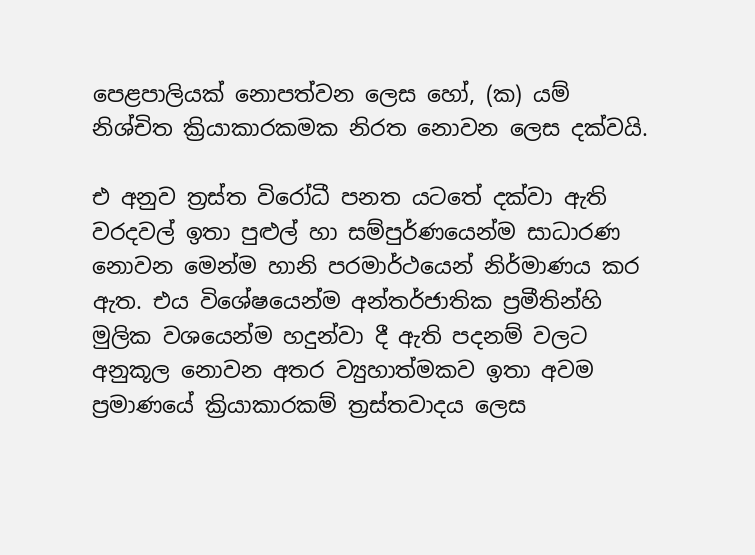පෙළපාලියක් නොපත්වන ලෙස හෝ, (ක) යම් නිශ්චිත ක්‍රියාකාරකමක නිරත නොවන ලෙස දක්වයි.

එ අනුව ත්‍රස්ත විරෝධී පනත යටතේ දක්වා ඇති වරදවල් ඉතා පුළුල් හා සම්පුර්ණයෙන්ම සාධාරණ නොවන මෙන්ම හානි පරමාර්ථයෙන් නිර්මාණය කර ඇත. එය විශේෂයෙන්ම අන්තර්ජාතික ප්‍රමීතින්හි මුලික වශයෙන්ම හදුන්වා දී ඇති පදනම් වලට අනුකූල නොවන අතර ව්‍යුහාත්මකව ඉතා අවම ප්‍රමාණයේ ක්‍රියාකාරකම් ත්‍රස්තවාදය ලෙස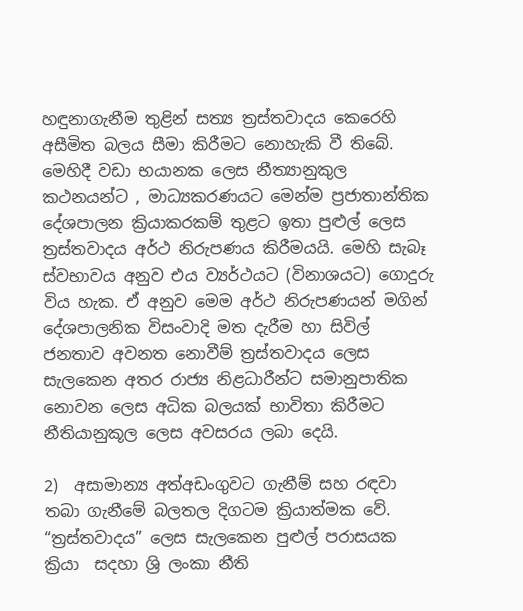හඳුනාගැනීම තුළින් සත්‍ය ත්‍රස්තවාදය කෙරෙහි අසීමිත බලය සීමා කිරීමට නොහැකි වී තිබේ. මෙහිදී වඩා භයානක ලෙස නීත්‍යානුකුල කථනයන්ට , මාධ්‍යකරණයට මෙන්ම ප්‍රජාතාන්තික දේශපාලන ක්‍රියාකරකම් තුළට ඉතා පුළුල් ලෙස ත්‍රස්තවාදය අර්ථ නිරුපණය කිරීමයයි. මෙහි සැබෑ ස්වභාවය අනුව එය ව්‍යර්ථයට (විනාශයට) ගොදුරු විය හැක. ඒ අනුව මෙම අර්ථ නිරුපණයන් මගින් දේශපාලනික විසංවාදි මත දැරීම හා සිවිල් ජනතාව අවනත නොවීම් ත්‍රස්තවාදය ලෙස සැලකෙන අතර රාජ්‍ය නිළධාරීන්ට සමානුපාතික නොවන ලෙස අධික බලයක් භාවිතා කිරීමට නීතියානුකූල ලෙස අවසරය ලබා දෙයි.

2)  අසාමාන්‍ය අත්අඩංගුවට ගැනීම් සහ රඳවා තබා ගැනීමේ බලතල දිගටම ක්‍රියාත්මක වේ.
“ත්‍රස්තවාදය” ලෙස සැලකෙන පුළුල් පරාසයක ක්‍රියා  සදහා ශ්‍රි ලංකා නීති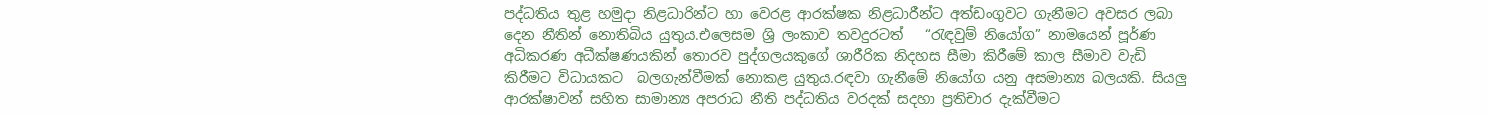පද්ධතිය තුළ හමුදා නිළධාරින්ට හා වෙරළ ආරක්ෂක නිළධාරීන්ට අත්ඩංගුවට ගැනීමට අවසර ලබා දෙන නීතින් නොතිබිය යුතුය.එලෙසම ශ්‍රි ලංකාව තවදුරටත්   “රැඳවුම් නියෝග” නාමයෙන් පූර්ණ අධිකරණ අධීක්ෂණයකින් තොරව පුද්ගලයකුගේ ශාරීරික නිදහස සීමා කිරීමේ කාල සීමාව වැඩි කිරීමට විධායකට  බලගැන්වීමක් නොකළ යුතුය.රඳවා ගැනීමේ නියෝග යනු අසමාන්‍ය බලයකි. සියලු ආරක්ෂාවන් සහිත සාමාන්‍ය අපරාධ නීති පද්ධතිය වරදක් සදහා ප්‍රතිචාර දැක්වීමට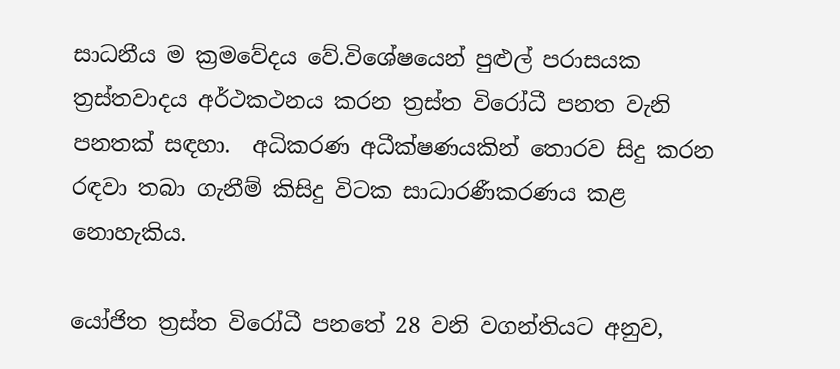සාධනීය ම ක්‍රමවේදය වේ.විශේෂයෙන් පුළුල් පරාසයක ත්‍රස්තවාදය අර්ථකථනය කරන ත්‍රස්ත විරෝධී පනත වැනි පනතක් සඳහා.  අධිකරණ අධීක්ෂණයකින් තොරව සිදු කරන රඳවා තබා ගැනීම් කිසිදු විටක සාධාරණීකරණය කළ නොහැකිය.

යෝජිත ත්‍රස්ත විරෝධී පනතේ 28 වනි වගන්තියට අනුව,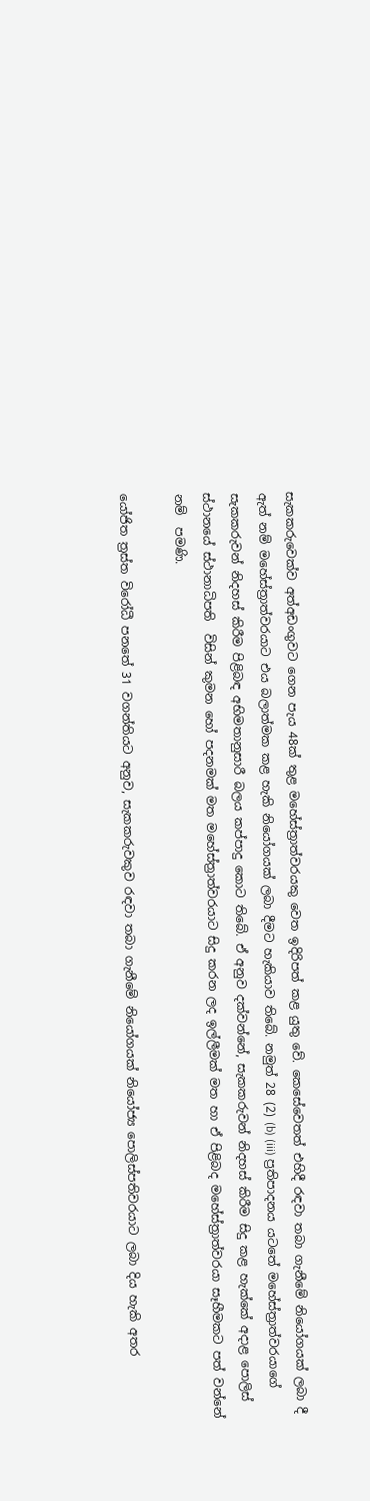සැකකරුවෙක්ව අත්අඩංගුවට ගෙන පැය 48ක් තුළ මහේස්ත්‍රාත්වරයකු වෙත ඉදිරිපත් කළ යුතු වේ. කෙසේවෙතත් එහිදී රඳවා තබා ගැනීමේ නියෝගයක් ලබා දී ඇත් නම් මහේස්ත්‍රාත්වරයාට එය බලාත්මක කළ හැකි නියෝගයක් ලබා දීමට හැකියාව තිබේ. නමුත් 28 (2) (b) (iii) ප්‍රතිපාදනය යටතේ මහේස්ත්‍රාත්වරයාගේ සැකකරුවන් නිදහස් කිරීම පිළිබඳ අභිමතානුසාරී බලය කප්පාදු කොට තිබේ. ඒ අනුව දක්වන්නේ, සැකකරුවන් නිදහස් කිරීම සිදු කළ හැක්කේ අදාළ පොලිස් ස්ථානයේ ස්ථානාධිපති  විසින් කුමන හෝ පදනමක් මත මහේස්ත්‍රාත්වරයාට සිදු කරන ලද ඉල්ලීමක් මත හා ඒ පිළිබද මහේස්ත්‍රාත්වරයා සෑහීමකට පත් වන්නේ නම්  පමණි.

යෝජිත ත්‍රස්ත විරෝධී පනතේ 31 වගන්තියට අනුව, සැකකරුවකුව රඳවා තබා ගැනීමේ නියෝගයක් නියෝජ්‍ය පොලිස්පතිවරයාට ලබා දිය හැකි අතර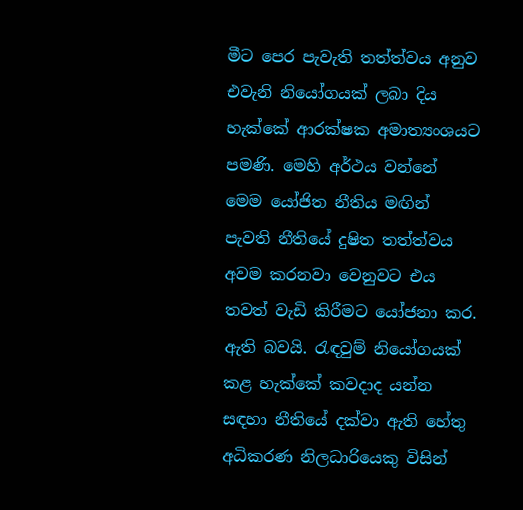මීට පෙර පැවැති තත්ත්වය අනුව එවැනි නියෝගයක් ලබා දිය හැක්කේ ආරක්ෂක අමාත්‍යංශයට පමණි. මෙහි අර්ථය වන්නේ මෙම යෝජිත නීතිය මඟින් පැවති නීතියේ දුෂිත තත්ත්වය අවම කරනවා වෙනුවට එය තවත් වැඩි කිරීමට යෝජනා කර. ඇති බවයි. රැඳවුම් නියෝගයක් කළ හැක්කේ කවදාද යන්න සඳහා නීතියේ දක්වා ඇති හේතු අධිකරණ නිලධාරියෙකු විසින්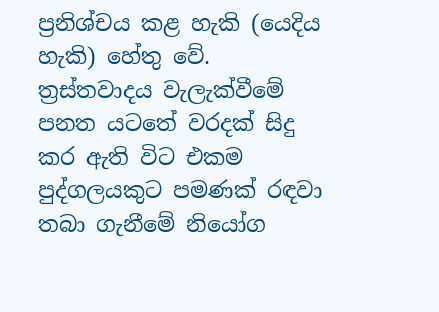ප්‍රනිශ්චය කළ හැකි (යෙදිය හැකි) හේතු වේ. ත්‍රස්තවාදය වැලැක්වීමේ පනත යටතේ වරදක් සිදු කර ඇති විට එකම පුද්ගලයකුට පමණක් රඳවා තබා ගැනීමේ නියෝග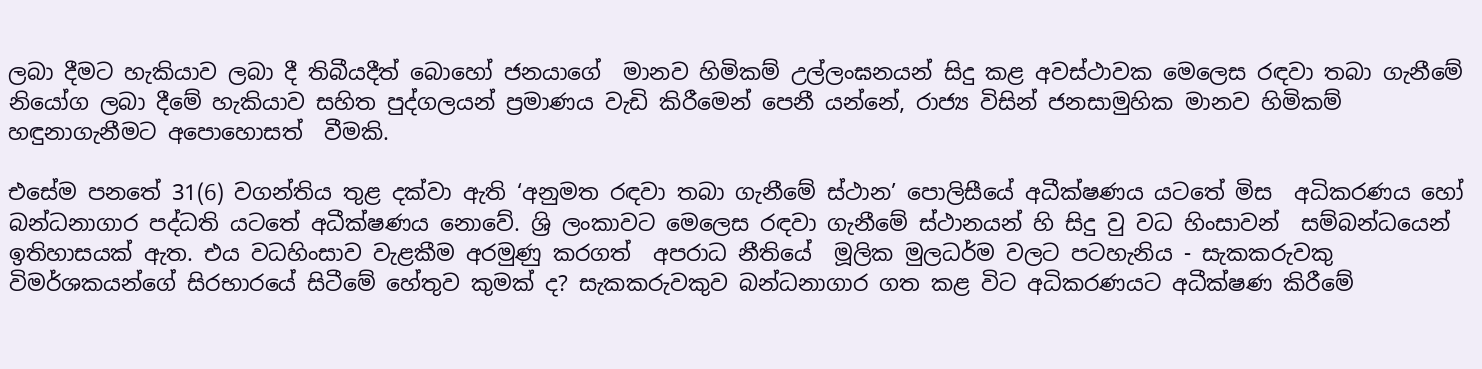ලබා දීමට හැකියාව ලබා දී තිබීයදීත් බොහෝ ජනයාගේ  මානව හිමිකම් උල්ලංඝනයන් සිදු කළ අවස්ථාවක මෙලෙස රඳවා තබා ගැනීමේ නියෝග ලබා දීමේ හැකියාව සහිත පුද්ගලයන් ප්‍රමාණය වැඩි කිරීමෙන් පෙනී යන්නේ, රාජ්‍ය විසින් ජනසාමුහික මානව හිමිකම් හඳුනාගැනීමට අපොහොසත්  වීමකි.

එසේම පනතේ 31(6) වගන්තිය තුළ දක්වා ඇති ‘අනුමත රඳවා තබා ගැනීමේ ස්ථාන’ පොලිසීයේ අධීක්ෂණය යටතේ මිස  අධිකරණය හෝ බන්ධනාගාර පද්ධති යටතේ අධීක්ෂණය නොවේ. ශ්‍රි ලංකාවට මෙලෙස රඳවා ගැනීමේ ස්ථානයන් හි සිදු වු වධ හිංසාවන්  සම්බන්ධයෙන් ඉතිහාසයක් ඇත. එය වධහිංසාව වැළකීම අරමුණු කරගත්  අපරාධ නීතියේ  මූලික මුලධර්ම වලට පටහැනිය - සැකකරුවකු විමර්ශකයන්ගේ සිරභාරයේ සිටීමේ හේතුව කුමක් ද? සැකකරුවකුව බන්ධනාගාර ගත කළ විට අධිකරණයට අධීක්ෂණ කිරීමේ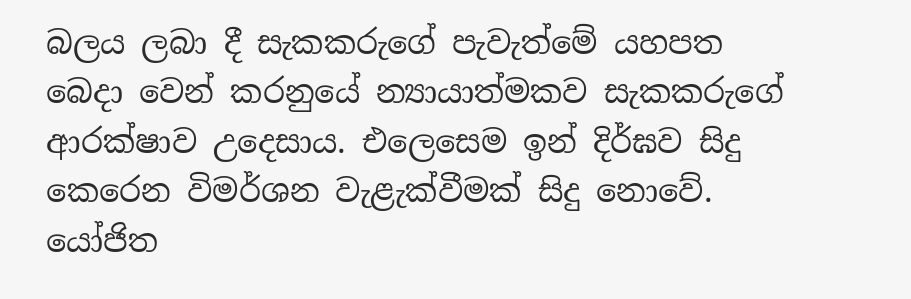බලය ලබා දී සැකකරුගේ පැවැත්මේ යහපත බෙදා වෙන් කරනුයේ න්‍යායාත්මකව සැකකරුගේ ආරක්ෂාව උදෙසාය. එලෙසෙම ඉන් දිර්ඝව සිදු කෙරෙන විමර්ශන වැළැක්වීමක් සිදු නොවේ.  යෝජිත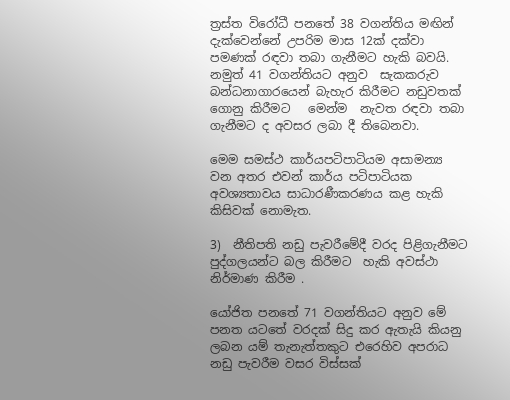ත්‍රස්ත විරෝධී පනතේ 38 වගන්තිය මඟින් දැක්වෙන්නේ උපරිම මාස 12ක් දක්වා පමණක් රඳවා තබා ගැනීමට හැකි බවයි. නමුත් 41 වගන්තියට අනුව  සැකකරුව බන්ධනාගාරයෙන් බැහැර කිරීමට නඩුවතක් ගොනු කිරීමට   මෙන්ම  නැවත රඳවා තබා ගැනීමට ද අවසර ලබා දී තිබෙනවා.

මෙම සමස්ථ කාර්යපටිපාටියම අසාමන්‍ය වන අතර එවන් කාර්ය පටිපාටියක අවශ්‍යතාවය සාධාරණීකරණය කළ හැකි කිසිවක් නොමැත.

3)  නීතිපති නඩු පැවරීමේදී වරද පිළිගැනීමට පුද්ගලයන්ට බල කිරීමට  හැකි අවස්ථා නිර්මාණ කිරීම .

යෝජිත පනතේ 71 වගන්තියට අනුව මේ පනත යටතේ වරදක් සිදු කර ඇතැයි කියනු ලබන යම් තැනැත්තකුට එරෙහිව අපරාධ නඩු පැවරීම වසර විස්සක්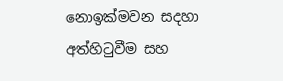නොඉක්මවන සදහා අත්හිටුවීම සහ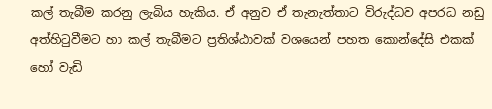කල් තැබීම කරනු ලැබිය හැකිය. ඒ අනුව ඒ තැනැත්තාට විරුද්ධව අපරධ නඩු අත්හිටුවීමට හා කල් තැබීමට ප්‍රතිශ්ඨාවක් වශයෙන් පහත කොන්දේසි එකක් හෝ වැඩි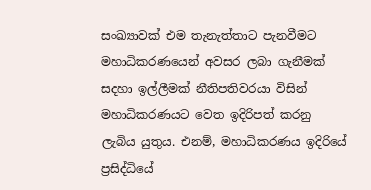සංඛ්‍යාවක් එම තැනැත්තාට පැනවීමට මහාධිකරණයෙන් අවසර ලබා ගැනීමක් සදහා ඉල්ලීමක් නීතිපතිවරයා විසින් මහාධිකරණයට වෙත ඉදිරිපත් කරනු ලැබිය යුතුය. එනම්, මහාධිකරණය ඉදිරියේ ප්‍රසිද්ධියේ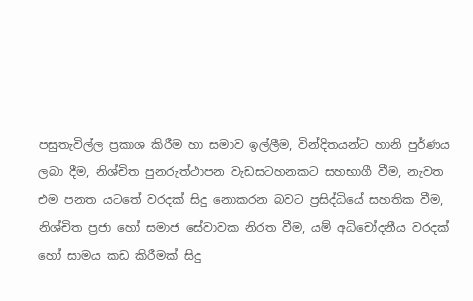පසුතැවිල්ල ප්‍රකාශ කිරීම හා සමාව ඉල්ලීම, වින්දිතයන්ට හානි පුර්ණය ලබා දීම, නිශ්චිත පුනරුත්ථාපන වැඩසටහනකට සහභාගී වීම, නැවත එම පනත යටතේ වරදක් සිදු නොකරන බවට ප්‍රසිද්ධියේ සහතික වීම, නිශ්චිත ප්‍රජා හෝ සමාජ සේවාවක නිරත වීම, යම් අධිචෝදනීය වරදක් හෝ සාමය කඩ කිරීමක් සිදු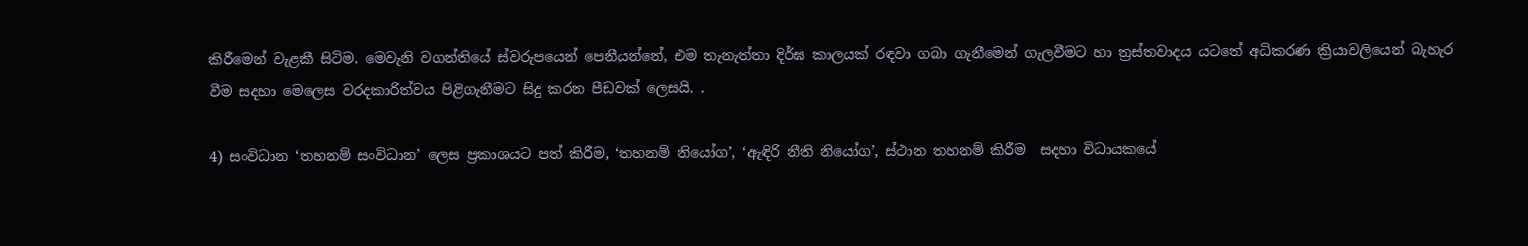කිරීමෙන් වැළකී සිටිම. මෙවැනි වගන්තියේ ස්වරුපයෙන් පෙනීයන්නේ, එම තැනැත්තා දිර්ඝ කාලයක් රඳවා ගබා ගැනීමෙන් ගැලවීමට හා ත්‍රස්තවාදය යටතේ අධිකරණ ක්‍රියාවලියෙන් බැහැර වීම සදහා මෙලෙස වරදකාරිත්වය පිළිගැනීමට සිදු කරන පීඩවක් ලෙසයි. .

4) සංවිධාන ‘තහනම් සංවිධාන’ ලෙස ප්‍රකාශයට පත් කිරීම, ‘තහනම් නියෝග’, ‘ඇඳිරි නීති නියෝග’, ස්ථාන තහනම් කිරීම  සදහා විධායකයේ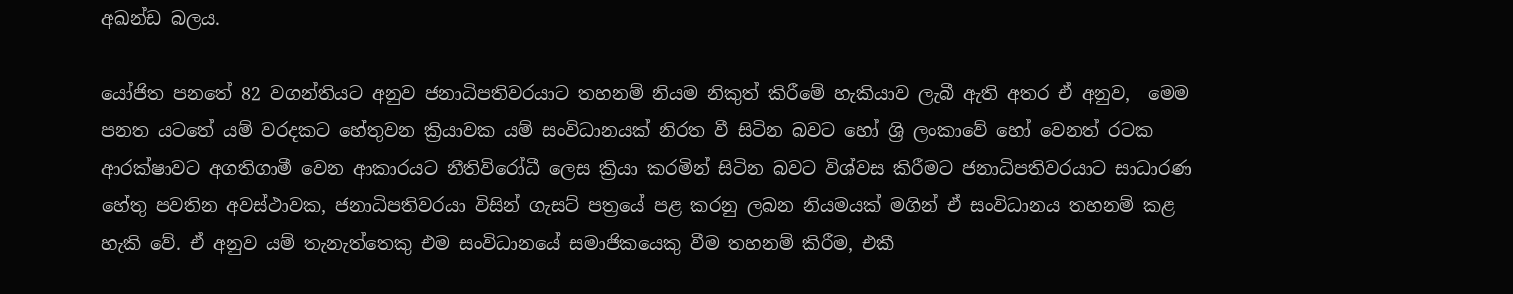අඛන්ඩ බලය.

යෝජිත පනතේ 82 වගන්තියට අනුව ජනාධිපතිවරයාට තහනම් නියම නිකුත් කිරීමේ හැකියාව ලැබී ඇති අතර ඒ අනුව,  මෙම පනත යටතේ යම් වරදකට හේතුවන ක්‍රියාවක යම් සංවිධානයක් නිරත වී සිටින බවට හෝ ශ්‍රි ලංකාවේ හෝ වෙනත් රටක ආරක්ෂාවට අගතිගාමී වෙන ආකාරයට නීතිවිරෝධී ලෙස ක්‍රියා කරමින් සිටින බවට විශ්වස කිරීමට ජනාධිපතිවරයාට සාධාරණ හේතු පවතින අවස්ථාවක, ජනාධිපතිවරයා විසින් ගැසට් පත්‍රයේ පළ කරනු ලබන නියමයක් මගින් ඒ සංවිධානය තහනම් කළ හැකි වේ. ඒ අනුව යම් තැනැත්තෙකු එම සංවිධානයේ සමාජිකයෙකු වීම තහනම් කිරීම, එකී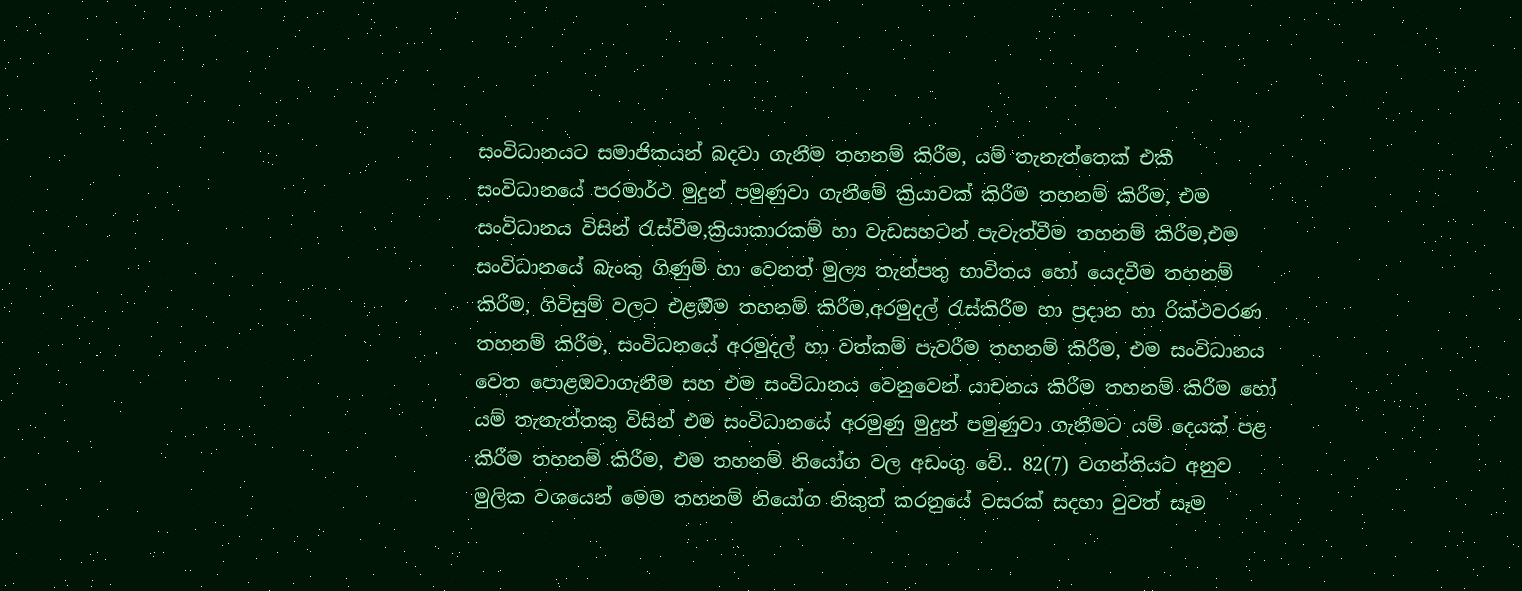සංවිධානයට සමාජිකයන් බදවා ගැනීම තහනම් කිරීම, යම් තැනැත්තෙක් එකී සංවිධානයේ පරමාර්ථ මුදුන් පමුණුවා ගැනීමේ ක්‍රියාවක් කිරීම තහනම් කිරීම, එම සංවිධානය විසින් රැස්වීම,ක්‍රියාකාරකම් හා වැඩසහටන් පැවැත්වීම තහනම් කිරීම,එම සංවිධානයේ බැංකු ගිණුම් හා වෙනත් මුල්‍ය තැන්පතු භාවිතය හෝ යෙදවීම තහනම් කිරීම, ගිවිසුම් වලට එළඔීම තහනම් කිරීම,අරමුදල් රැස්කිරීම හා ප්‍රදාන හා රික්ථවරණ  තහනම් කිරීම, සංවිධනයේ අරමුදල් හා වත්කම් පැවරීම තහනම් කිරීම, එම සංවිධානය වෙත පොළඔවාගැනීම සහ එම සංවිධානය වෙනුවෙන් යාචනය කිරීම තහනම් කිරීම හෝ යම් තැනැත්තකු විසින් එම සංවිධානයේ අරමුණු මුදුන් පමුණුවා ගැනීමට යම් දෙයක් පළ කිරීම තහනම් කිරීම, එම තහනම් නියෝග වල අඩංගු වේ.. 82(7) වගන්තියට අනුව මුලික වශයෙන් මෙම තහනම් නියෝග නිකුත් කරනුයේ වසරක් සදහා වුවත් සෑම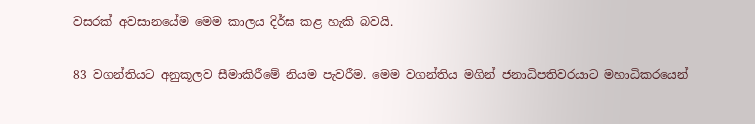වසරක් අවසානයේම මෙම කාලය දිර්ඝ කළ හැකි බවයි.

83 වගන්තියට අනුකූලව සීමාකිරීමේ නියම පැවරීම. මෙම වගන්තිය මගින් ජනාධිපතිවරයාට මහාධිකරයෙන්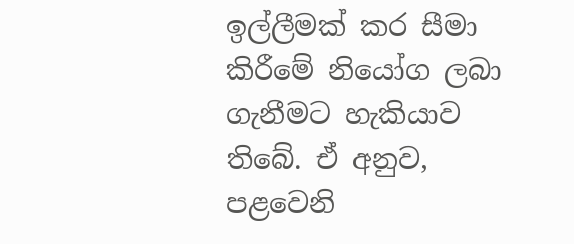ඉල්ලීමක් කර සීමා කිරීමේ නියෝග ලබා ගැනීමට හැකියාව තිබේ. ඒ අනුව, පළවෙනි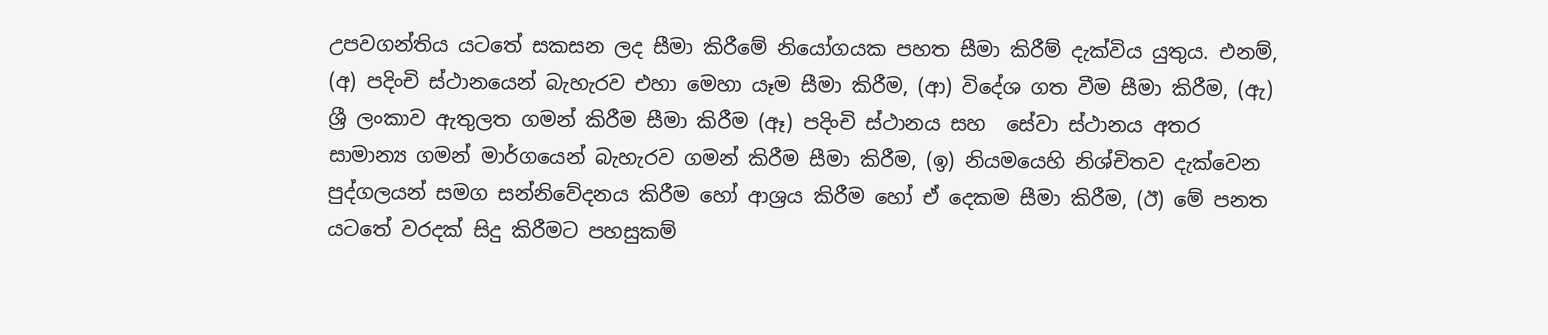උපවගන්තිය යටතේ සකසන ලද සීමා කිරීමේ නියෝගයක පහත සීමා කිරීම් දැක්විය යුතුය. එනම්, (අ) පදිංචි ස්ථානයෙන් බැහැරව එහා මෙහා යෑම සීමා කිරීම, (ආ) විදේශ ගත වීම සීමා කිරීම, (ඇ) ශ්‍රී ලංකාව ඇතුලත ගමන් කිරීම සීමා කිරීම (ඈ) පදිංචි ස්ථානය සහ  සේවා ස්ථානය අතර සාමාන්‍ය ගමන් මාර්ගයෙන් බැහැරව ගමන් කිරීම සීමා කිරීම, (ඉ) නියමයෙහි නිශ්චිතව දැක්වෙන පුද්ගලයන් සමග සන්නිවේදනය කිරීම හෝ ආශ්‍රය කිරීම හෝ ඒ දෙකම සීමා කිරීම, (ඊ) මේ පනත යටතේ වරදක් සිදු කිරීමට පහසුකම්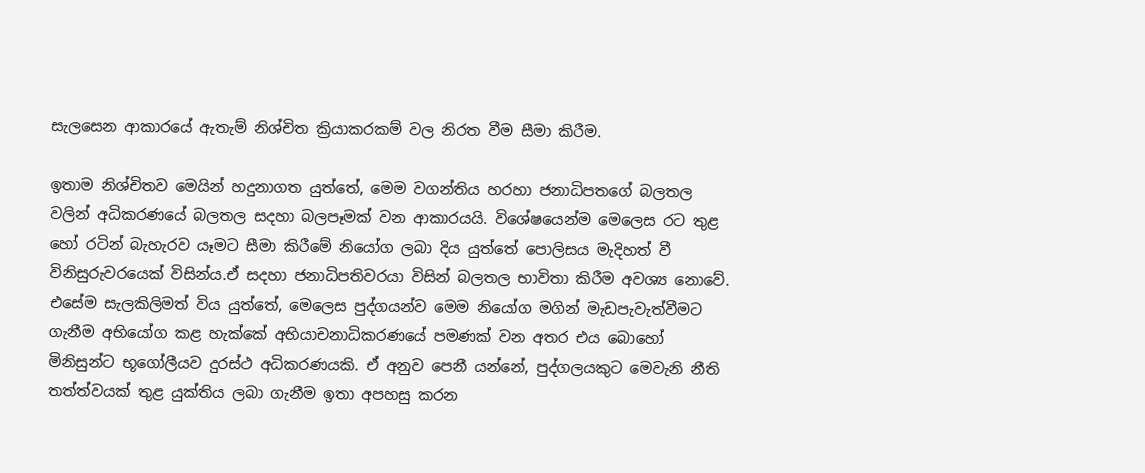සැලසෙන ආකාරයේ ඇතැම් නිශ්චිත ක්‍රියාකරකම් වල නිරත වීම සීමා කිරීම.

ඉතාම නිශ්චිතව මෙයින් හදුනාගත යුත්තේ, මෙම වගන්තිය හරහා ජනාධිපතගේ බලතල වලින් අධිකරණයේ බලතල සදහා බලපෑමක් වන ආකාරයයි. විශේෂයෙන්ම මෙලෙස රට තුළ හෝ රටින් බැහැරව යෑමට සීමා කිරීමේ නියෝග ලබා දිය යුත්තේ පොලිසය මැදිහත් වී  විනිසුරුවරයෙක් විසින්ය.ඒ සදහා ජනාධිපතිවරයා විසින් බලතල භාවිතා කිරීම අවශ්‍ය නොවේ. එසේම සැලකිලිමත් විය යුත්තේ, මෙලෙස පුද්ගයන්ව මෙම නියෝග මගින් මැඩපැවැත්වීමට ගැනීම අභියෝග කළ හැක්කේ අභියාචනාධිකරණයේ පමණක් වන අතර එය බොහෝ මිනිසුන්ට භූගෝලීයව දුරස්ථ අධිකරණයකි. ඒ අනුව පෙනී යන්නේ, පුද්ගලයකුට මෙවැනි නීති තත්ත්වයක් තුළ යුක්තිය ලබා ගැනීම ඉතා අපහසු කරන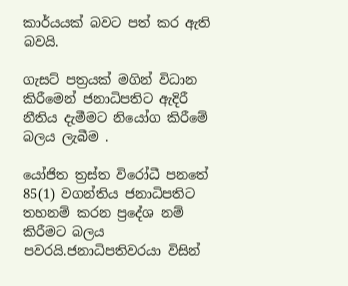කාර්යයක් බවට පත් කර ඇති බවයි.

ගැසට් පත්‍රයක් මගින් විධාන කිරීමෙන් ජනාධිපතිට ඇදිරී නීතිය දැමීමට නියෝග කිරීමේ බලය ලැබීම .

යෝජිත ත්‍රස්ත විරෝධී පනතේ 85(1) වගන්තිය ජනාධිපතිට තහනම් කරන ප්‍රදේශ නම් කිරීමට බලය පවරයි.ජනාධිපතිවරයා විසින්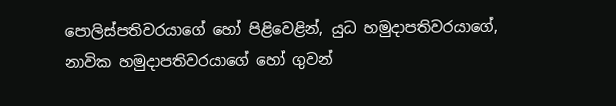පොලිස්පතිවරයාගේ හෝ පිළිවෙළින්, යුධ හමුදාපතිවරයාගේ, නාවික හමුදාපතිවරයාගේ හෝ ගුවන්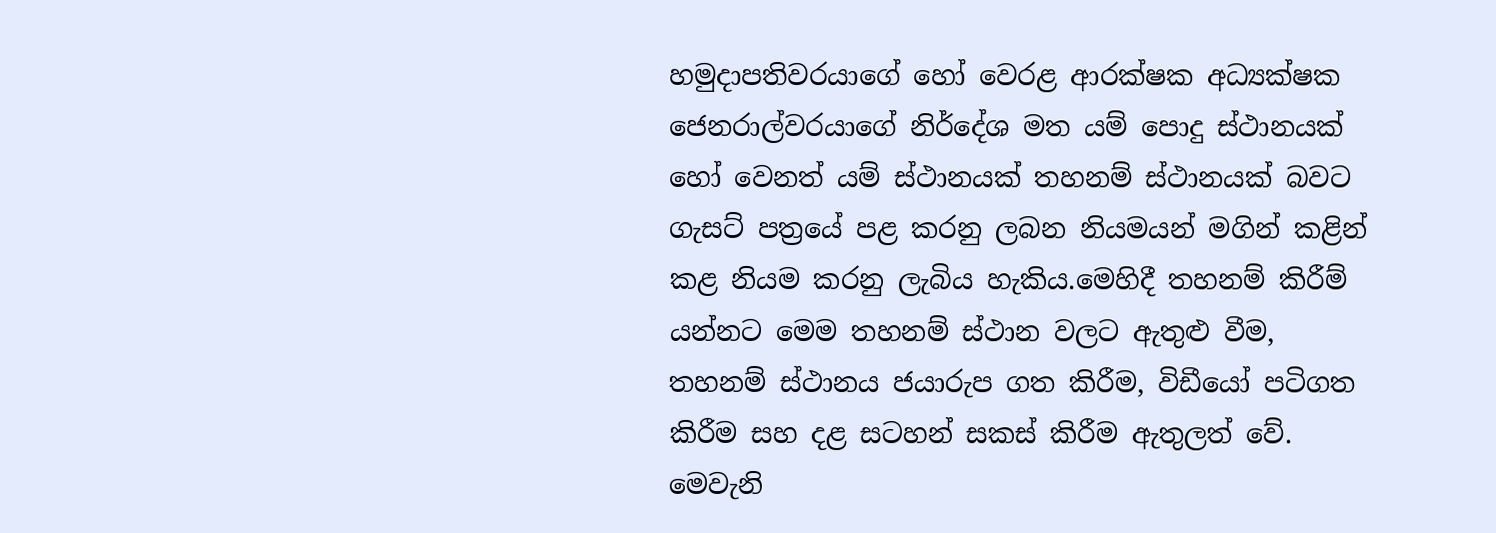හමුදාපතිවරයාගේ හෝ වෙරළ ආරක්ෂක අධ්‍යක්ෂක ජෙනරාල්වරයාගේ නිර්දේශ මත යම් පොදු ස්ථානයක් හෝ වෙනත් යම් ස්ථානයක් තහනම් ස්ථානයක් බවට ගැසට් පත්‍රයේ පළ කරනු ලබන නියමයන් මගින් කළින් කළ නියම කරනු ලැබිය හැකිය.මෙහිදී තහනම් කිරීම් යන්නට මෙම තහනම් ස්ථාන වලට ඇතුළු වීම,  තහනම් ස්ථානය ජයාරුප ගත කිරීම, විඩීයෝ පටිගත කිරීම සහ දළ සටහන් සකස් කිරීම ඇතුලත් වේ. මෙවැනි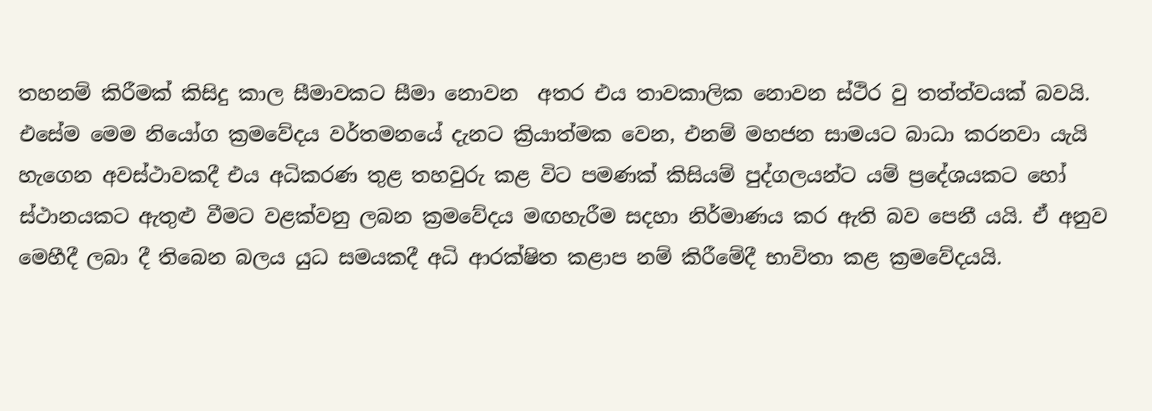තහනම් කිරීමක් කිසිදු කාල සීමාවකට සීමා නොවන  අතර එය තාවකාලික නොවන ස්ථිර වු තත්ත්වයක් බවයි. එසේම මෙම නියෝග ක්‍රමවේදය වර්තමනයේ දැනට ක්‍රියාත්මක වෙන, එනම් මහජන සාමයට බාධා කරනවා යැයි හැගෙන අවස්ථාවකදී එය අධිකරණ තුළ තහවුරු කළ විට පමණක් කිසියම් පුද්ගලයන්ට යම් ප්‍රදේශයකට හෝ ස්ථානයකට ඇතුළු වීමට වළක්වනු ලබන ක්‍රමවේදය මඟහැරීම සදහා නිර්මාණය කර ඇති බව පෙනී යයි. ඒ අනුව මෙහීදී ලබා දී තිබෙන බලය යුධ සමයකදී අධි ආරක්ෂිත කළාප නම් කිරීමේදී භාවිතා කළ ක්‍රමවේදයයි.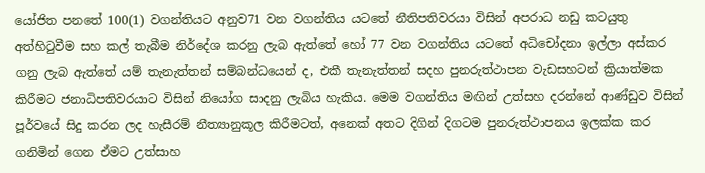යෝජිත පනතේ 100(1) වගන්තියට අනුව71 වන වගන්තිය යටතේ නීතිපතිවරයා විසින් අපරාධ නඩු කටයුතු අත්හිටුවීම සහ කල් තැබීම නිර්දේශ කරනු ලැබ ඇත්තේ හෝ 77 වන වගන්තිය යටතේ අධිචෝදනා ඉල්ලා අස්කර ගනු ලැබ ඇත්තේ යම් තැනැත්තන් සම්බන්ධයෙන් ද, එකී තැනැත්තන් සදහ පුනරුත්ථාපන වැඩසහටන් ක්‍රියාත්මක කිරීමට ජනාධිපතිවරයාට විසින් නියෝග සාදනු ලැබිය හැකිය. මෙම වගන්තිය මඟින් උත්සහ දරන්නේ ආණ්ඩුව විසින් පූර්වයේ සිදු කරන ලද හැසීරම් නීත්‍යානුකූල කිරීමටත්, අනෙක් අතට දිගින් දිගටම පුනරුත්ථාපනය ඉලක්ක කර ගනිමින් ගෙන ඒමට උත්සාහ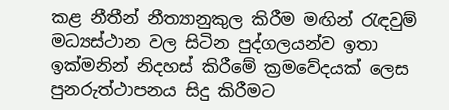කළ නීතීන් නීත්‍යානුකුල කිරීම මඟින් රැඳවුම් මධ්‍යස්ථාන වල සිටින පුද්ගලයන්ව ඉතා ඉක්මනින් නිදහස් කිරීමේ ක්‍රමවේදයක් ලෙස පුනරුත්ථාපනය සිදු කිරීමට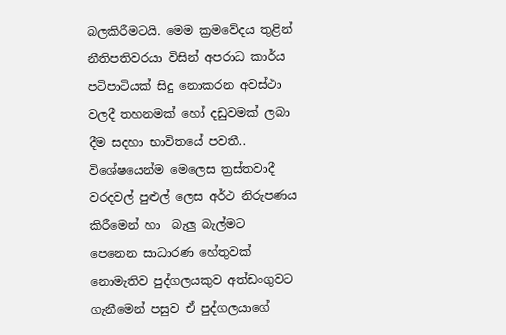බලකිරීමටයි. මෙම ක්‍රමවේදය තුළින් නීතිපතිවරයා විසින් අපරාධ කාර්ය පටිපාටියක් සිදු නොකරන අවස්ථා වලදී තහනමක් හෝ දඩුවමක් ලබා දීම සදහා භාවිතයේ පවතී.. විශේෂයෙන්ම මෙලෙස ත්‍රස්තවාදී වරදවල් පුළුල් ලෙස අර්ථ නිරුපණය කිරීමෙන් හා  බැලු බැල්මට පෙනෙන සාධාරණ හේතුවක් නොමැතිව පුද්ගලයකුව අත්ඩංගුවට ගැනීමෙන් පසුව ඒ පුද්ගලයාගේ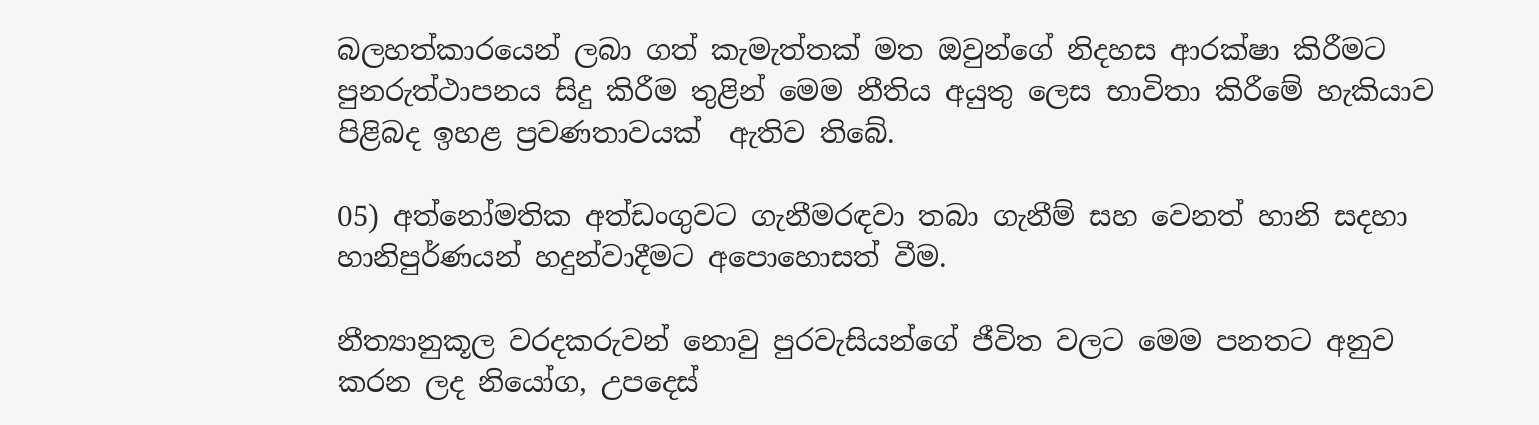බලහත්කාරයෙන් ලබා ගත් කැමැත්තක් මත ඔවුන්ගේ නිදහස ආරක්ෂා කිරීමට පුනරුත්ථාපනය සිදු කිරීම තුළින් මෙම නීතිය අයුතු ලෙස භාවිතා කිරීමේ හැකියාව පිළිබද ඉහළ ප්‍රවණතාවයක්  ඇතිව තිබේ.

05) අත්නෝමතික අත්ඩංගුවට ගැනීමරඳවා තබා ගැනීම් සහ වෙනත් හානි සදහා හානිපුර්ණයන් හදුන්වාදීමට අපොහොසත් වීම.

නීත්‍යානුකූල වරදකරුවන් නොවු පුරවැසියන්ගේ ජීවිත වලට මෙම පනතට අනුව කරන ලද නියෝග, උපදෙස්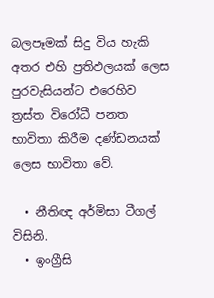බලපෑමක් සිදු විය හැකි අතර එහි ප්‍රතිඵලයක් ලෙස පුරවැසියන්ට එරෙහිව ත්‍රස්ත විරෝධී පනත භාවිතා කිරීම දණ්ඩනයක් ලෙස භාවිතා වේ.

  • නීතිඥ අර්මිසා ටීගල් විසිනි.
  • ඉංග්‍රීසි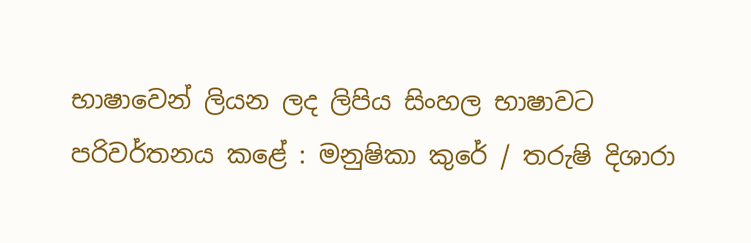භාෂාවෙන් ලියන ලද ලිපිය සිංහල භාෂාවට පරිවර්තනය කළේ : මනුෂිකා කුරේ / තරුෂි දිශාරා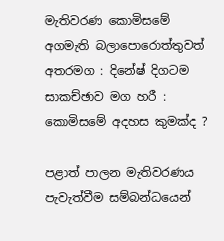මැතිවරණ කොමිසමේ අගමැති බලාපොරොත්තුවත් අතරමග : දිනේෂ් දිගටම සාකච්ඡාව මග හරී : කොමිසමේ අදහස කුමක්ද ?

පළාත් පාලන මැතිවරණය පැවැත්වීම සම්බන්ධයෙන්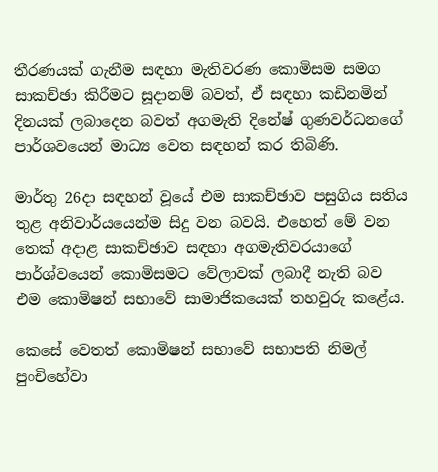තීරණයක් ගැනීම සඳහා මැතිවරණ කොමිසම සමග සාකච්ඡා කිරීමට සූදානම් බවත්, ඒ සඳහා කඩිනමින් දිනයක් ලබාදෙන බවත් අගමැති දිනේෂ් ගුණවර්ධනගේ පාර්ශවයෙන් මාධ්‍ය වෙත සඳහන් කර තිබිණි.

මාර්තු 26දා සඳහන් වූයේ එම සාකච්ඡාව පසුගිය සතිය තුළ අනිවාර්යයෙන්ම සිදු වන බවයි. එහෙත් මේ වන තෙක් අදාළ සාකච්ඡාව සඳහා අගමැතිවරයාගේ පාර්ශ්වයෙන් කොමිසමට වේලාවක් ලබාදී නැති බව එම කොමිෂන් සභාවේ සාමාජිකයෙක් තහවුරු කළේය.

කෙසේ වෙතත් කොමිෂන් සභාවේ සභාපති නිමල් පුංචිහේවා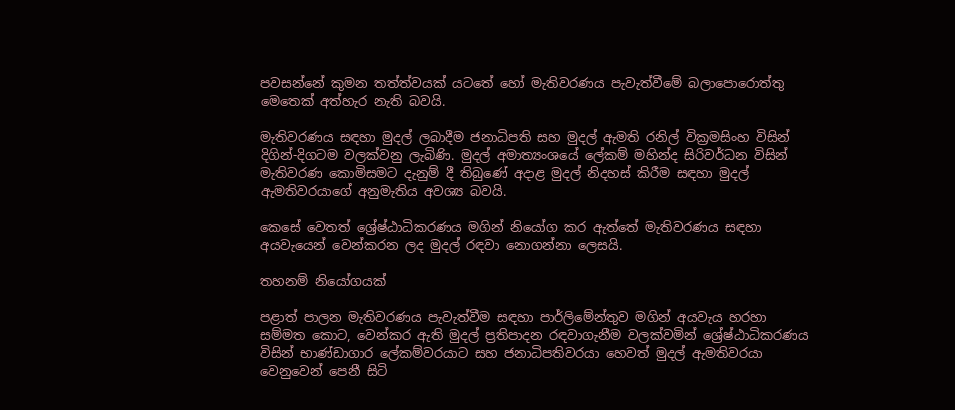පවසන්නේ කුමන තත්ත්වයක් යටතේ හෝ මැතිවරණය පැවැත්වීමේ බලාපොරොත්තු මෙතෙක් අත්හැර නැති බවයි.

මැතිවරණය සඳහා මුදල් ලබාදීම ජනාධිපති සහ මුදල් ඇමති රනිල් වික්‍රමසිංහ විසින් දිගින්-දිගටම වලක්වනු ලැබිණි. මුදල් අමාත්‍යංශයේ ලේකම් මහින්ද සිරිවර්ධන විසින් මැතිවරණ කොමිසමට දැනුම් දී තිබුණේ අදාළ මුදල් නිදහස් කිරීම සඳහා මුදල් ඇමතිවරයාගේ අනුමැතිය අවශ්‍ය බවයි.

කෙසේ වෙතත් ශ්‍රේෂ්ඨාධිකරණය මගින් නියෝග කර ඇත්තේ මැතිවරණය සඳහා අයවැයෙන් වෙන්කරන ලද මුදල් රඳවා නොගන්නා ලෙසයි.

තහනම් නියෝගයක්

පළාත් පාලන මැතිවරණය පැවැත්වීම සඳහා පාර්ලිමේන්තුව මගින් අයවැය හරහා සම්මත කොට, වෙන්කර ඇති මුදල් ප්‍රතිපාදන රඳවාගැනීම වලක්වමින් ශ්‍රේෂ්ඨාධිකරණය විසින් භාණ්ඩාගාර ලේකම්වරයාට සහ ජනාධිපතිවරයා හෙවත් මුදල් ඇමතිවරයා වෙනුවෙන් පෙනී සිටි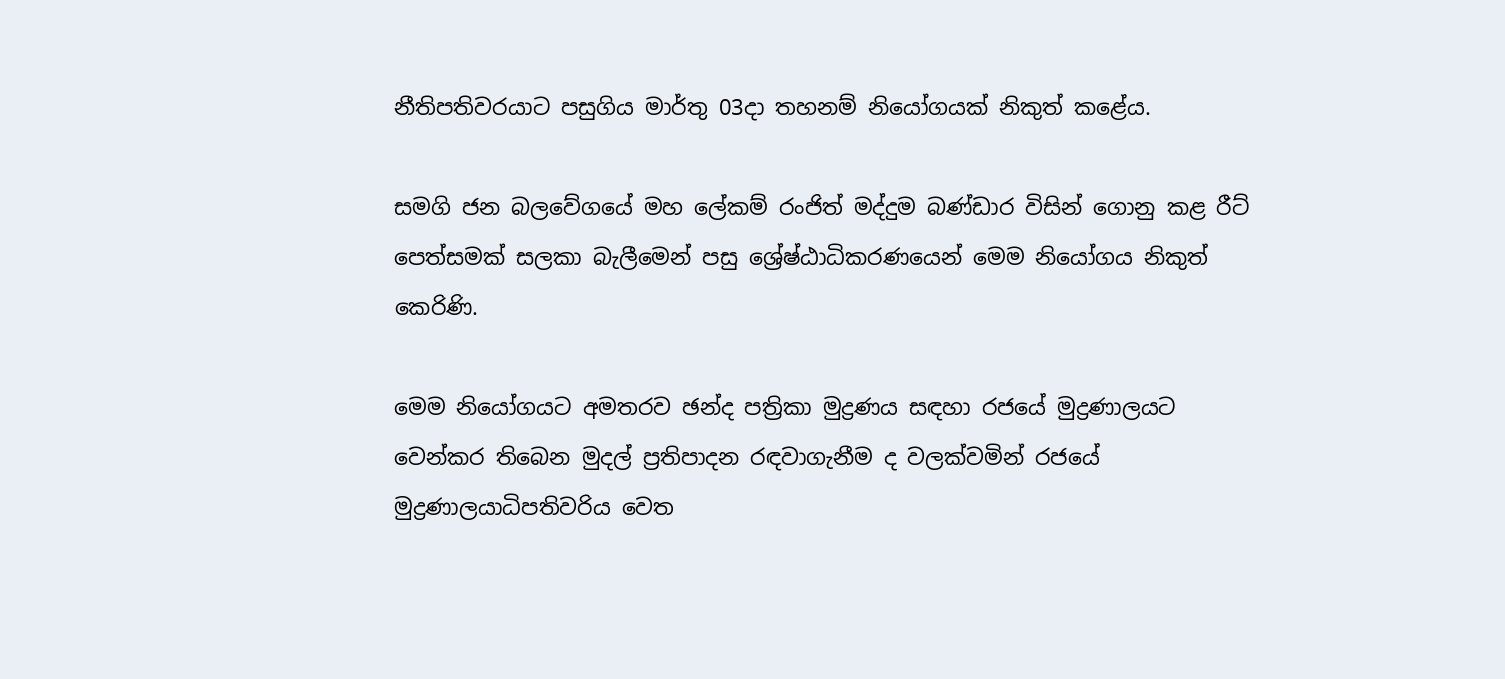නීතිපතිවරයාට පසුගිය මාර්තු 03දා තහනම් නියෝගයක් නිකුත් කළේය.

සමගි ජන බලවේගයේ මහ ලේකම් රංජිත් මද්දුම බණ්ඩාර විසින් ගොනු කළ රීට් පෙත්සමක් සලකා බැලීමෙන් පසු ශ්‍රේෂ්ඨාධිකරණයෙන් මෙම නියෝගය නිකුත් කෙරිණි.

මෙම නියෝගයට අමතරව ඡන්ද පත්‍රිකා මුද්‍රණය සඳහා රජයේ මුද්‍රණාලයට වෙන්කර තිබෙන මුදල් ප්‍රතිපාදන රඳවාගැනීම ද වලක්වමින් රජයේ මුද්‍රණාලයාධිපතිවරිය වෙත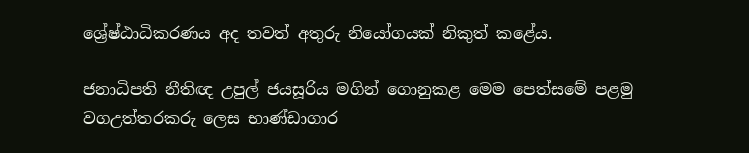ශ්‍රේෂ්ඨාධිකරණය අද තවත් අතුරු නියෝගයක් නිකුත් කළේය.

ජනාධිපති නීතිඥ උපුල් ජයසූරිය මගින් ගොනුකළ මෙම පෙත්සමේ පළමු වගඋත්තරකරු ලෙස භාණ්ඩාගාර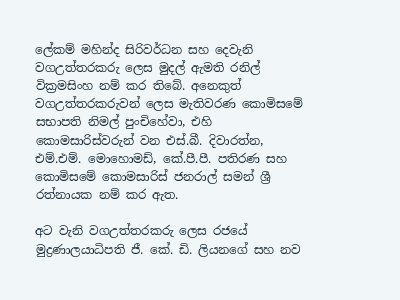ලේකම් මහින්ද සිරිවර්ධන සහ දෙවැනි වගඋත්තරකරු ලෙස මුදල් ඇමති රනිල් වික්‍රමසිංහ නම් කර තිබේ. අනෙකුත් වගඋත්තරකරුවන් ලෙස මැතිවරණ කොමිසමේ සභාපති නිමල් පුංචිහේවා, එහි කොමසාරිස්වරුන් වන එස්.බී. දිවාරත්න, එම්.එම්. මොහොමඩ්, කේ.පී.පී. පතිරණ සහ කොමිසමේ කොමසාරිස් ජනරාල් සමන් ශ්‍රී රත්නායක නම් කර ඇත.

අට වැනි වගඋත්තරකරු ලෙස රජයේ මුද්‍රණාලයාධිපති ජී. කේ. ඩි. ලියනගේ සහ නව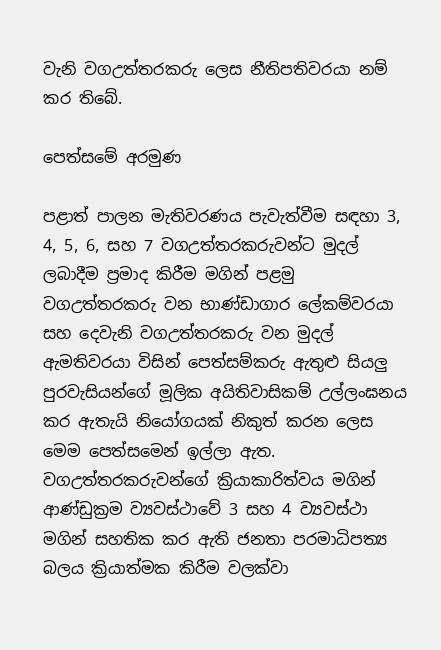වැනි වගඋත්තරකරු ලෙස නීතිපතිවරයා නම් කර තිබේ.

පෙත්සමේ අරමුණ

පළාත් පාලන මැතිවරණය පැවැත්වීම සඳහා 3, 4, 5, 6, සහ 7 වගඋත්තරකරුවන්ට මුදල් ලබාදීම ප්‍රමාද කිරීම මගින් පළමු වගඋත්තරකරු වන භාණ්ඩාගාර ලේකම්වරයා සහ දෙවැනි වගඋත්තරකරු වන මුදල් ඇමතිවරයා විසින් පෙත්සම්කරු ඇතුළු සියලු පුරවැසියන්ගේ මූලික අයිතිවාසිකම් උල්ලංඝනය කර ඇතැයි නියෝගයක් නිකුත් කරන ලෙස මෙම පෙත්සමෙන් ඉල්ලා ඇත. වගඋත්තරකරුවන්ගේ ක්‍රියාකාරිත්වය මගින් ආණ්ඩුක්‍රම ව්‍යවස්ථාවේ 3 සහ 4 ව්‍යවස්ථා මගින් සහතික කර ඇති ජනතා පරමාධිපත්‍ය බලය ක්‍රියාත්මක කිරීම වලක්වා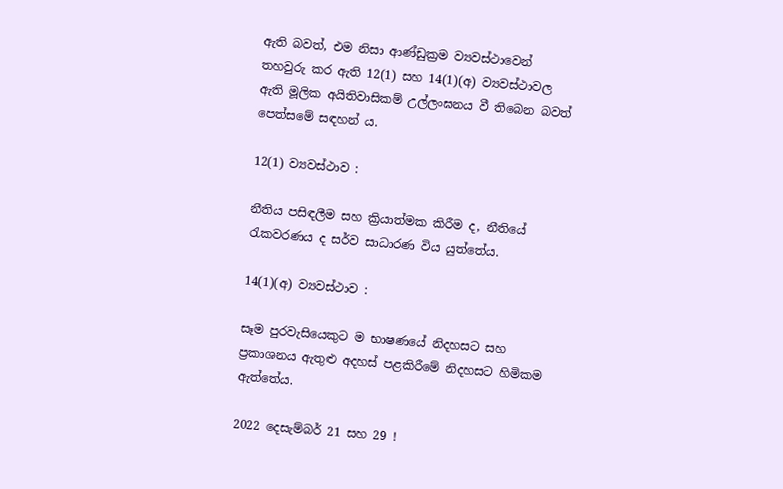ඇති බවත්, එම නිසා ආණ්ඩුක්‍රම ව්‍යවස්ථාවෙන් තහවුරු කර ඇති 12(1) සහ 14(1)(අ) ව්‍යවස්ථාවල ඇති මූලික අයිතිවාසිකම් උල්ලංඝනය වී තිබෙන බවත් පෙත්සමේ සඳහන් ය.

12(1) ව්‍යවස්ථාව :

නීතිය පසිඳලීම සහ ක්‍රියාත්මක කිරීම ද, නීතියේ රැකවරණය ද සර්ව සාධාරණ විය යුත්තේය.

14(1)(අ) ව්‍යවස්ථාව :

සෑම පුරවැසියෙකුට ම භාෂණයේ නිදහසට සහ ප්‍රකාශනය ඇතුළු අදහස් පළකිරීමේ නිදහසට හිමිකම ඇත්තේය.

2022 දෙසැම්බර් 21 සහ 29 !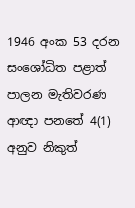1946 අංක 53 දරන සංශෝධිත පළාත් පාලන මැතිවරණ ආඥා පනතේ 4(1) අනුව නිකුත්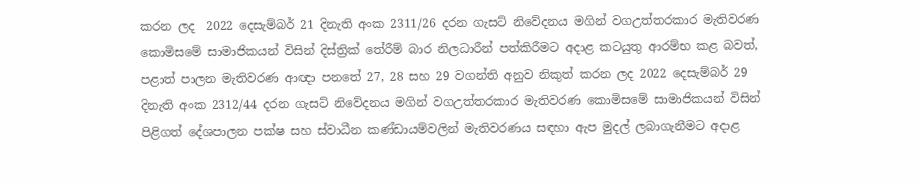කරන ලද  2022 දෙසැම්බර් 21 දිනැති අංක 2311/26 දරන ගැසට් නිවේදනය මගින් වගඋත්තරකාර මැතිවරණ කොමිසමේ සාමාජිකයන් විසින් දිස්ත්‍රික් තේරීම් බාර නිලධාරීන් පත්කිරීමට අදාළ කටයුතු ආරම්භ කළ බවත්, පළාත් පාලන මැතිවරණ ආඥා පනතේ 27, 28 සහ 29 වගන්ති අනුව නිකුත් කරන ලද 2022 දෙසැම්බර් 29 දිනැති අංක 2312/44 දරන ගැසට් නිවේදනය මගින් වගඋත්තරකාර මැතිවරණ කොමිසමේ සාමාජිකයන් විසින් පිළිගත් දේශපාලන පක්ෂ සහ ස්වාධීන කණ්ඩායම්වලින් මැතිවරණය සඳහා ඇප මුදල් ලබාගැනීමට අදාළ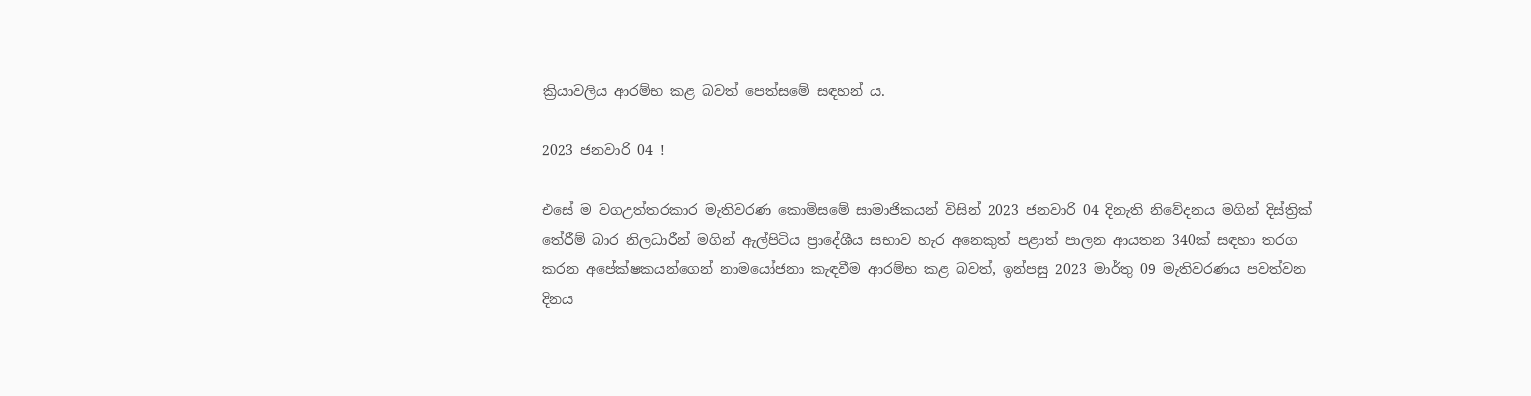ක්‍රියාවලිය ආරම්භ කළ බවත් පෙත්සමේ සඳහන් ය.

2023 ජනවාරි 04 !

එසේ ම වගඋත්තරකාර මැතිවරණ කොමිසමේ සාමාජිකයන් විසින් 2023 ජනවාරි 04 දිනැති නිවේදනය මගින් දිස්ත්‍රික් තේරීම් බාර නිලධාරීන් මගින් ඇල්පිටිය ප්‍රාදේශීය සභාව හැර අනෙකුත් පළාත් පාලන ආයතන 340ක් සඳහා තරග කරන අපේක්ෂකයන්ගෙන් නාමයෝජනා කැඳවීම ආරම්භ කළ බවත්, ඉන්පසු 2023 මාර්තු 09 මැතිවරණය පවත්වන දිනය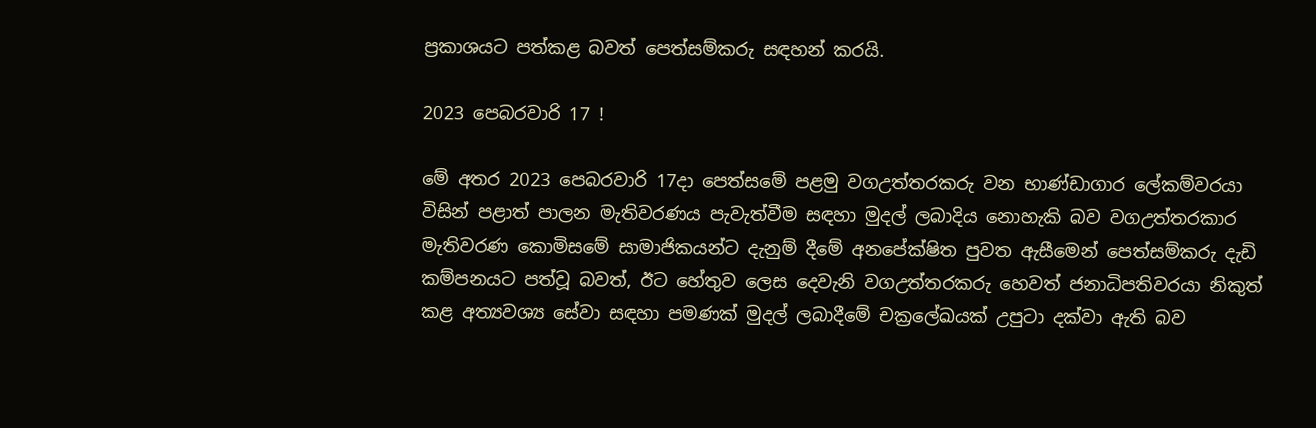ප්‍රකාශයට පත්කළ බවත් පෙත්සම්කරු සඳහන් කරයි.

2023 පෙබරවාරි 17 !

මේ අතර 2023 පෙබරවාරි 17දා පෙත්සමේ පළමු වගඋත්තරකරු වන භාණ්ඩාගාර ලේකම්වරයා විසින් පළාත් පාලන මැතිවරණය පැවැත්වීම සඳහා මුදල් ලබාදිය නොහැකි බව වගඋත්තරකාර මැතිවරණ කොමිසමේ සාමාජිකයන්ට දැනුම් දීමේ අනපේක්ෂිත පුවත ඇසීමෙන් පෙත්සම්කරු දැඩි කම්පනයට පත්වූ බවත්, ඊට හේතුව ලෙස දෙවැනි වගඋත්තරකරු හෙවත් ජනාධිපතිවරයා නිකුත් කළ අත්‍යවශ්‍ය සේවා සඳහා පමණක් මුදල් ලබාදීමේ චක්‍රලේඛයක් උපුටා දක්වා ඇති බව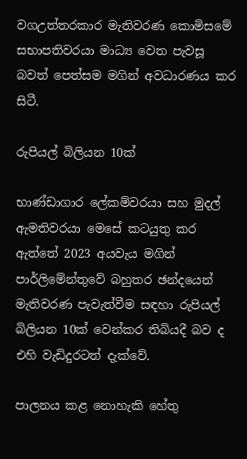වගඋත්තරකාර මැතිවරණ කොමිසමේ සභාපතිවරයා මාධ්‍ය වෙත පැවසූ බවත් පෙත්සම මගින් අවධාරණය කර සිටී.

රුපියල් බිලියන 10ක්

භාණ්ඩාගාර ලේකම්වරයා සහ මුදල් ඇමතිවරයා මෙසේ කටයුතු කර ඇත්තේ 2023 අයවැය මගින් පාර්ලිමේන්තුවේ බහුතර ඡන්දයෙන් මැතිවරණ පැවැත්වීම සඳහා රුපියල් බිලියන 10ක් වෙන්කර තිබියදී බව ද එහි වැඩිදුරටත් දැක්වේ.

පාලනය කළ නොහැකි හේතු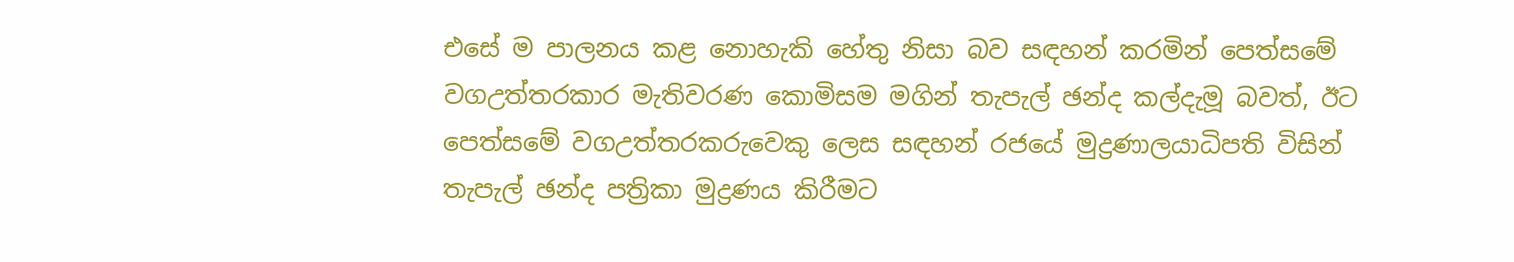එසේ ම පාලනය කළ නොහැකි හේතු නිසා බව සඳහන් කරමින් පෙත්සමේ වගඋත්තරකාර මැතිවරණ කොමිසම මගින් තැපැල් ඡන්ද කල්දැමූ බවත්, ඊට පෙත්සමේ වගඋත්තරකරුවෙකු ලෙස සඳහන් රජයේ මුද්‍රණාලයාධිපති විසින් තැපැල් ඡන්ද පත්‍රිකා මුද්‍රණය කිරීමට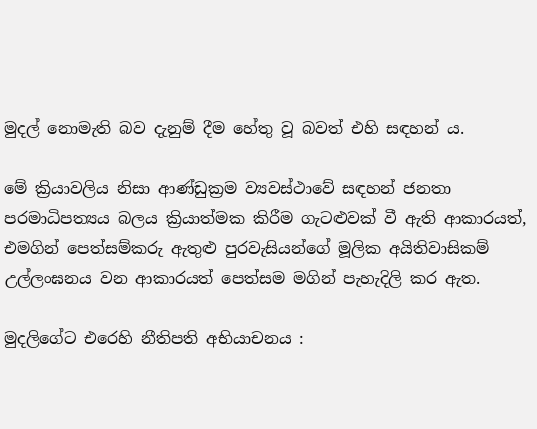මුදල් නොමැති බව දැනුම් දීම හේතු වූ බවත් එහි සඳහන් ය.

මේ ක්‍රියාවලිය නිසා ආණ්ඩුක්‍රම ව්‍යවස්ථාවේ සඳහන් ජනතා පරමාධිපත්‍යය බලය ක්‍රියාත්මක කිරීම ගැටළුවක් වී ඇති ආකාරයත්, එමගින් පෙත්සම්කරු ඇතුළු පුරවැසියන්ගේ මූලික අයිතිවාසිකම් උල්ලංඝනය වන ආකාරයත් පෙත්සම මගින් පැහැදිලි කර ඇත.

මුදලිගේට එරෙහි නීතිපති අභියාචනය :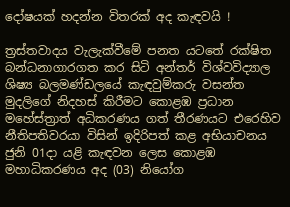දෝෂයක් හදන්න විතරක් අද කැඳවයි !

ත්‍රස්තවාදය වැලැක්වීමේ පනත යටතේ රක්ෂිත බන්ධනාගාරගත කර සිටි අන්තර් විශ්වවිද්‍යාල ශිෂ්‍ය බලමණ්ඩලයේ කැඳවුම්කරු වසන්ත මුදලිගේ නිදහස් කිරීමට කොළඹ ප්‍රධාන මහේස්ත්‍රාත් අධිකරණය ගත් තීරණයට එරෙහිව නීතිපතිවරයා විසින් ඉදිරිපත් කළ අභියාචනය ජුනි 01දා යළි කැඳවන ලෙස කොළඹ මහාධිකරණය අද (03) නියෝග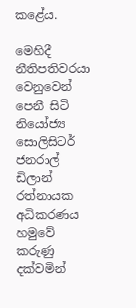කළේය.

මෙහිදී නීතිපතිවරයා වෙනුවෙන් පෙනී සිටි නියෝජ්‍ය සොලිසිටර් ජනරාල් ඩිලාන් රත්නායක අධිකරණය හමුවේ කරුණු දක්වමින්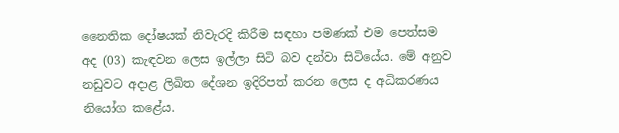නෛතික දෝෂයක් නිවැරදි කිරීම සඳහා පමණක් එම පෙත්සම අද (03) කැඳවන ලෙස ඉල්ලා සිටි බව දන්වා සිටියේය. මේ අනුව නඩුවට අදාළ ලිඛිත දේශන ඉදිරිපත් කරන ලෙස ද අධිකරණය නියෝග කළේය.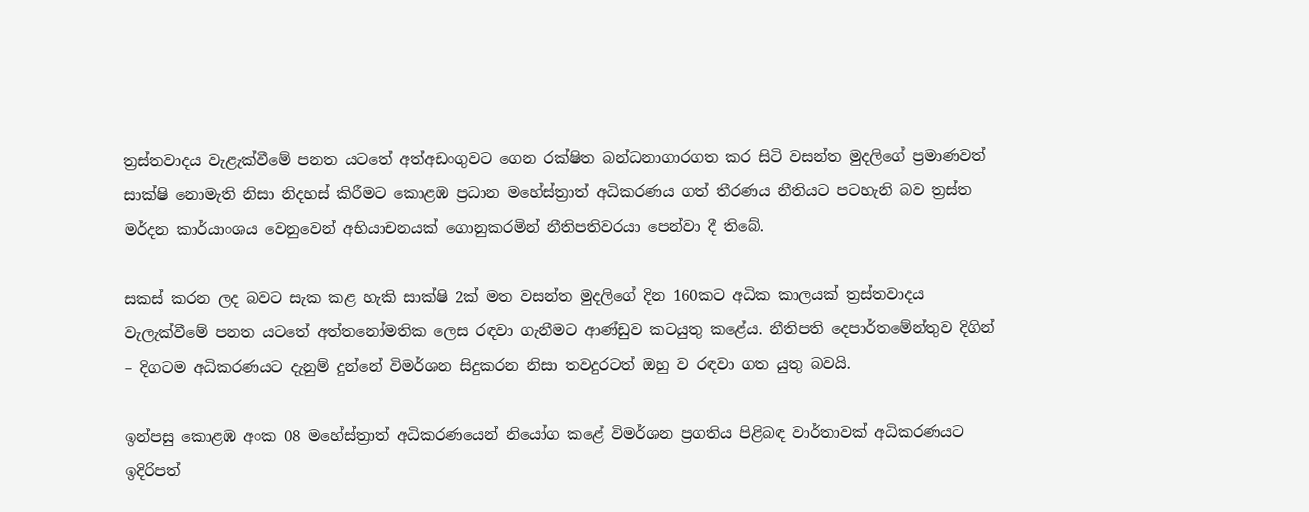ත්‍රස්තවාදය වැළැක්වීමේ පනත යටතේ අත්අඩංගුවට ගෙන රක්ෂිත බන්ධනාගාරගත කර සිටි වසන්ත මුදලිගේ ප්‍රමාණවත් සාක්ෂි නොමැති නිසා නිදහස් කිරීමට කොළඹ ප්‍රධාන මහේස්ත්‍රාත් අධිකරණය ගත් තීරණය නීතියට පටහැනි බව ත්‍රස්ත මර්දන කාර්යාංශය වෙනුවෙන් අභියාචනයක් ගොනුකරමින් නීතිපතිවරයා පෙන්වා දී තිබේ.

සකස් කරන ලද බවට සැක කළ හැකි සාක්ෂි 2ක් මත වසන්ත මුදලිගේ දින 160කට අධික කාලයක් ත්‍රස්තවාදය වැලැක්වීමේ පනත යටතේ අත්තනෝමතික ලෙස රඳවා ගැනීමට ආණ්ඩුව කටයුතු කළේය. නීතිපති දෙපාර්තමේන්තුව දිගින් – දිගටම අධිකරණයට දැනුම් දුන්නේ විමර්ශන සිදුකරන නිසා තවදුරටත් ඔහු ව රඳවා ගත යුතු බවයි.

ඉන්පසු කොළඹ අංක 08 මහේස්ත්‍රාත් අධිකරණයෙන් නියෝග කළේ විමර්ශන ප්‍රගතිය පිළිබඳ වාර්තාවක් අධිකරණයට ඉදිරිපත්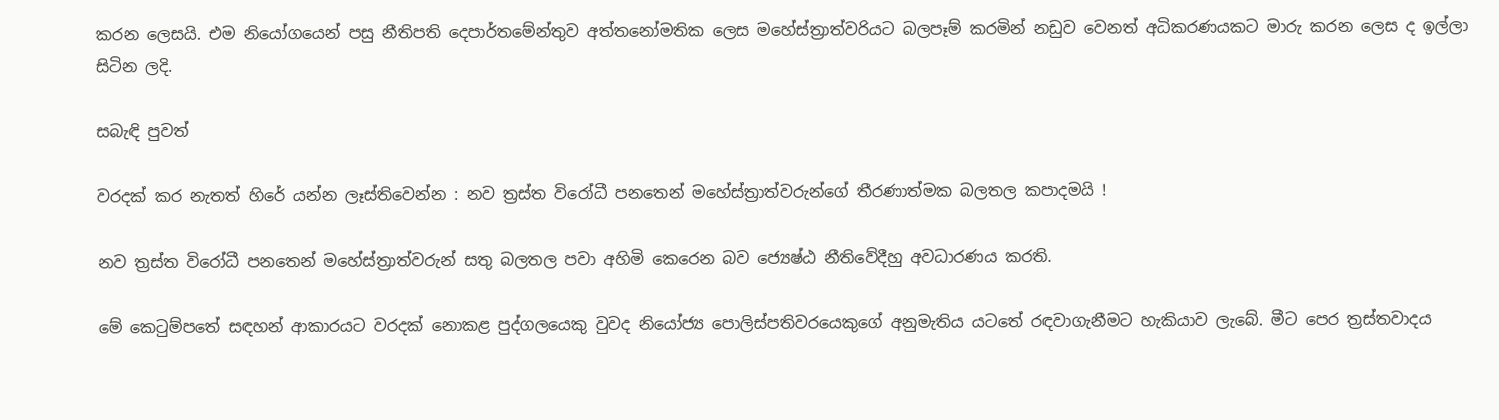කරන ලෙසයි. එම නියෝගයෙන් පසු නීතිපති දෙපාර්තමේන්තුව අත්තනෝමතික ලෙස මහේස්ත්‍රාත්වරියට බලපෑම් කරමින් නඩුව වෙනත් අධිකරණයකට මාරු කරන ලෙස ද ඉල්ලා සිටින ලදි.

සබැඳි පුවත්

වරදක් කර නැතත් හිරේ යන්න ලෑස්තිවෙන්න : නව ත්‍රස්ත විරෝධී පනතෙන් මහේස්ත්‍රාත්වරුන්ගේ තීරණාත්මක බලතල කපාදමයි !

නව ත්‍රස්ත විරෝධී පනතෙන් මහේස්ත්‍රාත්වරුන් සතු බලතල පවා අහිමි කෙරෙන බව ජ්‍යෙෂ්ඨ නීතිවේදීහු අවධාරණය කරති.

මේ කෙටුම්පතේ සඳහන් ආකාරයට වරදක් නොකළ පුද්ගලයෙකු වුවද නියෝජ්‍ය පොලිස්පතිවරයෙකුගේ අනුමැතිය යටතේ රඳවාගැනීමට හැකියාව ලැබේ. මීට පෙර ත්‍රස්තවාදය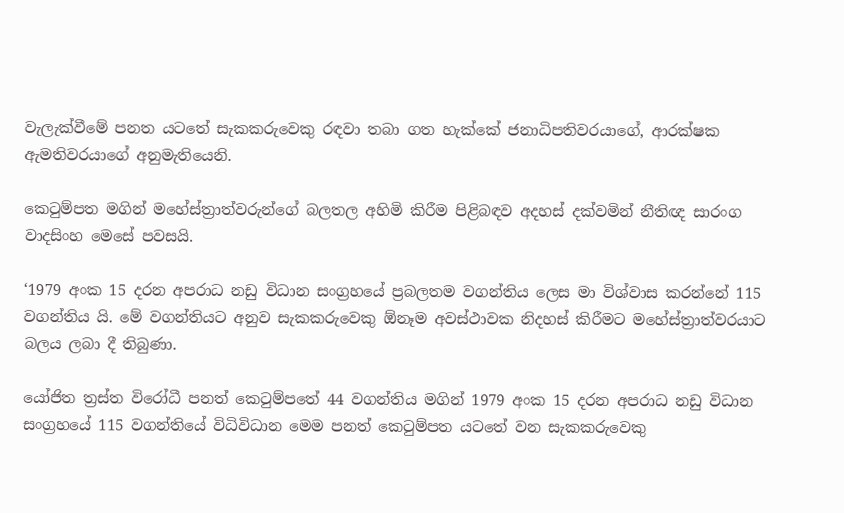වැලැක්වීමේ පනත යටතේ සැකකරුවෙකු රඳවා තබා ගත හැක්කේ ජනාධිපතිවරයාගේ, ආරක්ෂක ඇමතිවරයාගේ අනුමැතියෙනි.

කෙටුම්පත මගින් මහේස්ත්‍රාත්වරුන්ගේ බලතල අහිමි කිරීම පිළිබඳව අදහස් දක්වමින් නීතිඥ සාරංග වාදසිංහ මෙසේ පවසයි.

‘1979 අංක 15 දරන අපරාධ නඩු විධාන සංග්‍රහයේ ප්‍රබලතම වගන්තිය ලෙස මා විශ්වාස කරන්නේ 115 වගන්තිය යි. මේ වගන්තියට අනුව සැකකරුවෙකු ඕනෑම අවස්ථාවක නිදහස් කිරීමට මහේස්ත්‍රාත්වරයාට බලය ලබා දී තිබුණා.

යෝජිත ත්‍රස්ත විරෝධී පනත් කෙටුම්පතේ 44 වගන්තිය මගින් 1979 අංක 15 දරන අපරාධ නඩු විධාන සංග්‍රහයේ 115 වගන්තියේ විධිවිධාන මෙම පනත් කෙටුම්පත යටතේ වන සැකකරුවෙකු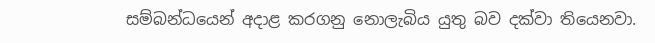සම්බන්ධයෙන් අදාළ කරගනු නොලැබිය යුතු බව දක්වා තියෙනවා.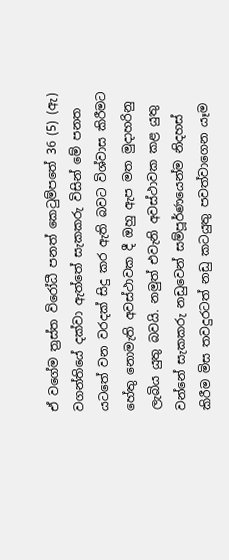ඒ වගේම ත්‍රස්ත විරෝධී පනත් කෙටුම්පතේ 36 (5) (ඇ) වගන්තියේ දක්වා ඇත්තේ සැකකරු විසින් මේ පනත යටතේ වන වරදක් සිදු කර ඇති බවට විශ්වාස කිරීමට හේතු නොමැති අවස්ථාවක දී ඔහු ඇප මත මුදාහරිනු ලැබිය යුතු බවයි. නමුත් එවැනි අවස්ථාවක කළ යුතු වන්නේ සැකකරු නඩුවෙන් සම්පූර්ණයෙන්ම නිදහස් කිරීම මිස තවදුරටත් නඩු කටයුතු පවත්වාගෙන යෑම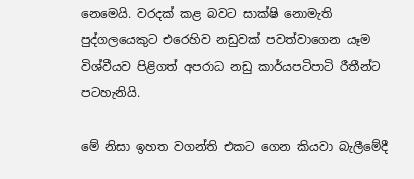නෙමෙයි. වරදක් කළ බවට සාක්ෂි නොමැති පුද්ගලයෙකුට එරෙහිව නඩුවක් පවත්වාගෙන යෑම විශ්වීයව පිළිගත් අපරාධ නඩු කාර්යපටිපාටි රීතීන්ට පටහැනියි.

මේ නිසා ඉහත වගන්ති එකට ගෙන කියවා බැලීමේදී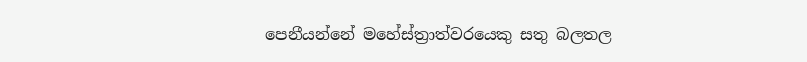පෙනීයන්නේ මහේස්ත්‍රාත්වරයෙකු සතු බලතල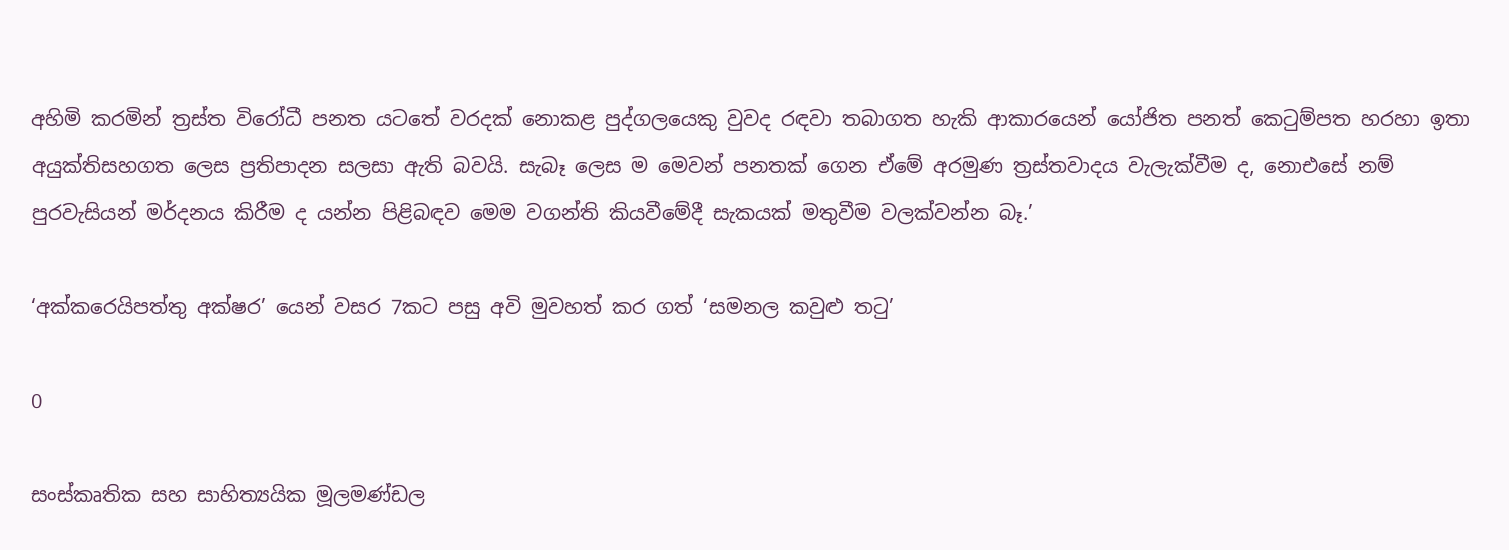අහිමි කරමින් ත්‍රස්ත විරෝධී පනත යටතේ වරදක් නොකළ පුද්ගලයෙකු වුවද රඳවා තබාගත හැකි ආකාරයෙන් යෝජිත පනත් කෙටුම්පත හරහා ඉතා අයුක්තිසහගත ලෙස ප්‍රතිපාදන සලසා ඇති බවයි. සැබෑ ලෙස ම මෙවන් පනතක් ගෙන ඒමේ අරමුණ ත්‍රස්තවාදය වැලැක්වීම ද, නොඑසේ නම් පුරවැසියන් මර්දනය කිරීම ද යන්න පිළිබඳව මෙම වගන්ති කියවීමේදී සැකයක් මතුවීම වලක්වන්න බෑ.’

‘අක්කරෙයිපත්තු අක්ෂර’ යෙන් වසර 7කට පසු අවි මුවහත් කර ගත් ‘සමනල කවුළු තටු’

0

සංස්කෘතික සහ සාහිත්‍යයික මූලමණ්ඩල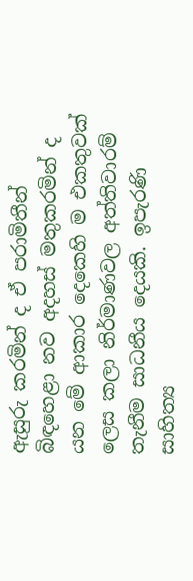ඇසුරු කරමින් ද ඒ පරාමිතීන් බිඳහෙළා නව අදහස් මතුකරමින් ද යන මේ ආකාර දෙකෙහි ම එකතුවක් ලෙස කලා නිර්මාණවල අත්තිවාරම් තැනීම සාධනීය දෙයකි. ඉපැරණි සාහිත්‍ය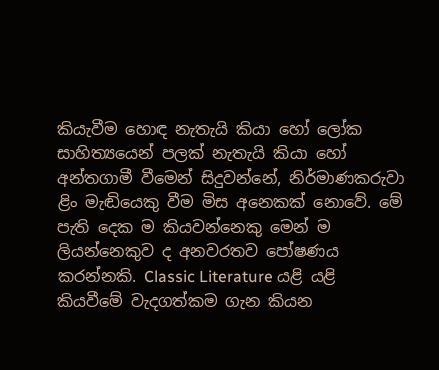කියැවීම හොඳ නැතැයි කියා හෝ ලෝක සාහිත්‍යයෙන් පලක් නැතැයි කියා හෝ අන්තගාමී වීමෙන් සිදුවන්නේ, නිර්මාණකරුවා ළිං මැඬියෙකු වීම මිස අනෙකක් නොවේ. මේ පැති දෙක ම කියවන්නෙකු මෙන් ම ලියන්නෙකුව ද අනවරතව පෝෂණය කරන්නකි. Classic Literature යළි යළි කියවීමේ වැදගත්කම ගැන කියන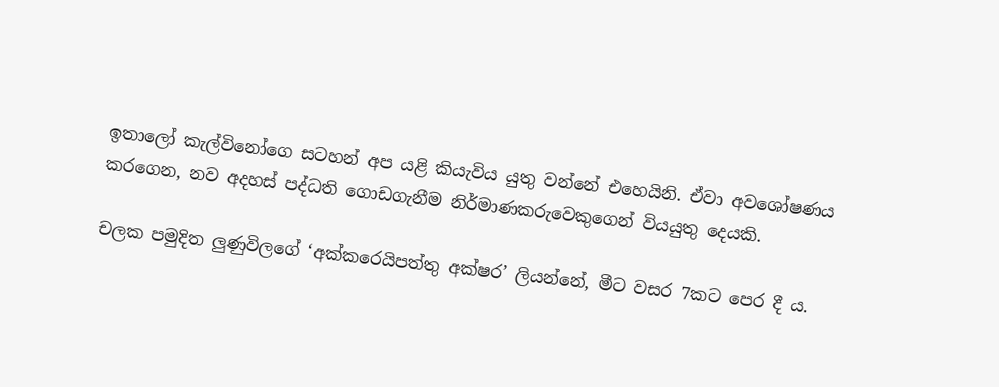ඉතාලෝ කැල්විනෝගෙ සටහන් අප යළි කියැවිය යුතු වන්නේ එහෙයිනි. ඒවා අවශෝෂණය කරගෙන, නව අදහස් පද්ධති ගොඩගැනීම නිර්මාණකරුවෙකුගෙන් වියයුතු දෙයකි.

චලක පමුදිත ලුණුවිලගේ ‘අක්කරෙයිපත්තු අක්ෂර’ ලියන්නේ, මීට වසර 7කට පෙර දී ය.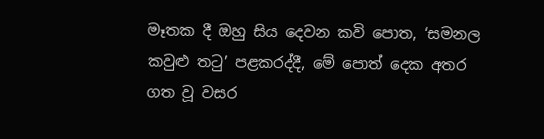මෑතක දී ඔහු සිය දෙවන කවි පොත, ‘සමනල කවුළු තටු’ පළකරද්දී, මේ පොත් දෙක අතර ගත වූ වසර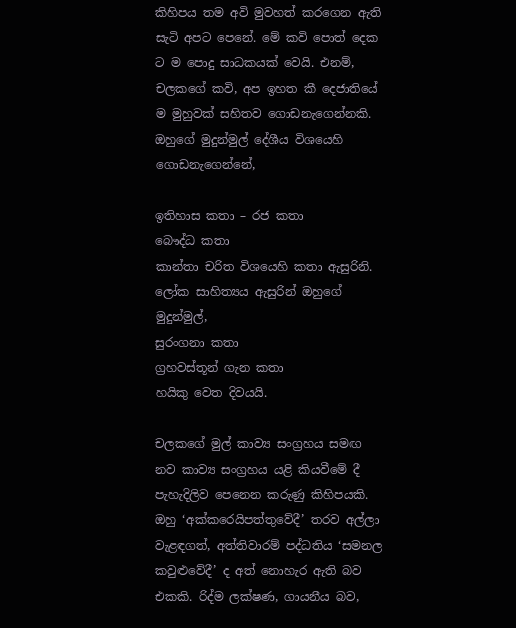කිහිපය තම අවි මුවහත් කරගෙන ඇති සැටි අපට පෙනේ. මේ කවි පොත් දෙක ට ම පොදු සාධකයක් වෙයි. එනම්, චලකගේ කවි, අප ඉහත කී දෙජාතියේ ම මුහුවක් සහිතව ගොඩනැගෙන්නකි. ඔහුගේ මුදුන්මුල් දේශීය විශයෙහි ගොඩනැගෙන්නේ,

ඉතිහාස කතා – රජ කතා
බෞද්ධ කතා
කාන්තා චරිත විශයෙහි කතා ඇසුරිනි.
ලෝක සාහිත්‍යය ඇසුරින් ඔහුගේ මුදුන්මුල්,
සුරංගනා කතා
ග්‍රහවස්තූන් ගැන කතා
හයිකු වෙත දිවයයි.

චලකගේ මුල් කාව්‍ය සංග්‍රහය සමඟ නව කාව්‍ය සංග්‍රහය යළි කියවීමේ දී පැහැදිලිව පෙනෙන කරුණු කිහිපයකි. ඔහු ‘අක්කරෙයිපත්තුවේදී’ තරව අල්ලා වැළඳගත්, අත්තිවාරම් පද්ධතිය ‘සමනල කවුළුවේදී’ ද අත් නොහැර ඇති බව එකකි. රිද්ම ලක්ෂණ, ගායනීය බව,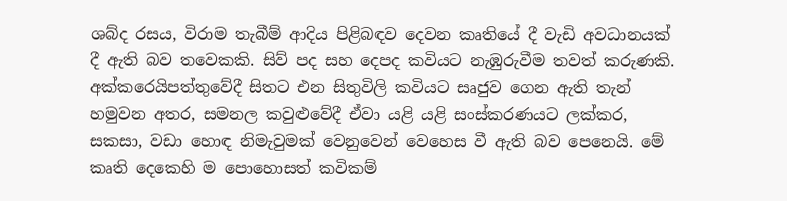ශබ්ද රසය, විරාම තැබීම් ආදිය පිළිබඳව දෙවන කෘතියේ දී වැඩි අවධානයක් දී ඇති බව තවෙකකි. සිව් පද සහ දෙපද කවියට නැඹුරුවීම තවත් කරුණකි. අක්කරෙයිපත්තුවේදී සිතට එන සිතුවිලි කවියට සෘජුව ගෙන ඇති තැන් හමුවන අතර, සමනල කවුළුවේදී ඒවා යළි යළි සංස්කරණයට ලක්කර, සකසා, වඩා හොඳ නිමැවුමක් වෙනුවෙන් වෙහෙස වී ඇති බව පෙනෙයි. මේ කෘති දෙකෙහි ම පොහොසත් කවිකම්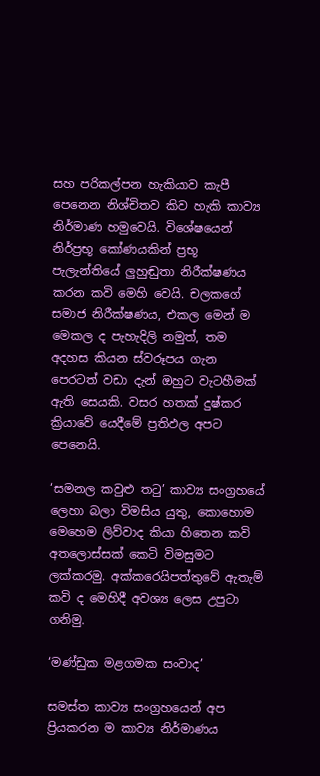සහ පරිකල්පන හැකියාව කැපී පෙනෙන නිශ්චිතව කිව හැකි කාව්‍ය නිර්මාණ හමුවෙයි. විශේෂයෙන් නිර්ප්‍රභූ කෝණයකින් ප්‍රභූ පැලැන්තියේ ලුහුඬුතා නිරීක්ෂණය කරන කවි මෙහි වෙයි. චලකගේ සමාජ නිරීක්ෂණය, එකල මෙන් ම මෙකල ද පැහැදිලි නමුත්, තම අදහස කියන ස්වරූපය ගැන පෙරටත් වඩා දැන් ඔහුට වැටහීමක් ඇති සෙයකි. වසර හතක් දුෂ්කර ක්‍රියාවේ යෙදීමේ ප්‍රතිඵල අපට පෙනෙයි.

‘සමනල කවුළු තටු’ කාව්‍ය සංග්‍රහයේ ලෙහා බලා විමසිය යුතු, කොහොම මෙහෙම ලිව්වාද කියා හිතෙන කවි අතලොස්සක් කෙටි විමසුමට ලක්කරමු. අක්කරෙයිපත්තුවේ ඇතැම් කවි ද මෙහිදී අවශ්‍ය ලෙස උපුටා ගනිමු.

‘මණ්ඩුක මළගමක සංවාද’

සමස්ත කාව්‍ය සංග්‍රහයෙන් අප ප්‍රියකරන ම කාව්‍ය නිර්මාණය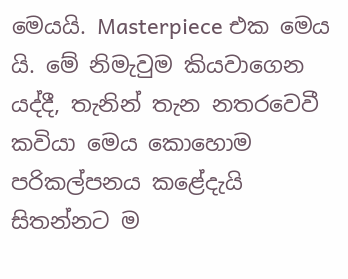මෙයයි. Masterpiece එක මෙය යි. මේ නිමැවුම කියවාගෙන යද්දී, තැනින් තැන නතරවෙවී කවියා මෙය කොහොම පරිකල්පනය කළේදැයි සිතන්නට ම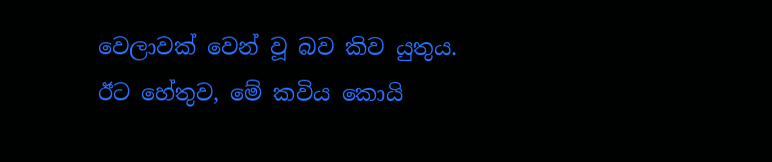වෙලාවක් වෙන් වූ බව කිව යුතුය. ඊට හේතුව, මේ කවිය කොයි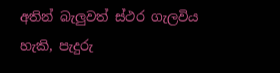අතින් බැලුවත් ස්ථර ගැලවිය හැකි, පැදුරු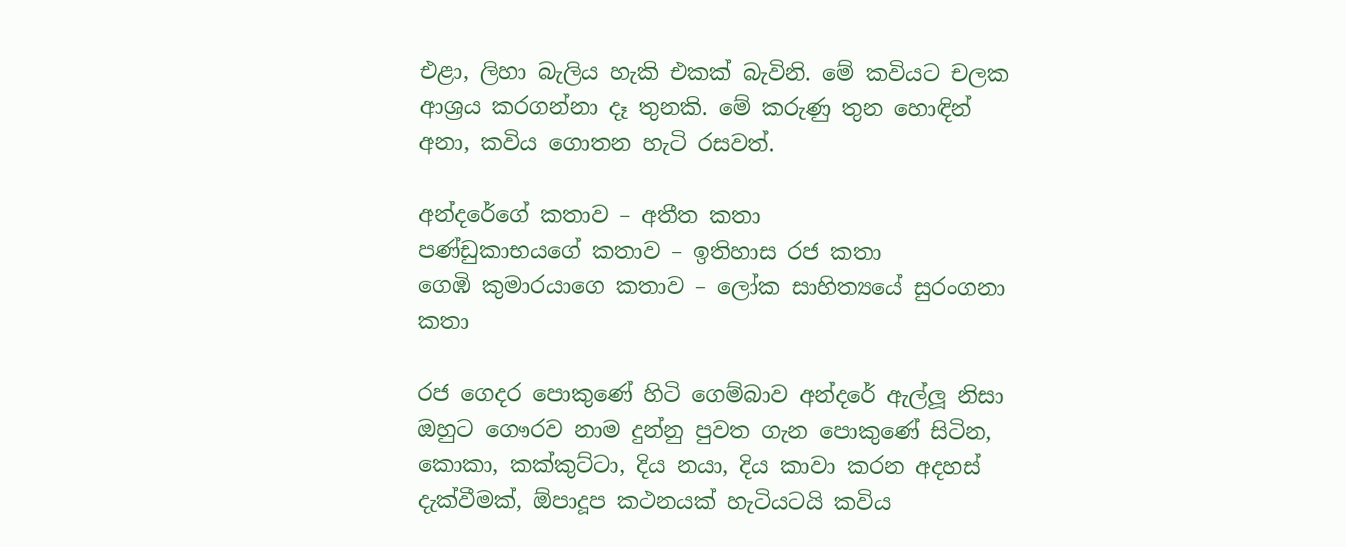එළා, ලිහා බැලිය හැකි එකක් බැවිනි. මේ කවියට චලක ආශ්‍රය කරගන්නා දෑ තුනකි. මේ කරුණු තුන හොඳින් අනා, කවිය ගොතන හැටි රසවත්.

අන්දරේගේ කතාව – අතීත කතා
පණ්ඩුකාභයගේ කතාව – ඉතිහාස රජ කතා
ගෙඹි කුමාරයාගෙ කතාව – ලෝක සාහිත්‍යයේ සුරංගනා කතා

රජ ගෙදර පොකුණේ හිටි ගෙම්බාව අන්දරේ ඇල්ලූ නිසා ඔහුට ගෞරව නාම දුන්නු පුවත ගැන පොකුණේ සිටින, කොකා, කක්කුට්ටා, දිය නයා, දිය කාවා කරන අදහස් දැක්වීමක්, ඕපාදූප කථනයක් හැටියටයි කවිය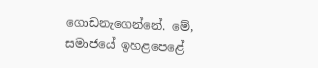ගොඩනැගෙන්නේ. මේ, සමාජයේ ඉහළපෙළේ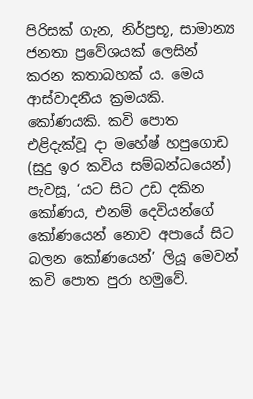පිරිසක් ගැන, නිර්ප්‍රභූ, සාමාන්‍ය ජනතා ප්‍රවේශයක් ලෙසින් කරන කතාබහක් ය. මෙය ආස්වාදනීය ක්‍රමයකි. කෝණයකි. කවි පොත එළිදැක්වූ දා මහේෂ් හපුගොඩ (සුදු ඉර කවිය සම්බන්ධයෙන්) පැවසූ, ‘යට සිට උඩ දකින කෝණය, එනම් දෙවියන්ගේ කෝණයෙන් නොව අපායේ සිට බලන කෝණයෙන්’ ලියූ මෙවන් කවි පොත පුරා හමුවේ.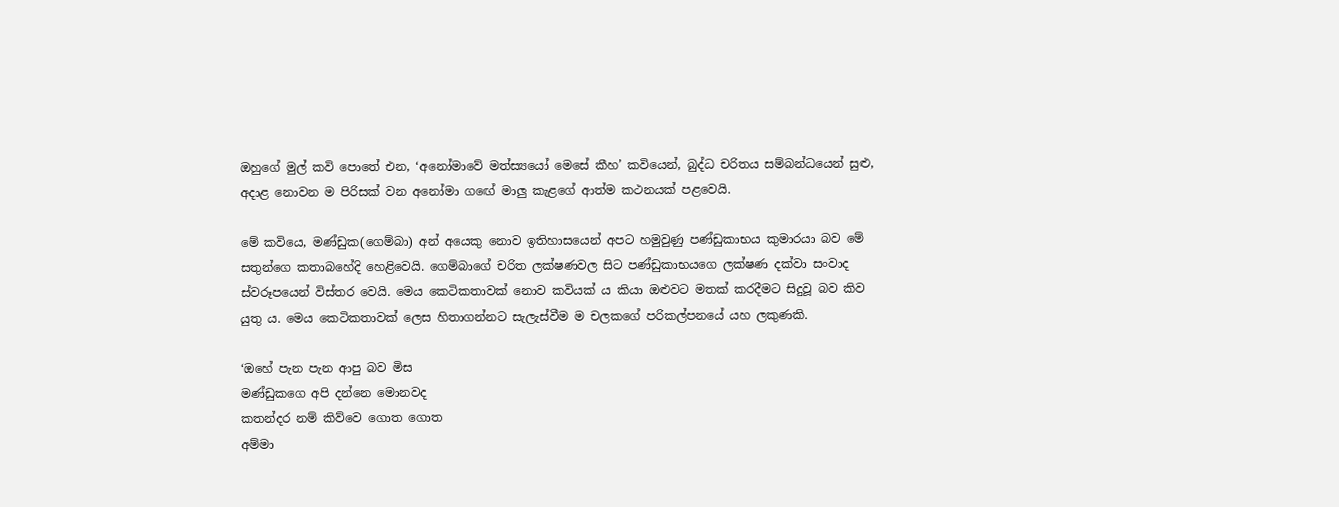ඔහුගේ මුල් කවි පොතේ එන, ‘අනෝමාවේ මත්ස්‍යයෝ මෙසේ කීහ’ කවියෙන්, බුද්ධ චරිතය සම්බන්ධයෙන් සුළු, අදාළ නොවන ම පිරිසක් වන අනෝමා ගඟේ මාලු කැළගේ ආත්ම කථනයක් පළවෙයි.

මේ කවියෙ, මණ්ඩුක(ගෙම්බා) අන් අයෙකු නොව ඉතිහාසයෙන් අපට හමුවුණු පණ්ඩුකාභය කුමාරයා බව මේ සතුන්ගෙ කතාබහේදි හෙළිවෙයි. ගෙම්බාගේ චරිත ලක්ෂණවල සිට පණ්ඩුකාභයගෙ ලක්ෂණ දක්වා සංවාද ස්වරූපයෙන් විස්තර වෙයි. මෙය කෙටිකතාවක් නොව කවියක් ය කියා ඔළුවට මතක් කරදීමට සිදුවූ බව කිව යුතු ය. මෙය කෙටිකතාවක් ලෙස හිතාගන්නට සැලැස්වීම ම චලකගේ පරිකල්පනයේ යහ ලකුණකි.

‘ඔහේ පැන පැන ආපු බව මිස
මණ්ඩුකගෙ අපි දන්නෙ මොනවද
කතන්දර නම් කිව්වෙ ගොත ගොත
අම්මා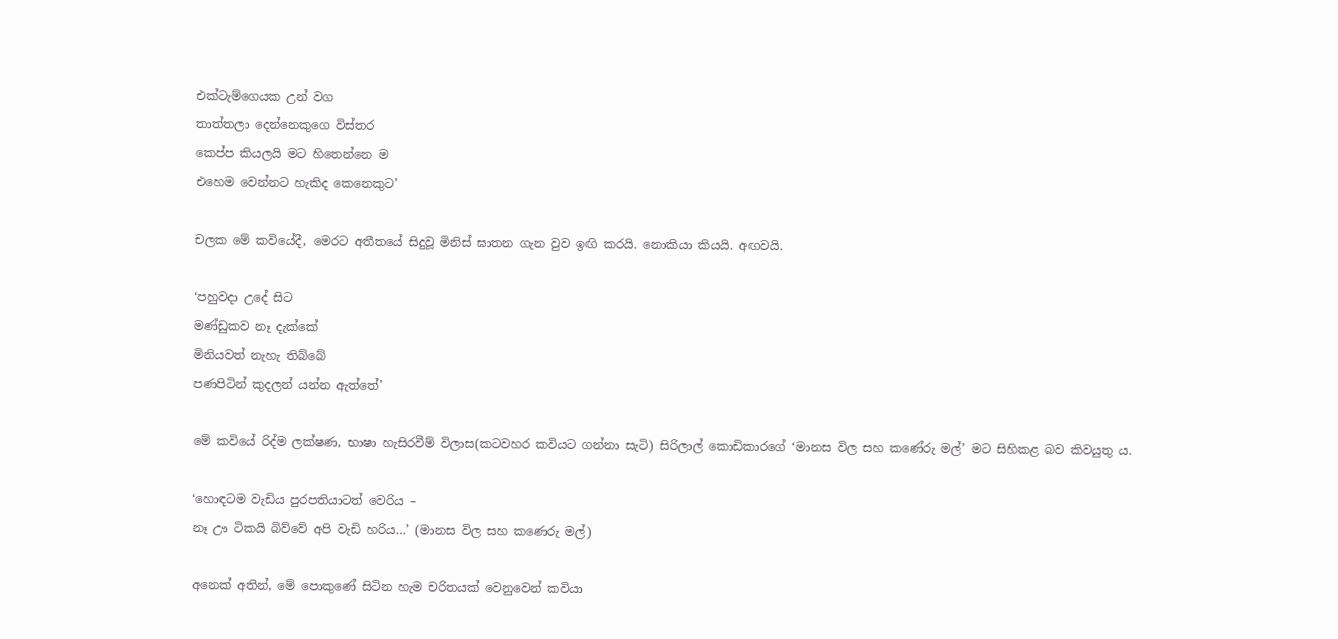එක්ටැම්ගෙයක උන් වග
තාත්තලා දෙන්නෙකුගෙ විස්තර
කෙප්ප කියලයි මට හිතෙන්නෙ ම
එහෙම වෙන්නට හැකිද කෙනෙකුට’

චලක මේ කවියේදී, මෙරට අතීතයේ සිදුවූ මිනිස් ඝාතන ගැන වුව ඉඟි කරයි. නොකියා කියයි. අඟවයි.

‘පහුවදා උදේ සිට
මණ්ඩුකව නෑ දැක්කේ
මිනියවත් නැහැ තිබ්බේ
පණපිටින් කුදලන් යන්න ඇත්තේ’

මේ කවියේ රිද්ම ලක්ෂණ, භාෂා හැසිරවීම් විලාස(කටවහර කවියට ගන්නා සැටි) සිරිලාල් කොඩිකාරගේ ‘මානස විල සහ කණේරු මල්’ මට සිහිකළ බව කිවයුතු ය.

‘හොඳටම වැඩිය පුරපතියාටත් වෙරිය –
නෑ ඌ ටිකයි බිව්වේ අපි වැඩි හරිය…’ (මානස විල සහ කණෙරු මල්)

අනෙක් අතින්, මේ පොකුණේ සිටින හැම චරිතයක් වෙනුවෙන් කවියා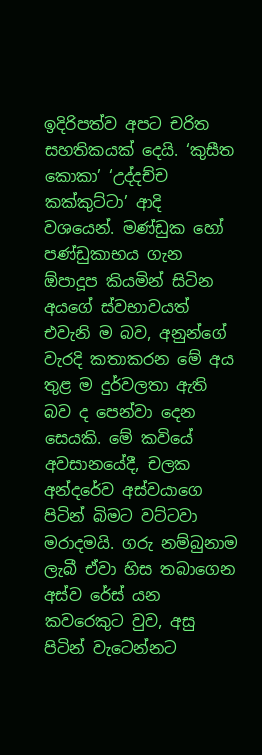ඉදිරිපත්ව අපට චරිත සහතිකයක් දෙයි. ‘කුසීත කොකා’ ‘උද්දච්ච කක්කුට්ටා’ ආදි වශයෙන්. මණ්ඩුක හෝ පණ්ඩුකාභය ගැන ඕපාදූප කියමින් සිටින අයගේ ස්වභාවයත් එවැනි ම බව, අනුන්ගේ වැරදි කතාකරන මේ අය තුළ ම දුර්වලතා ඇති බව ද පෙන්වා දෙන සෙයකි. මේ කවියේ අවසානයේදී, චලක අන්දරේව අස්වයාගෙ පිටින් බිමට වට්ටවා මරාදමයි. ගරු නම්බුනාම ලැබී ඒවා හිස තබාගෙන අස්ව රේස් යන කවරෙකුට වුව, අසු පිටින් වැටෙන්නට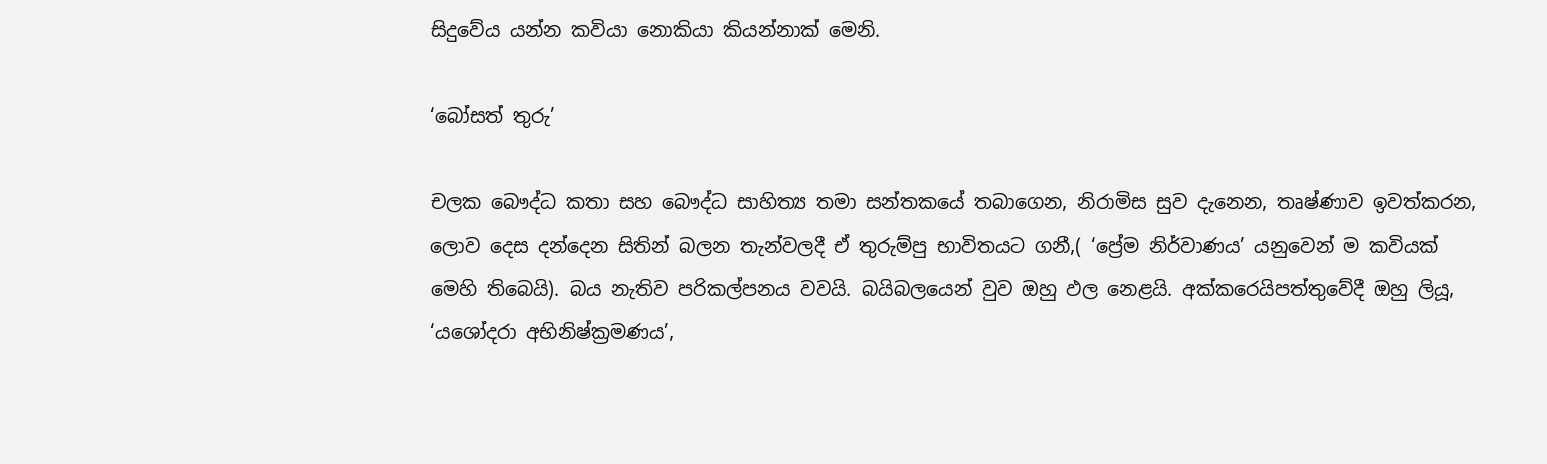සිදුවේය යන්න කවියා නොකියා කියන්නාක් මෙනි.

‘බෝසත් තුරු’

චලක බෞද්ධ කතා සහ බෞද්ධ සාහිත්‍ය තමා සන්තකයේ තබාගෙන, නිරාමිස සුව දැනෙන, තෘෂ්ණාව ඉවත්කරන, ලොව දෙස දන්දෙන සිතින් බලන තැන්වලදී ඒ තුරුම්පු භාවිතයට ගනී,( ‘ප්‍රේම නිර්වාණය’ යනුවෙන් ම කවියක් මෙහි තිබෙයි). බය නැතිව පරිකල්පනය වවයි. බයිබලයෙන් වුව ඔහු ඵල නෙළයි. අක්කරෙයිපත්තුවේදී ඔහු ලියූ, ‘යශෝදරා අභිනිෂ්ක්‍රමණය’,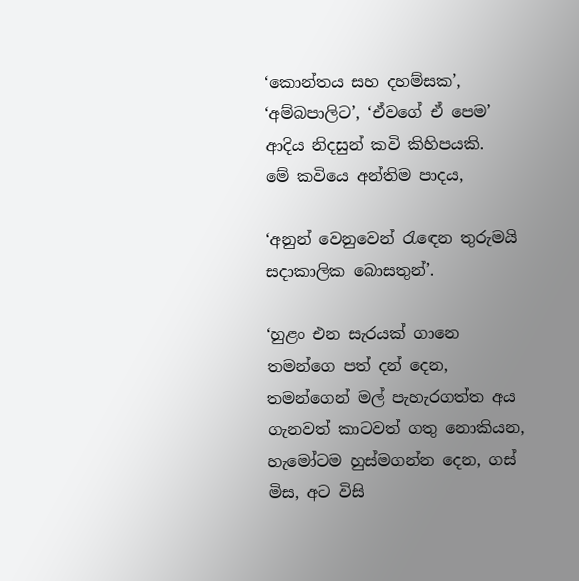‘කොන්තය සහ දහම්සක’, ‘අම්බපාලිට’, ‘ඒවගේ ඒ පෙම’ ආදිය නිදසුන් කවි කිහිපයකි.
මේ කවියෙ අන්තිම පාදය,

‘අනුන් වෙනුවෙන් රැඳෙන තුරුමයි සදාකාලික බොසතුන්’.

‘හුළං එන සැරයක් ගානෙ තමන්ගෙ පත් දන් දෙන, තමන්ගෙන් මල් පැහැරගත්ත අය ගැනවත් කාටවත් ගතු නොකියන, හැමෝටම හුස්මගන්න දෙන, ගස් මිස, අට විසි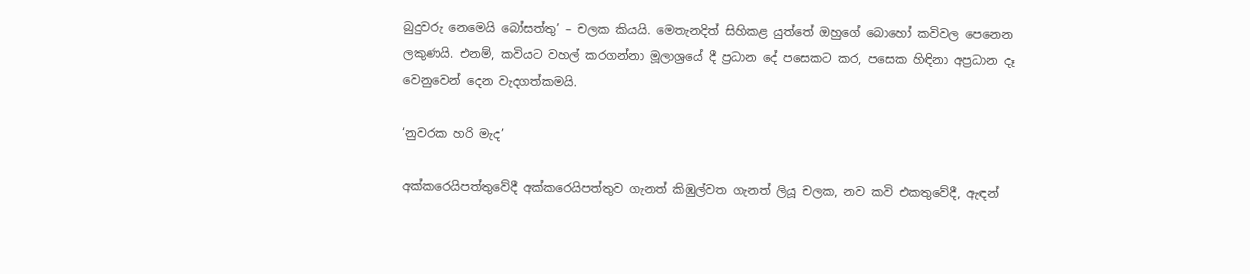බුදුවරු නෙමෙයි බෝසත්තු’ – චලක කියයි. මෙතැනදිත් සිහිකළ යුත්තේ ඔහුගේ බොහෝ කවිවල පෙනෙන ලකුණයි. එනම්, කවියට වහල් කරගන්නා මූලාශ්‍රයේ දී ප්‍රධාන දේ පසෙකට කර, පසෙක හිඳිනා අප්‍රධාන දෑ වෙනුවෙන් දෙන වැදගත්කමයි.

‘නුවරක හරි මැද’

අක්කරෙයිපත්තුවේදී අක්කරෙයිපත්තුව ගැනත් කිඹුල්වත ගැනත් ලියූ චලක, නව කවි එකතුවේදී, ඇඳන්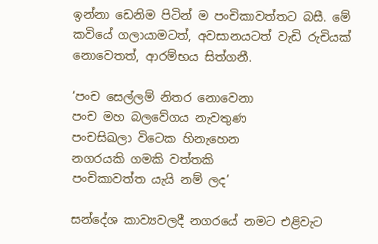ඉන්නා ඩෙනිම පිටින් ම පංචිකාවත්තට බසී. මේ කවියේ ගලායාමටත්, අවසානයටත් වැඩි රුචියක් නොවෙතත්, ආරම්භය සිත්ගනී.

‘පංච සෙල්ලම් නිතර නොවෙනා
පංච මහ බලවේගය නැවතුණ
පංචසිඛලා විටෙක හිනැහෙන
නගරයකි ගමකි වත්තකි
පංචිකාවත්ත යැයි නම් ලද’

සන්දේශ කාව්‍යවලදී නගරයේ නමට එළිවැට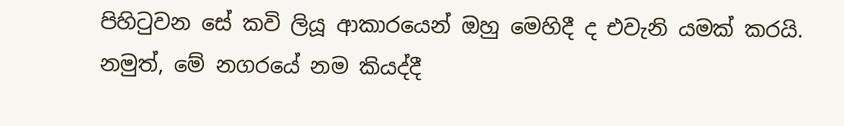පිහිටුවන සේ කවි ලියූ ආකාරයෙන් ඔහු මෙහිදී ද එවැනි යමක් කරයි. නමුත්, මේ නගරයේ නම කියද්දී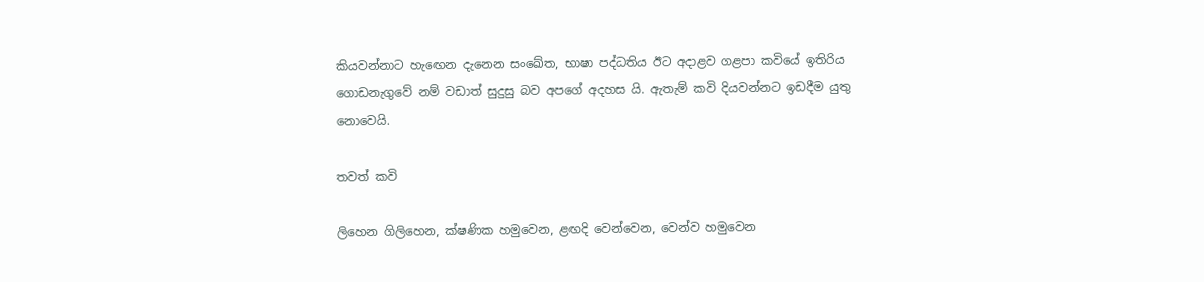කියවන්නාට හැඟෙන දැනෙන සංඛේත, භාෂා පද්ධතිය ඊට අදාළව ගළපා කවියේ ඉතිරිය ගොඩනැගුවේ නම් වඩාත් සුදුසු බව අපගේ අදහස යි. ඇතැම් කවි දියවන්නට ඉඩදීම යුතු නොවෙයි.

තවත් කවි

ලිහෙන ගිලිහෙන, ක්ෂණික හමුවෙන, ළඟදි වෙන්වෙන, වෙන්ව හමුවෙන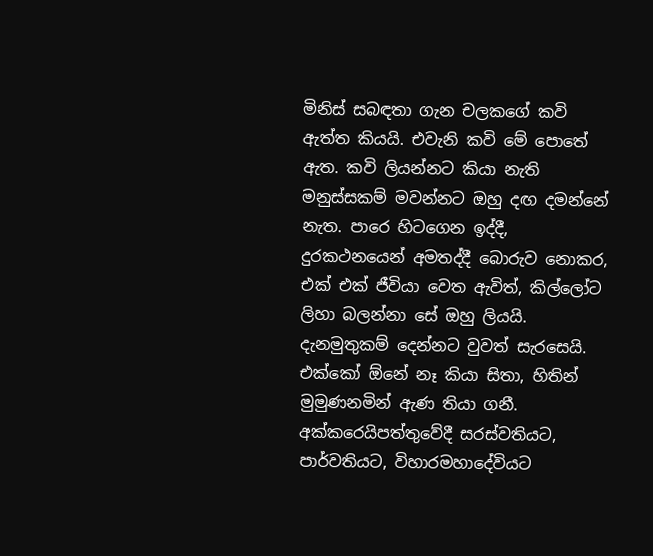මිනිස් සබඳතා ගැන චලකගේ කවි ඇත්ත කියයි. එවැනි කවි මේ පොතේ ඇත. කවි ලියන්නට කියා නැති මනුස්සකම් මවන්නට ඔහු දඟ දමන්නේ නැත. පාරෙ හිටගෙන ඉද්දී, දුරකථනයෙන් අමතද්දී බොරුව නොකර, එක් එක් ජීවියා වෙත ඇවිත්, කිල්ලෝට ලිහා බලන්නා සේ ඔහු ලියයි. දැනමුතුකම් දෙන්නට වුවත් සැරසෙයි. එක්කෝ ඕනේ නෑ කියා සිතා, හිතින් මුමුණනමින් ඇණ තියා ගනී. අක්කරෙයිපත්තුවේදී සරස්වතියට, පාර්වතියට, විහාරමහාදේවියට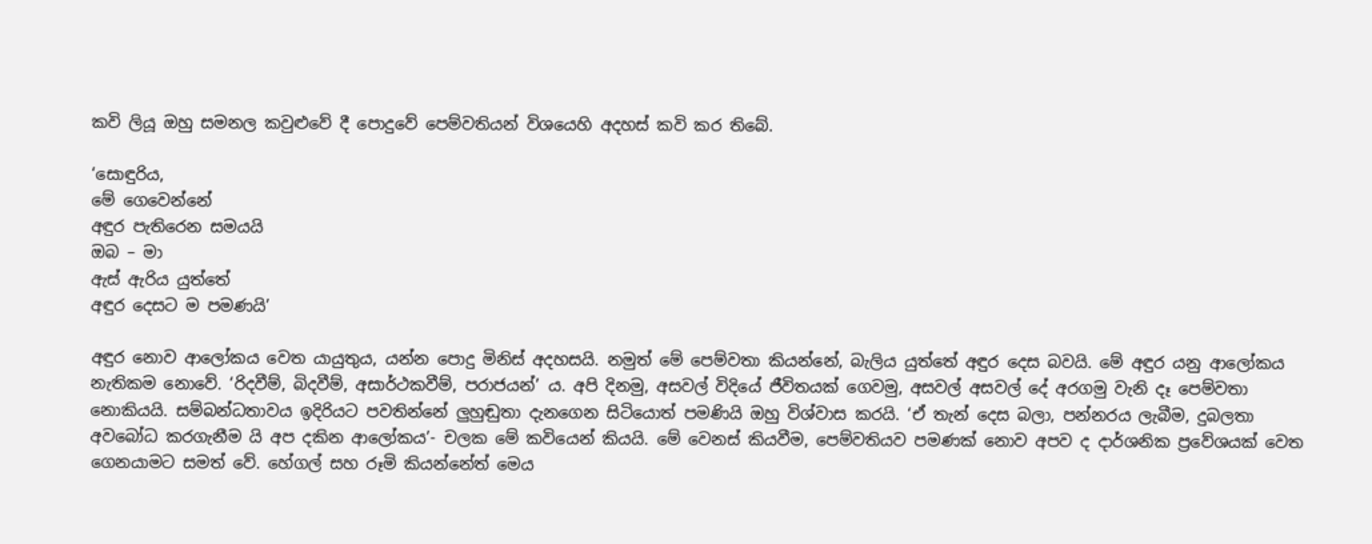කවි ලියූ ඔහු සමනල කවුළුවේ දී පොදුවේ පෙම්වතියන් විශයෙහි අදහස් කවි කර තිබේ.

‘සොඳුරිය,
මේ ගෙවෙන්නේ
අඳුර පැතිරෙන සමයයි
ඔබ – මා
ඇස් ඇරිය යුත්තේ
අඳුර දෙසට ම පමණයි’

අඳුර නොව ආලෝකය වෙත යායුතුය, යන්න පොදු මිනිස් අදහසයි. නමුත් මේ පෙම්වතා කියන්නේ, බැලිය යුත්තේ අඳුර දෙස බවයි. මේ අඳුර යනු ආලෝකය නැතිකම නොවේ. ‘රිදවීම්, බිදවීම්, අසාර්ථකවීම්, පරාජයන්’ ය. අපි දිනමු, අසවල් විදියේ ජීවිතයක් ගෙවමු, අසවල් අසවල් දේ අරගමු වැනි දෑ පෙම්වතා නොකියයි. සම්බන්ධතාවය ඉදිරියට පවතින්නේ ලුහුඬුතා දැනගෙන සිටියොත් පමණියි ඔහු විශ්වාස කරයි. ‘ඒ තැන් දෙස බලා, පන්නරය ලැබීම, දුබලතා අවබෝධ කරගැනීම යි අප දකින ආලෝකය’- චලක මේ කවියෙන් කියයි. මේ වෙනස් කියවීම, පෙම්වතියව පමණක් නොව අපව ද දාර්ශනික ප්‍රවේශයක් වෙත ගෙනයාමට සමත් වේ. හේගල් සහ රූමි කියන්නේත් මෙය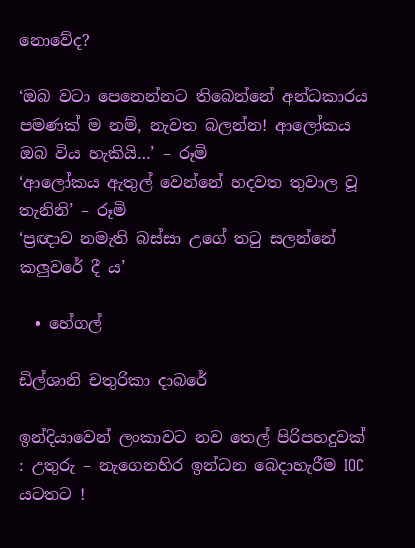නොවේද?

‘ඔබ වටා පෙනෙන්නට තිබෙන්නේ අන්ධකාරය පමණක් ම නම්, නැවත බලන්න! ආලෝකය ඔබ විය හැකියි…’ – රූමි
‘ආලෝකය ඇතුල් වෙන්නේ හදවත තුවාල වූ තැනිනි’ – රූමි
‘ප්‍රඥාව නමැති බස්සා උගේ තටු සලන්නේ කලුවරේ දී ය’

  • හේගල්

ඩිල්ශානි චතුරිකා දාබරේ

ඉන්දියාවෙන් ලංකාවට නව තෙල් පිරිපහදුවක් : උතුරු – නැගෙනහිර ඉන්ධන බෙදාහැරීම IOC යටතට !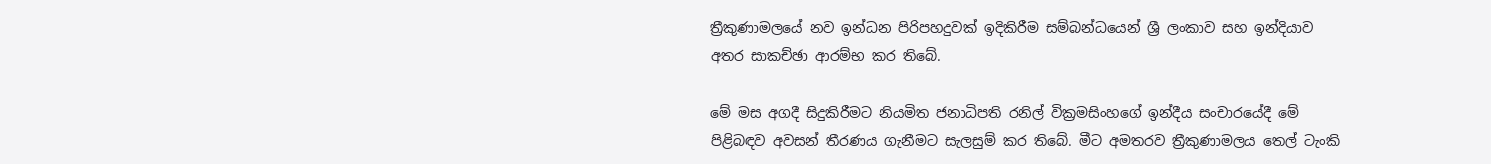ත්‍රීකුණාමලයේ නව ඉන්ධන පිරිපහදුවක් ඉදිකිරීම සම්බන්ධයෙන් ශ්‍රී ලංකාව සහ ඉන්දියාව අතර සාකච්ඡා ආරම්භ කර තිබේ.

මේ මස අගදී සිදුකිරීමට නියමිත ජනාධිපති රනිල් වික්‍රමසිංහගේ ඉන්දීය සංචාරයේදී මේ පිළිබඳව අවසන් තීරණය ගැනීමට සැලසුම් කර තිබේ. මීට අමතරව ත්‍රීකුණාමලය තෙල් ටැංකි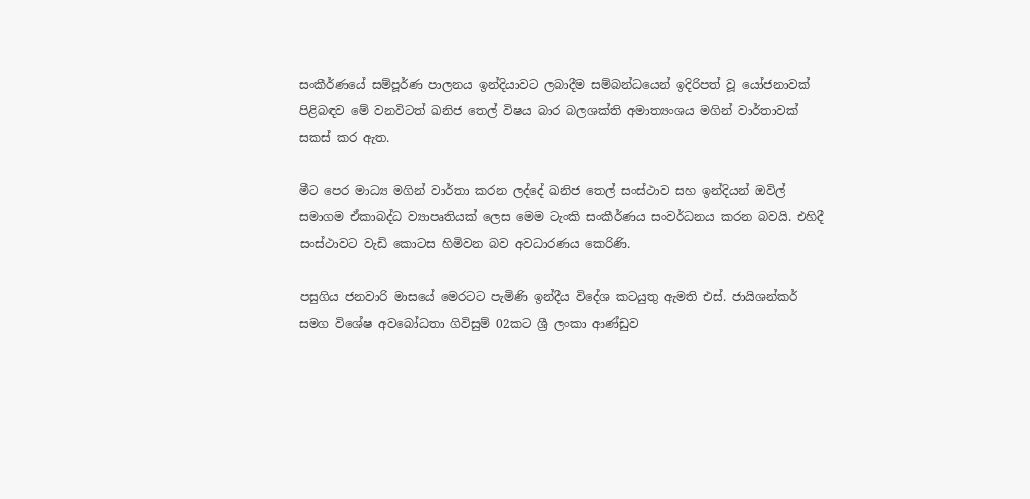සංකීර්ණයේ සම්පූර්ණ පාලනය ඉන්දියාවට ලබාදීම සම්බන්ධයෙන් ඉදිරිපත් වූ යෝජනාවක් පිළිබඳව මේ වනවිටත් ඛනිජ තෙල් විෂය බාර බලශක්ති අමාත්‍යංශය මගින් වාර්තාවක් සකස් කර ඇත.

මීට පෙර මාධ්‍ය මගින් වාර්තා කරන ලද්දේ ඛනිජ තෙල් සංස්ථාව සහ ඉන්දියන් ඔවිල් සමාගම ඒකාබද්ධ ව්‍යාපෘතියක් ලෙස මෙම ටැංකි සංකීර්ණය සංවර්ධනය කරන බවයි. එහිදී සංස්ථාවට වැඩි කොටස හිමිවන බව අවධාරණය කෙරිණි.

පසුගිය ජනවාරි මාසයේ මෙරටට පැමිණි ඉන්දීය විදේශ කටයුතු ඇමති එස්. ජායිශන්කර් සමග විශේෂ අවබෝධතා ගිවිසුම් 02කට ශ්‍රී ලංකා ආණ්ඩුව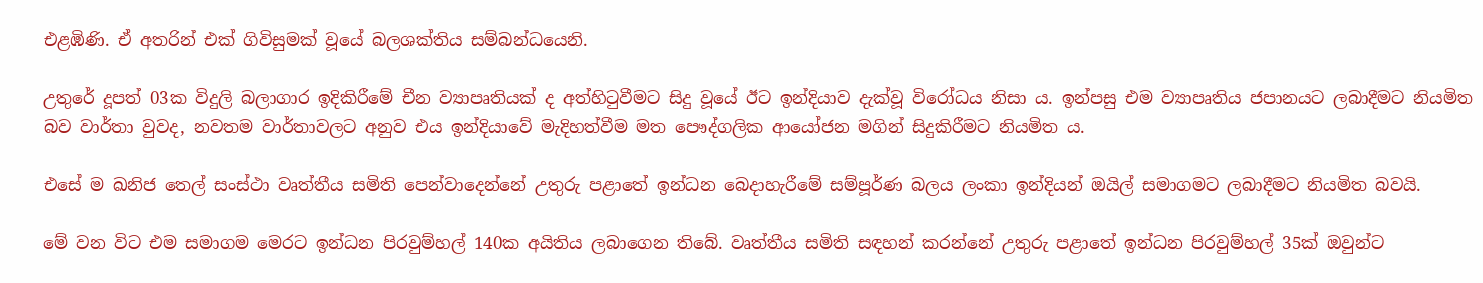එළඹිණි. ඒ අතරින් එක් ගිවිසුමක් වූයේ බලශක්තිය සම්බන්ධයෙනි.

උතුරේ දූපත් 03ක විදුලි බලාගාර ඉදිකිරීමේ චීන ව්‍යාපෘතියක් ද අත්හිටුවීමට සිදු වූයේ ඊට ඉන්දියාව දැක්වූ විරෝධය නිසා ය. ඉන්පසු එම ව්‍යාපෘතිය ජපානයට ලබාදීමට නියමිත බව වාර්තා වුවද, නවතම වාර්තාවලට අනුව එය ඉන්දියාවේ මැදිහත්වීම මත පෞද්ගලික ආයෝජන මගින් සිදුකිරීමට නියමිත ය.

එසේ ම ඛනිජ තෙල් සංස්ථා වෘත්තීය සමිති පෙන්වාදෙන්නේ උතුරු පළාතේ ඉන්ධන බෙදාහැරීමේ සම්පූර්ණ බලය ලංකා ඉන්දියන් ඔයිල් සමාගමට ලබාදීමට නියමිත බවයි.

මේ වන විට එම සමාගම මෙරට ඉන්ධන පිරවුම්හල් 140ක අයිතිය ලබාගෙන තිබේ. වෘත්තීය සමිති සඳහන් කරන්නේ උතුරු පළාතේ ඉන්ධන පිරවුම්හල් 35ක් ඔවුන්ට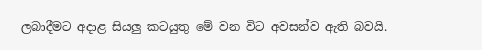ලබාදීමට අදාළ සියලු කටයුතු මේ වන විට අවසන්ව ඇති බවයි.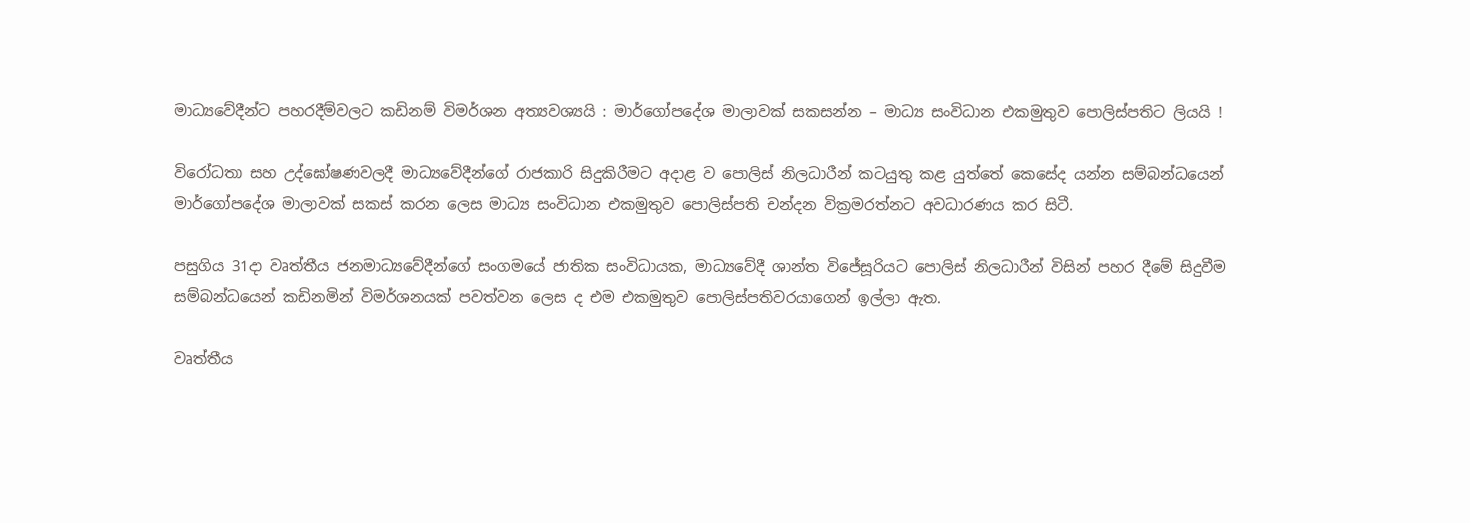මාධ්‍යවේදීන්ට පහරදීම්වලට කඩිනම් විමර්ශන අත්‍යවශ්‍යයි : මාර්ගෝපදේශ මාලාවක් සකසන්න – මාධ්‍ය සංවිධාන එකමුතුව පොලිස්පතිට ලියයි !

විරෝධතා සහ උද්ඝෝෂණවලදී මාධ්‍යවේදීන්ගේ රාජකාරි සිදුකිරීමට අදාළ ව පොලිස් නිලධාරීන් කටයුතු කළ යුත්තේ කෙසේද යන්න සම්බන්ධයෙන් මාර්ගෝපදේශ මාලාවක් සකස් කරන ලෙස මාධ්‍ය සංවිධාන එකමුතුව පොලිස්පති චන්දන වික්‍රමරත්නට අවධාරණය කර සිටී.

පසුගිය 31දා වෘත්තීය ජනමාධ්‍යවේදීන්ගේ සංගමයේ ජාතික සංවිධායක, මාධ්‍යවේදී ශාන්ත විජේසූරියට පොලිස් නිලධාරීන් විසින් පහර දීමේ සිදුවීම සම්බන්ධයෙන් කඩිනමින් විමර්ශනයක් පවත්වන ලෙස ද එම එකමුතුව පොලිස්පතිවරයාගෙන් ඉල්ලා ඇත.

වෘත්තීය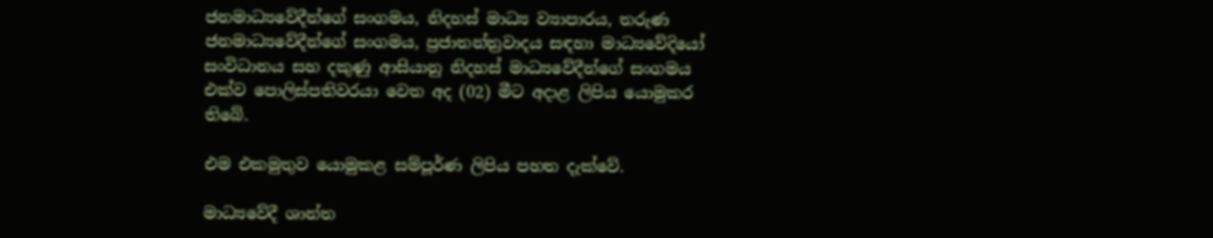ජනමාධ්‍යවේදීන්ගේ සංගමය, නිදහස් මාධ්‍ය ව්‍යාපාරය, තරුණ ජනමාධ්‍යවේදීන්ගේ සංගමය, ප්‍රජාතන්ත්‍රවාදය සඳහා මාධ්‍යවේදියෝ සංවිධානය සහ දකුණු ආසියානු නිදහස් මාධ්‍යවේදීන්ගේ සංගමය එක්ව පොලිස්පතිවරයා වෙත අද (02) මීට අදාළ ලිපිය යොමුකර තිබේ.

එම එකමුතුව යොමුකළ සම්පූර්ණ ලිපිය පහත දැක්වේ.

මාධ්‍යවේදී ශාන්ත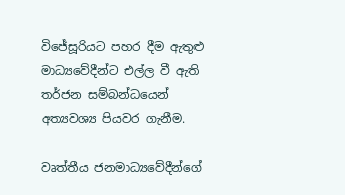විජේසූරියට පහර දීම ඇතුළු මාධ්‍යවේදීන්ට එල්ල වී ඇති තර්ජන සම්බන්ධයෙන් අත්‍යවශ්‍ය පියවර ගැනීම.

වෘත්තීය ජනමාධ්‍යවේදීන්ගේ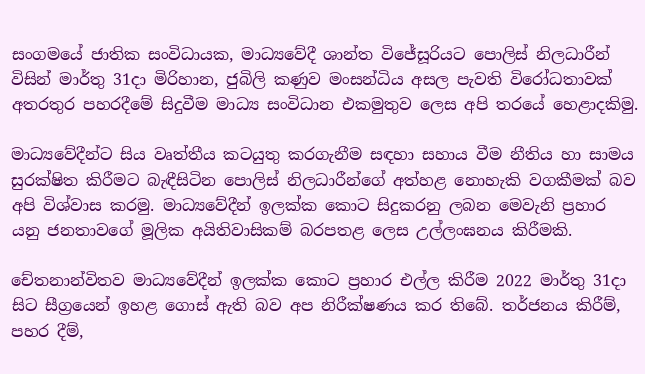සංගමයේ ජාතික සංවිධායක, මාධ්‍යවේදී ශාන්ත විජේසූරියට පොලිස් නිලධාරීන් විසින් මාර්තු 31දා මිරිහාන, ජුබිලි කණුව මංසන්ධිය අසල පැවති විරෝධතාවක් අතරතුර පහරදීමේ සිදුවීම මාධ්‍ය සංවිධාන එකමුතුව ලෙස අපි තරයේ හෙළාදකිමු.

මාධ්‍යවේදීන්ට සිය වෘත්තීය කටයුතු කරගැනීම සඳහා සහාය වීම නීතිය හා සාමය සුරක්ෂිත කිරීමට බැඳීසිටින පොලිස් නිලධාරීන්ගේ අත්හළ නොහැකි වගකීමක් බව අපි විශ්වාස කරමු. මාධ්‍යවේදීන් ඉලක්ක කොට සිදුකරනු ලබන මෙවැනි ප්‍රහාර යනු ජනතාවගේ මූලික අයිතිවාසිකම් බරපතළ ලෙස උල්ලංඝනය කිරීමකි.

චේතනාන්විතව මාධ්‍යවේදීන් ඉලක්ක කොට ප්‍රහාර එල්ල කිරීම 2022 මාර්තු 31දා සිට සීග්‍රයෙන් ඉහළ ගොස් ඇති බව අප නිරීක්ෂණය කර තිබේ. තර්ජනය කිරීම්, පහර දීම්,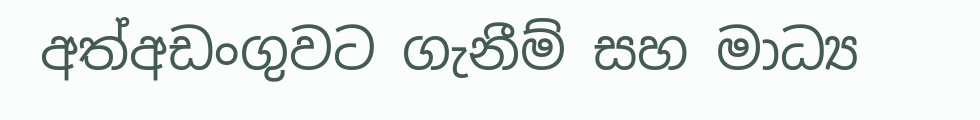අත්අඩංගුවට ගැනීම් සහ මාධ්‍ය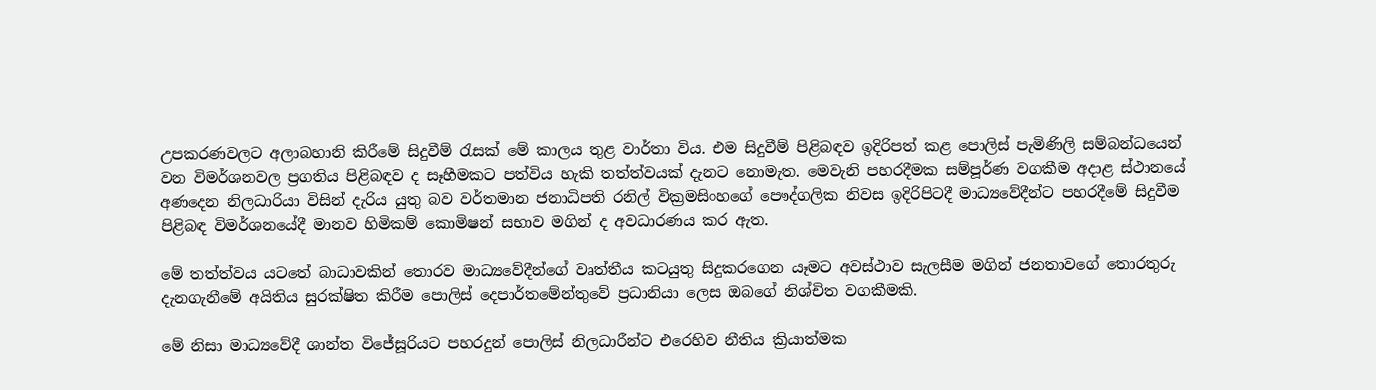උපකරණවලට අලාබහානි කිරීමේ සිදුවීම් රැසක් මේ කාලය තුළ වාර්තා විය. එම සිදුවීම් පිළිබඳව ඉදිරිපත් කළ පොලිස් පැමිණිලි සම්බන්ධයෙන් වන විමර්ශනවල ප්‍රගතිය පිළිබඳව ද සෑහීමකට පත්විය හැකි තත්ත්වයක් දැනට නොමැත. මෙවැනි පහරදීමක සම්පූර්ණ වගකීම අදාළ ස්ථානයේ අණදෙන නිලධාරියා විසින් දැරිය යුතු බව වර්තමාන ජනාධිපති රනිල් වික්‍රමසිංහගේ පෞද්ගලික නිවස ඉදිරිපිටදී මාධ්‍යවේදීන්ට පහරදීමේ සිදුවීම පිළිබඳ විමර්ශනයේදී මානව හිමිකම් කොමිෂන් සභාව මගින් ද අවධාරණය කර ඇත.

මේ තත්ත්වය යටතේ බාධාවකින් තොරව මාධ්‍යවේදීන්ගේ වෘත්තීය කටයුතු සිදුකරගෙන යෑමට අවස්ථාව සැලසීම මගින් ජනතාවගේ තොරතුරු දැනගැනීමේ අයිතිය සුරක්ෂිත කිරීම පොලිස් දෙපාර්තමේන්තුවේ ප්‍රධානියා ලෙස ඔබගේ නිශ්චිත වගකීමකි.

මේ නිසා මාධ්‍යවේදී ශාන්ත විජේසූරියට පහරදුන් පොලිස් නිලධාරීන්ට එරෙහිව නීතිය ක්‍රියාත්මක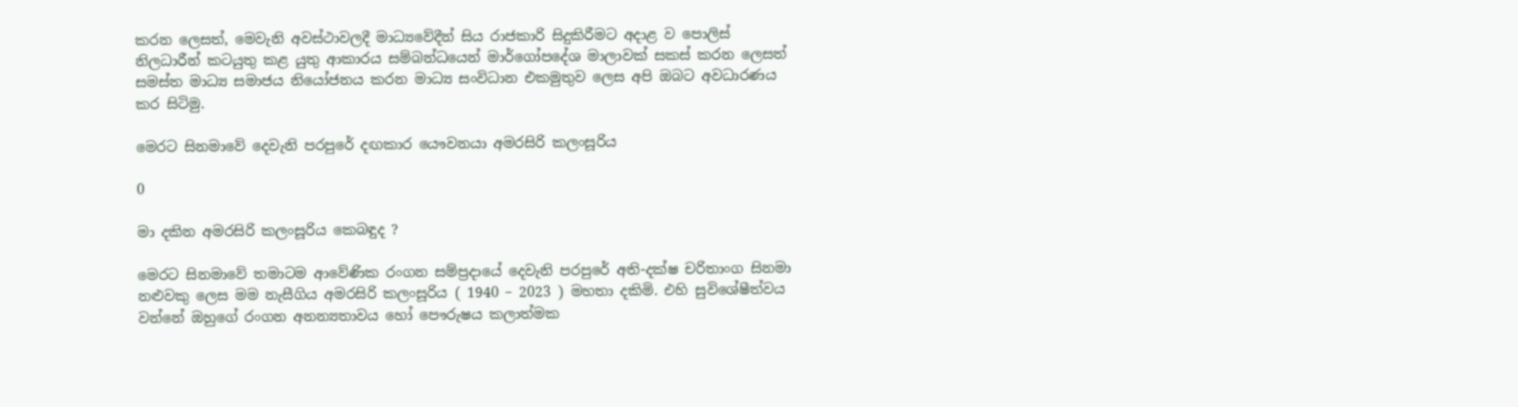කරන ලෙසත්, මෙවැනි අවස්ථාවලදී මාධ්‍යවේදීන් සිය රාජකාරි සිදුකිරීමට අදාළ ව පොලිස් නිලධාරීන් කටයුතු කළ යුතු ආකාරය සම්බන්ධයෙන් මාර්ගෝපදේශ මාලාවක් සකස් කරන ලෙසත් සමස්ත මාධ්‍ය සමාජය නියෝජනය කරන මාධ්‍ය සංවිධාන එකමුතුව ලෙස අපි ඔබට අවධාරණය කර සිටිමු.

මෙරට සිනමාවේ දෙවැනි පරපුරේ දඟකාර යෞවනයා අමරසිරි කලංසූරිය

0

මා දකින අමරසිරි කලංසූරිය කෙබඳුද ?

මෙරට සිනමාවේ තමාටම ආවේණික රංගන සම්ප්‍රදායේ දෙවැනි පරපුරේ අති-දක්ෂ චරිතාංග සිනමා නළුවකු ලෙස මම නැසීගිය අමරසිරි කලංසූරිය ( 1940 – 2023 ) මහතා දකිමි. එහි සුවිශේෂීත්වය වන්නේ ඔහුගේ රංගන අනන්‍යතාවය හෝ පෞරුෂය කලාත්මක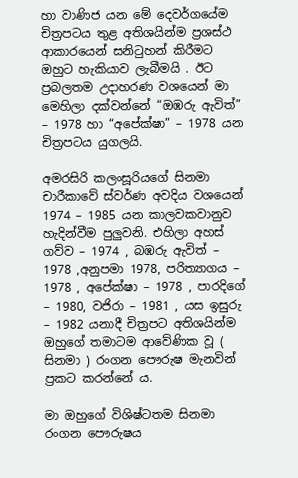හා වාණිජ යන මේ දෙවර්ගයේම චිත්‍රපටය තුළ අතිශයින්ම ප්‍රශස්ථ ආකාරයෙන් සනිටුහන් කිරීමට ඔහුට හැකියාව ලැබීමයි . ඊට ප්‍රබලතම උදාහරණ වශයෙන් මා මෙහිලා දක්වන්නේ “ඔඹරු ඇවිත්” – 1978 හා “අපේක්ෂා” – 1978 යන චිත්‍රපටය යුගලයි.

අමරසිරි කලංසූරියගේ සිනමා චාරීකාවේ ස්වර්ණ අවදිය වශයෙන් 1974 – 1985 යන කාලවකවානුව හැදින්වීම පුලුවනි. එහිලා අහස් ගව්ව – 1974 , බඹරු ඇවිත් – 1978 ,අනුපමා 1978, පරිත්‍යාගය – 1978 , අපේක්ෂා – 1978 , පාරදිගේ – 1980, වජිරා – 1981 , යස ඉසුරු – 1982 යනාදී චිත්‍රපට අතිශයින්ම ඔහුගේ තමාටම ආවේණික වූ ( සිනමා ) රංගන පෞරුෂ මැනවින් ප්‍රකට කරන්නේ ය.

මා ඔහුගේ විශිෂ්ටතම සිනමා රංගන පෞරුෂය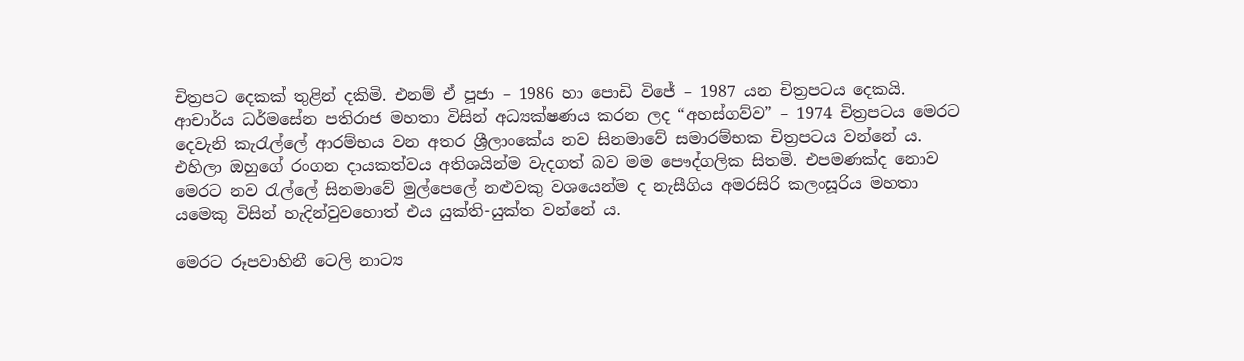චිත්‍රපට දෙකක් තුළින් දකිමි. එනම් ඒ පූජා – 1986 හා පොඩි විජේ – 1987 යන චිත්‍රපටය දෙකයි.
ආචාර්ය ධර්මසේන පතිරාජ මහතා විසින් අධ්‍යක්ෂණය කරන ලද “අහස්ගව්ව” – 1974 චිත්‍රපටය මෙරට දෙවැනි කැරැල්ලේ ආරම්භය වන අතර ශ්‍රීලාංකේය නව සිනමාවේ සමාරම්භක චිත්‍රපටය වන්නේ ය. එහිලා ඔහුගේ රංගන දායකත්වය අතිශයින්ම වැදගත් බව මම පෞද්ගලික සිතමි. එපමණක්ද නොව මෙරට නව රැල්ලේ සිනමාවේ මුල්පෙලේ නළුවකු වශයෙන්ම ද නැසීගිය අමරසිරි කලංසූරිය මහතා යමෙකු විසින් හැදින්වුවහොත් එය යුක්ති-යුක්ත වන්නේ ය.

මෙරට රූපවාහිනී ටෙලි නාට්‍ය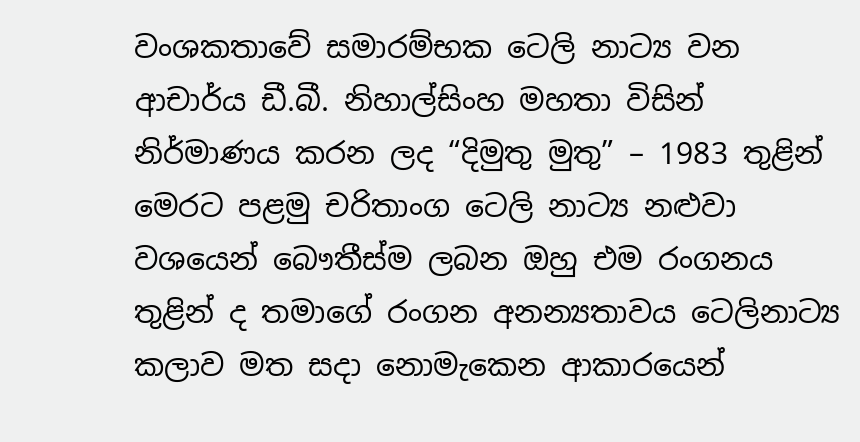වංශකතාවේ සමාරම්භක ටෙලි නාට්‍ය වන ආචාර්ය ඩී.බී. නිහාල්සිංහ මහතා විසින් නිර්මාණය කරන ලද “දිමුතු මුතු” – 1983 තුළින් මෙරට පළමු චරිතාංග ටෙලි නාට්‍ය නළුවා වශයෙන් බෞතීස්ම ලබන ඔහු එම රංගනය තුළින් ද තමාගේ රංගන අනන්‍යතාවය ටෙලිනාට්‍ය කලාව මත සදා නොමැකෙන ආකාරයෙන්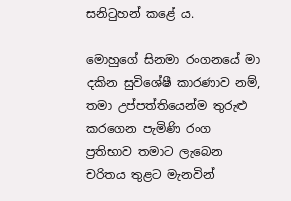සනිටුහන් කළේ ය.

මොහුගේ සිනමා රංගනයේ මා දකින සුවිශේෂී කාරණාව නම්, තමා උප්පත්තියෙන්ම තුරුළු කරගෙන පැමිණි රංග ප්‍රතිභාව තමාට ලැබෙන චරිතය තුළට මැනවින්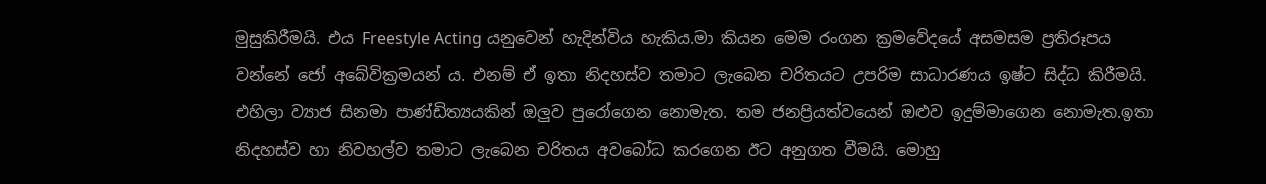මුසුකිරීමයි. එය Freestyle Acting යනුවෙන් හැදින්විය හැකිය.මා කියන මෙම රංගන ක්‍රමවේදයේ අසමසම ප්‍රතිරූපය වන්නේ ජෝ අබේවික්‍රමයන් ය. එනම් ඒ ඉතා නිදහස්ව තමාට ලැබෙන චරිතයට උපරිම සාධාරණය ඉෂ්ට සිද්ධ කිරීමයි. එහිලා ව්‍යාජ සිනමා පාණ්ඩිත්‍යයකින් ඔලුව පුරෝගෙන නොමැත. තම ජනප්‍රියත්වයෙන් ඔළුව ඉදුම්මාගෙන නොමැත.ඉතා නිදහස්ව හා නිවහල්ව තමාට ලැබෙන චරිතය අවබෝධ කරගෙන ඊට අනුගත වීමයි. මොහු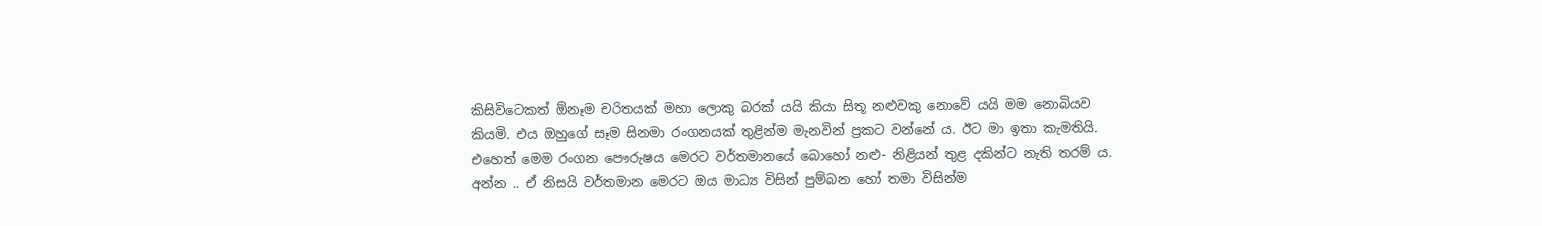කිසිවිටෙකත් ඕනෑම චරිතයක් මහා ලොකු බරක් යයි කියා සිතූ නළුවකු නොවේ යයි මම නොබියව කියමි. එය ඔහුගේ සෑම සිනමා රංගනයක් තුළින්ම මැනවින් ප්‍රකට වන්නේ ය. ඊට මා ඉතා කැමතියි. එහෙත් මෙම රංගන පෞරුෂය මෙරට වර්තමානයේ බොහෝ නළු- නිළියන් තුළ දකින්ට නැති තරම් ය. අන්න .. ඒ නිසයි වර්තමාන මෙරට ඔය මාධ්‍ය විසින් පුම්බන හෝ තමා විසින්ම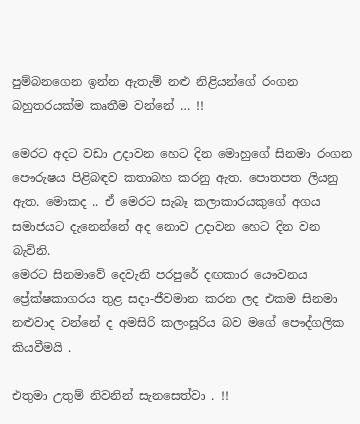පුම්බනගෙන ඉන්න ඇතැම් නළු නිළියන්ගේ රංගන බහුතරයක්ම කෘතීම වන්නේ … !!

මෙරට අදට වඩා උදාවන හෙට දින මොහුගේ සිනමා රංගන පෞරුෂය පිළිබඳව කතාබහ කරනු ඇත. පොතපත ලියනු ඇත. මොකද .. ඒ මෙරට සැබෑ කලාකාරයකුගේ අගය සමාජයට දැනෙන්නේ අද නොව උදාවන හෙට දින වන බැවිනි.
මෙරට සිනමාවේ දෙවැනි පරපුරේ දඟකාර යෞවනය ප්‍රේක්ෂකාගරය තුළ සදා-ජීවමාන කරන ලද එකම සිනමා නළුවාද වන්නේ ද අමසිරි කලංසූරිය බව මගේ පෞද්ගලික කියවීමයි .

එතුමා උතුම් නිවනින් සැනසෙත්වා . !!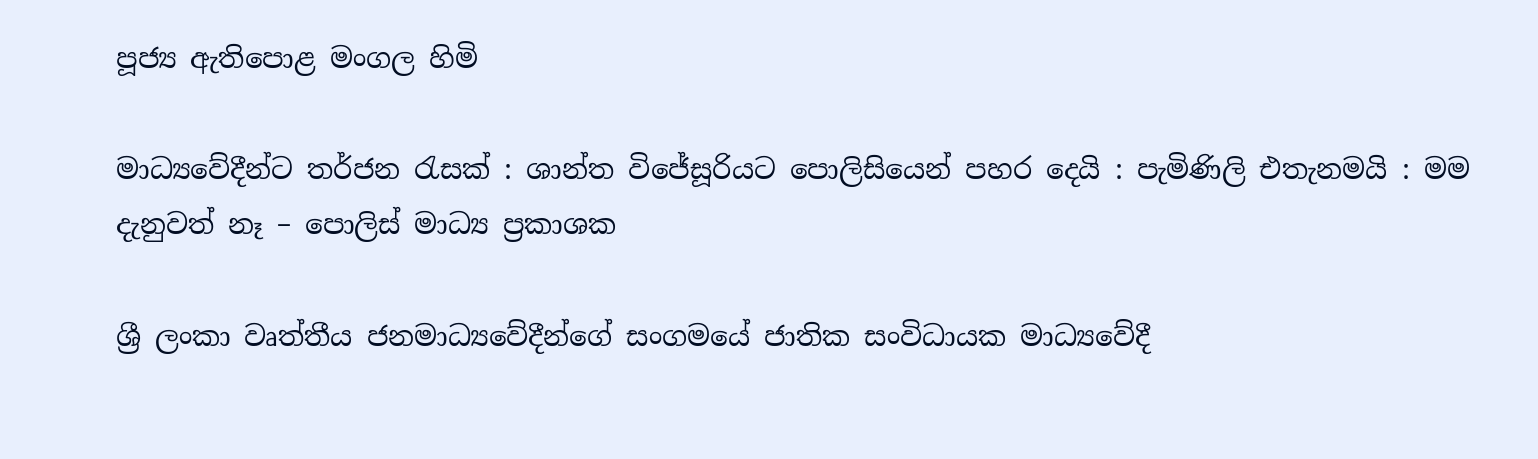පූජ්‍ය ඇතිපොළ මංගල හිමි

මාධ්‍යවේදීන්ට තර්ජන රැසක් : ශාන්ත විජේසූරියට පොලිසියෙන් පහර දෙයි : පැමිණිලි එතැනමයි : මම දැනුවත් නෑ – පොලිස් මාධ්‍ය ප්‍රකාශක

ශ්‍රී ලංකා වෘත්තීය ජනමාධ්‍යවේදීන්ගේ සංගමයේ ජාතික සංවිධායක මාධ්‍යවේදී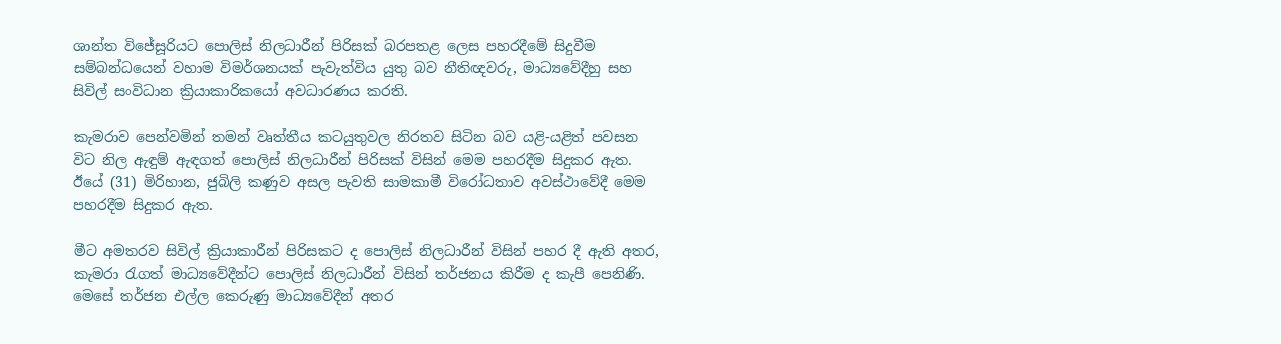ශාන්ත විජේසූරියට පොලිස් නිලධාරීන් පිරිසක් බරපතළ ලෙස පහරදීමේ සිදුවීම සම්බන්ධයෙන් වහාම විමර්ශනයක් පැවැත්විය යුතු බව නීතිඥවරු, මාධ්‍යවේදීහු සහ සිවිල් සංවිධාන ක්‍රියාකාරිකයෝ අවධාරණය කරති.

කැමරාව පෙන්වමින් තමන් වෘත්තීය කටයුතුවල නිරතව සිටින බව යළි-යළිත් පවසන විට නිල ඇඳුම් ඇඳගත් පොලිස් නිලධාරීන් පිරිසක් විසින් මෙම පහරදීම සිදුකර ඇත. ඊයේ (31) මිරිහාන, ජුබිලි කණුව අසල පැවති සාමකාමී විරෝධතාව අවස්ථාවේදී මෙම පහරදීම සිදුකර ඇත.

මීට අමතරව සිවිල් ක්‍රියාකාරීන් පිරිසකට ද පොලිස් නිලධාරීන් විසින් පහර දී ඇති අතර, කැමරා රැගත් මාධ්‍යවේදීන්ට පොලිස් නිලධාරීන් විසින් තර්ජනය කිරීම ද කැපී පෙනිණි. මෙසේ තර්ජන එල්ල කෙරුණු මාධ්‍යවේදීන් අතර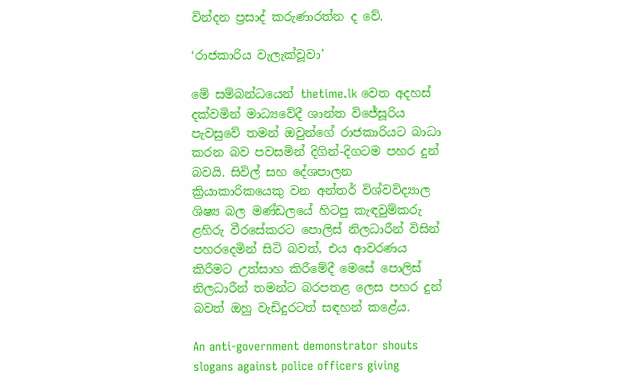වින්දන ප්‍රසාද් කරුණාරත්න ද වේ.

‘රාජකාරිය වැලැක්වූවා’

මේ සම්බන්ධයෙන් thetime.lk වෙත අදහස් දක්වමින් මාධ්‍යවේදී ශාන්ත විජේසූරිය පැවසුවේ තමන් ඔවුන්ගේ රාජකාරියට බාධා කරන බව පවසමින් දිගින්-දිගටම පහර දුන් බවයි. සිවිල් සහ දේශපාලන ක්‍රියාකාරිකයෙකු වන අන්තර් විශ්වවිද්‍යාල ශිෂ්‍ය බල මණ්ඩලයේ හිටපු කැඳවුම්කරු ළහිරු වීරසේකරට පොලිස් නිලධාරීන් විසින් පහරදෙමින් සිටි බවත්, එය ආවරණය කිරීමට උත්සාහ කිරීමේදී මෙසේ පොලිස් නිලධාරීන් තමන්ට බරපතළ ලෙස පහර දුන් බවත් ඔහු වැඩිදුරටත් සඳහන් කළේය.

An anti-government demonstrator shouts slogans against police officers giving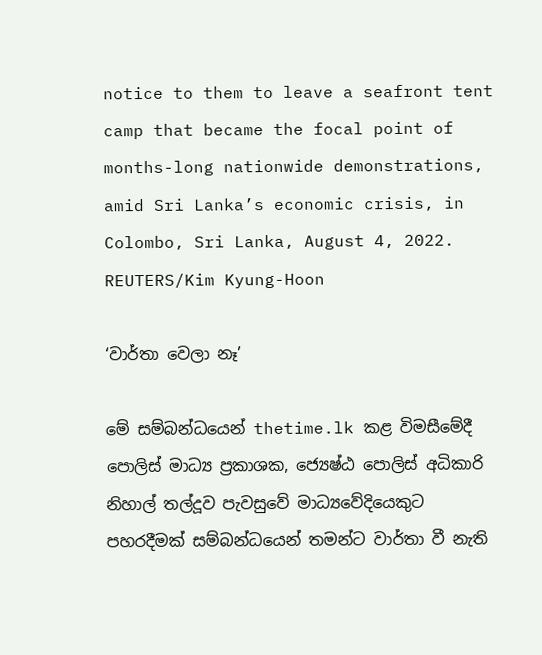notice to them to leave a seafront tent camp that became the focal point of months-long nationwide demonstrations, amid Sri Lanka’s economic crisis, in Colombo, Sri Lanka, August 4, 2022. REUTERS/Kim Kyung-Hoon

‘වාර්තා වෙලා නෑ’

මේ සම්බන්ධයෙන් thetime.lk කළ විමසීමේදී පොලිස් මාධ්‍ය ප්‍රකාශක, ජ්‍යෙෂ්ඨ පොලිස් අධිකාරි නිහාල් තල්දූව පැවසුවේ මාධ්‍යවේදියෙකුට පහරදීමක් සම්බන්ධයෙන් තමන්ට වාර්තා වී නැති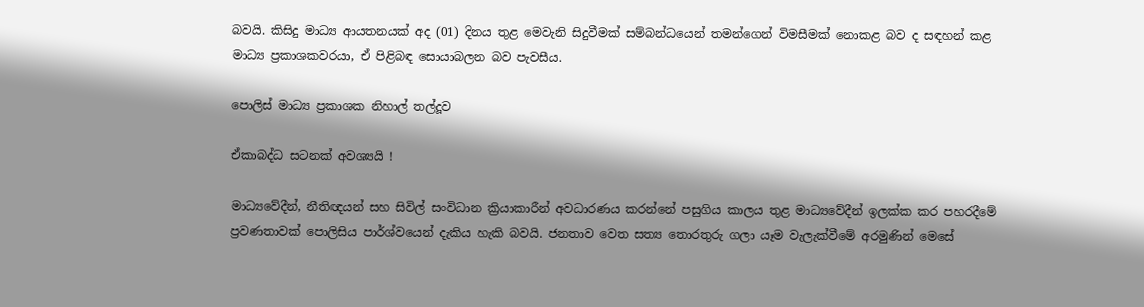බවයි. කිසිදු මාධ්‍ය ආයතනයක් අද (01) දිනය තුළ මෙවැනි සිදුවීමක් සම්බන්ධයෙන් තමන්ගෙන් විමසීමක් නොකළ බව ද සඳහන් කළ මාධ්‍ය ප්‍රකාශකවරයා, ඒ පිළිබඳ සොයාබලන බව පැවසීය.

පොලිස් මාධ්‍ය ප්‍රකාශක නිහාල් තල්දූව

ඒකාබද්ධ සටනක් අවශ්‍යයි !

මාධ්‍යවේදීන්, නීතිඥයන් සහ සිවිල් සංවිධාන ක්‍රියාකාරීන් අවධාරණය කරන්නේ පසුගිය කාලය තුළ මාධ්‍යවේදීන් ඉලක්ක කර පහරදීමේ ප්‍රවණතාවක් පොලිසිය පාර්ශ්වයෙන් දැකිය හැකි බවයි. ජනතාව වෙත සත්‍ය තොරතුරු ගලා යෑම වැලැක්වීමේ අරමුණින් මෙසේ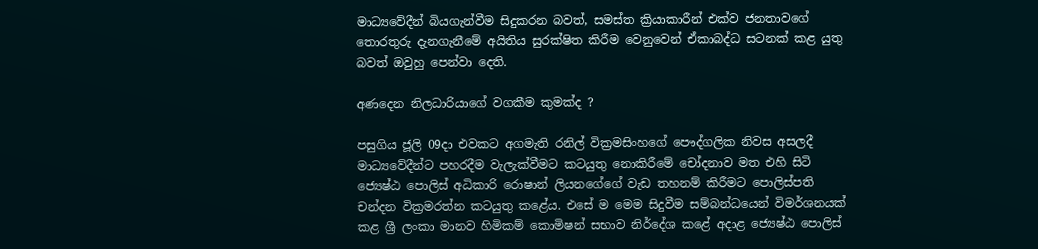මාධ්‍යවේදීන් බියගැන්වීම සිදුකරන බවත්, සමස්ත ක්‍රියාකාරීන් එක්ව ජනතාවගේ තොරතුරු දැනගැනීමේ අයිතිය සුරක්ෂිත කිරීම වෙනුවෙන් ඒකාබද්ධ සටනක් කළ යුතු බවත් ඔවුහු පෙන්වා දෙති.

අණදෙන නිලධාරියාගේ වගකීම කුමක්ද ?

පසුගිය ජූලි 09දා එවකට අගමැති රනිල් වික්‍රමසිංහගේ පෞද්ගලික නිවස අසලදී මාධ්‍යවේදීන්ට පහරදීම වැලැක්වීමට කටයුතු නොකිරීමේ චෝදනාව මත එහි සිටි ජ්‍යෙෂ්ඨ පොලිස් අධිකාරි රොෂාන් ලියනගේගේ වැඩ තහනම් කිරීමට පොලිස්පති චන්දන වික්‍රමරත්න කටයුතු කළේය. එසේ ම මෙම සිදුවීම සම්බන්ධයෙන් විමර්ශනයක් කළ ශ්‍රී ලංකා මානව හිමිකම් කොමිෂන් සභාව නිර්දේශ කළේ අදාළ ජ්‍යෙෂ්ඨ පොලිස්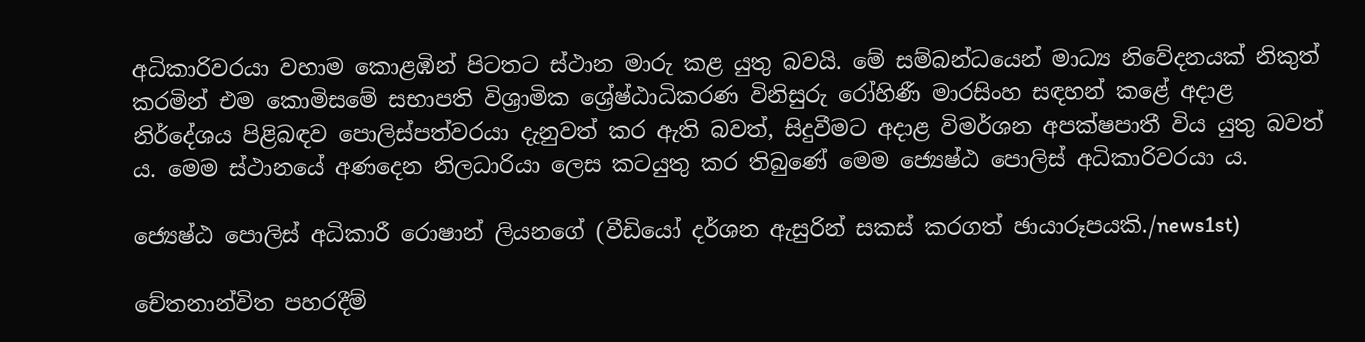අධිකාරිවරයා වහාම කොළඹින් පිටතට ස්ථාන මාරු කළ යුතු බවයි. මේ සම්බන්ධයෙන් මාධ්‍ය නිවේදනයක් නිකුත් කරමින් එම කොමිසමේ සභාපති විශ්‍රාමික ශ්‍රේෂ්ඨාධිකරණ විනිසුරු රෝහිණී මාරසිංහ සඳහන් කළේ අදාළ නිර්දේශය පිළිබඳව පොලිස්පත්වරයා දැනුවත් කර ඇති බවත්, සිදුවීමට අදාළ විමර්ශන අපක්ෂපාතී විය යුතු බවත් ය. මෙම ස්ථානයේ අණදෙන නිලධාරියා ලෙස කටයුතු කර තිබුණේ මෙම ජ්‍යෙෂ්ඨ පොලිස් අධිකාරිවරයා ය.

ජ්‍යෙෂ්ඨ පොලිස් අධිකාරී රොෂාන් ලියනගේ (වීඩියෝ දර්ශන ඇසුරින් සකස් කරගත් ඡායාරූපයකි./news1st)

චේතනාන්විත පහරදීම්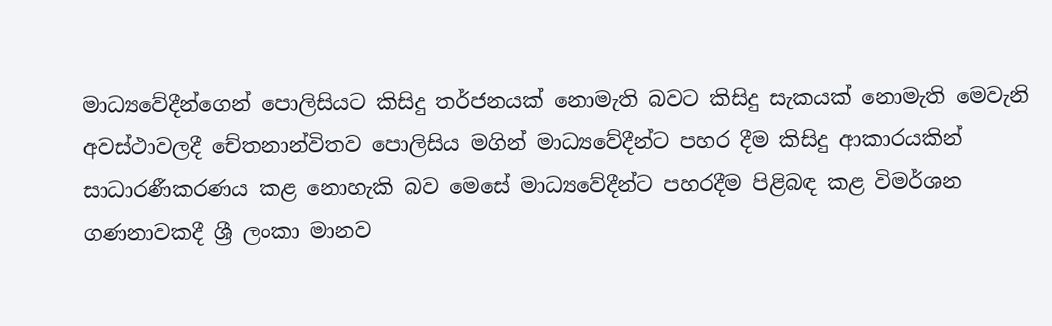මාධ්‍යවේදීන්ගෙන් පොලිසියට කිසිදු තර්ජනයක් නොමැති බවට කිසිදු සැකයක් නොමැති මෙවැනි අවස්ථාවලදී චේතනාන්විතව පොලිසිය මගින් මාධ්‍යවේදීන්ට පහර දීම කිසිදු ආකාරයකින් සාධාරණීකරණය කළ නොහැකි බව මෙසේ මාධ්‍යවේදීන්ට පහරදීම පිළිබඳ කළ විමර්ශන ගණනාවකදී ශ්‍රී ලංකා මානව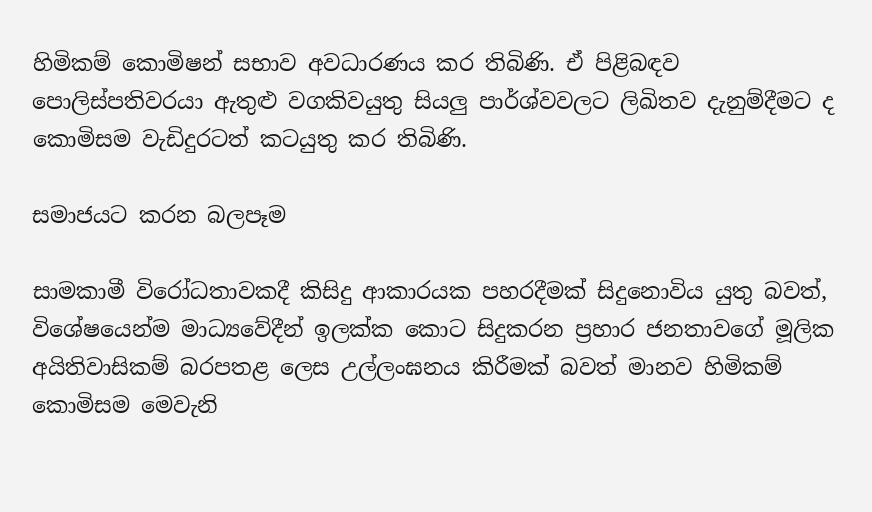හිමිකම් කොමිෂන් සභාව අවධාරණය කර තිබිණි. ඒ පිළිබඳව පොලිස්පතිවරයා ඇතුළු වගකිවයුතු සියලු පාර්ශ්වවලට ලිඛිතව දැනුම්දීමට ද කොමිසම වැඩිදුරටත් කටයුතු කර තිබිණි.

සමාජයට කරන බලපෑම

සාමකාමී විරෝධතාවකදී කිසිදු ආකාරයක පහරදීමක් සිදුනොවිය යුතු බවත්, විශේෂයෙන්ම මාධ්‍යවේදීන් ඉලක්ක කොට සිදුකරන ප්‍රහාර ජනතාවගේ මූලික අයිතිවාසිකම් බරපතළ ලෙස උල්ලංඝනය කිරීමක් බවත් මානව හිමිකම් කොමිසම මෙවැනි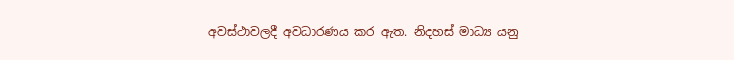අවස්ථාවලදී අවධාරණය කර ඇත. නිදහස් මාධ්‍ය යනු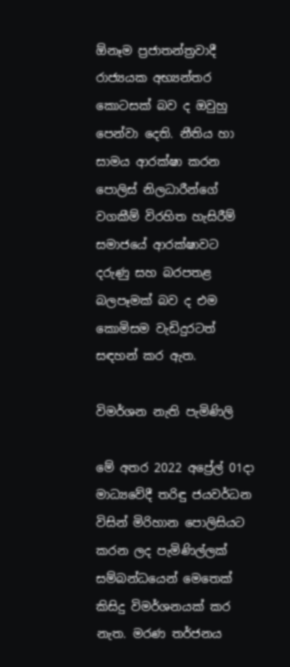ඕනෑම ප්‍රජාතන්ත්‍රවාදී රාජ්‍යයක අභ්‍යන්තර කොටසක් බව ද ඔවුහු පෙන්වා දෙති. නීතිය හා සාමය ආරක්ෂා කරන පොලිස් නිලධාරීන්ගේ වගකීම් විරහිත හැසිරීම් සමාජයේ ආරක්ෂාවට දරුණු සහ බරපතළ බලපෑමක් බව ද එම කොමිසම වැඩිදුරටත් සඳහන් කර ඇත.

විමර්ශන නැති පැමිණිලි

මේ අතර 2022 අප්‍රේල් 01දා මාධ්‍යවේදී තරිඳු ජයවර්ධන විසින් මිරිහාන පොලිසියට කරන ලද පැමිණිල්ලක් සම්බන්ධයෙන් මෙතෙක් කිසිදු විමර්ශනයක් කර නැත. මරණ තර්ජනය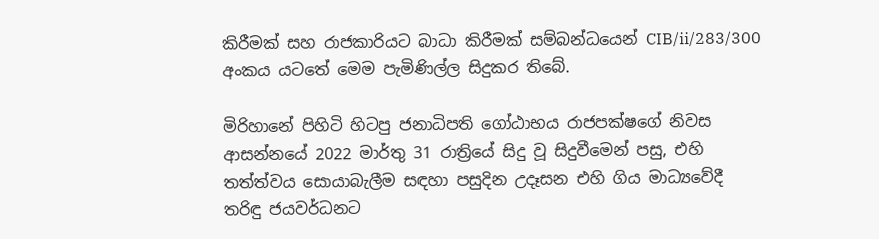කිරීමක් සහ රාජකාරියට බාධා කිරීමක් සම්බන්ධයෙන් CIB/ii/283/300 අංකය යටතේ මෙම පැමිණිල්ල සිදුකර තිබේ.

මිරිහානේ පිහිටි හිටපු ජනාධිපති ගෝඨාභය රාජපක්ෂගේ නිවස ආසන්නයේ 2022 මාර්තු 31 රාත්‍රියේ සිදු වූ සිදුවීමෙන් පසු, එහි තත්ත්වය සොයාබැලීම සඳහා පසුදින උදෑසන එහි ගිය මාධ්‍යවේදී තරිඳු ජයවර්ධනට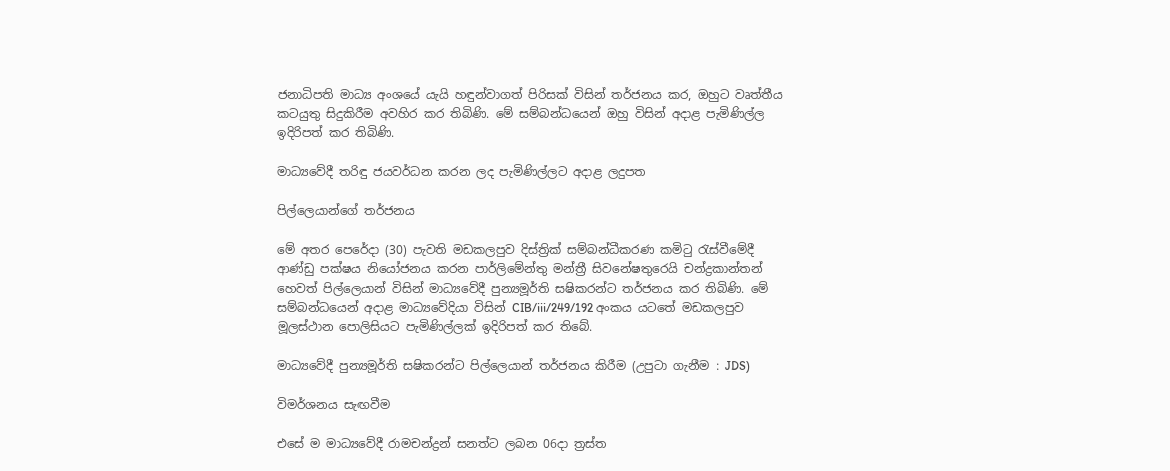ජනාධිපති මාධ්‍ය අංශයේ යැයි හඳුන්වාගත් පිරිසක් විසින් තර්ජනය කර, ඔහුට වෘත්තීය කටයුතු සිදුකිරීම අවහිර කර තිබිණි. මේ සම්බන්ධයෙන් ඔහු විසින් අදාළ පැමිණිල්ල ඉදිරිපත් කර තිබිණි.

මාධ්‍යවේදී තරිඳු ජයවර්ධන කරන ලද පැමිණිල්ලට අදාළ ලදුපත

පිල්ලෙයාන්ගේ තර්ජනය

මේ අතර පෙරේදා (30) පැවති මඩකලපුව දිස්ත්‍රික් සම්බන්ධීකරණ කමිටු රැස්වීමේදී ආණ්ඩු පක්ෂය නියෝජනය කරන පාර්ලිමේන්තු මන්ත්‍රී සිවනේෂතුරෙයි චන්ද්‍රකාන්තන් හෙවත් පිල්ලෙයාන් විසින් මාධ්‍යවේදී පුන්‍යමූර්ති සෂිකරන්ට තර්ජනය කර තිබිණි. මේ සම්බන්ධයෙන් අදාළ මාධ්‍යවේදියා විසින් CIB/iii/249/192 අංකය යටතේ මඩකලපුව මූලස්ථාන පොලිසියට පැමිණිල්ලක් ඉදිරිපත් කර තිබේ.

මාධ්‍යවේදී පුන්‍යමූර්ති සෂිකරන්ට පිල්ලෙයාන් තර්ජනය කිරීම (උපුටා ගැනීම : JDS)

විමර්ශනය සැඟවීම

එසේ ම මාධ්‍යවේදී රාමචන්ද්‍රන් සනත්ට ලබන 06දා ත්‍රස්ත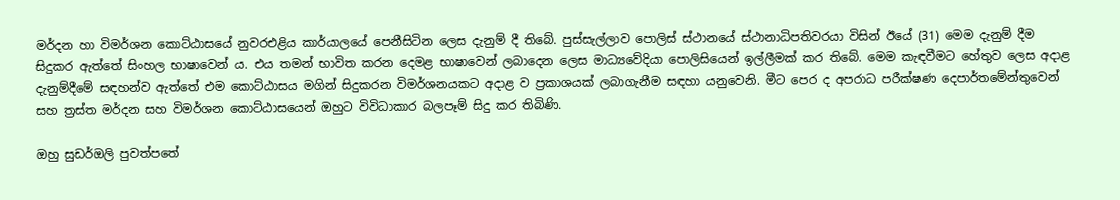මර්දන හා විමර්ශන කොට්ඨාසයේ නුවරඑළිය කාර්යාලයේ පෙනීසිටින ලෙස දැනුම් දී තිබේ. පුස්සැල්ලාව පොලිස් ස්ථානයේ ස්ථානාධිපතිවරයා විසින් ඊයේ (31) මෙම දැනුම් දීම සිදුකර ඇත්තේ සිංහල භාෂාවෙන් ය. එය තමන් භාවිත කරන දෙමළ භාෂාවෙන් ලබාදෙන ලෙස මාධ්‍යවේදියා පොලිසියෙන් ඉල්ලීමක් කර තිබේ. මෙම කැඳවීමට හේතුව ලෙස අදාළ දැනුම්දීමේ සඳහන්ව ඇත්තේ එම කොට්ඨාසය මගින් සිදුකරන විමර්ශනයකට අදාළ ව ප්‍රකාශයක් ලබාගැනීම සඳහා යනුවෙනි. මීට පෙර ද අපරාධ පරීක්ෂණ දෙපාර්තමේන්තුවෙන් සහ ත්‍රස්ත මර්දන සහ විමර්ශන කොට්ඨාසයෙන් ඔහුට විවිධාකාර බලපෑම් සිදු කර තිබිණි.

ඔහු සුඩර්ඔලි පුවත්පතේ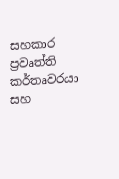සහකාර ප්‍රවෘත්ති කර්තෘවරයා සහ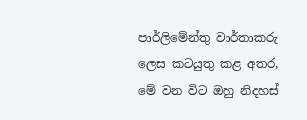පාර්ලිමේන්තු වාර්තාකරු ලෙස කටයුතු කළ අතර, මේ වන විට ඔහු නිදහස්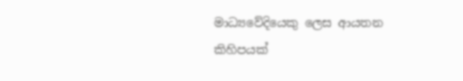මාධ්‍යවේදියෙකු ලෙස ආයතන කිහිපයක්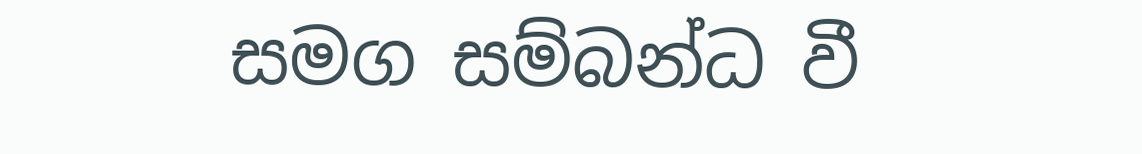සමග සම්බන්ධ වී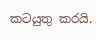කටයුතු කරයි.